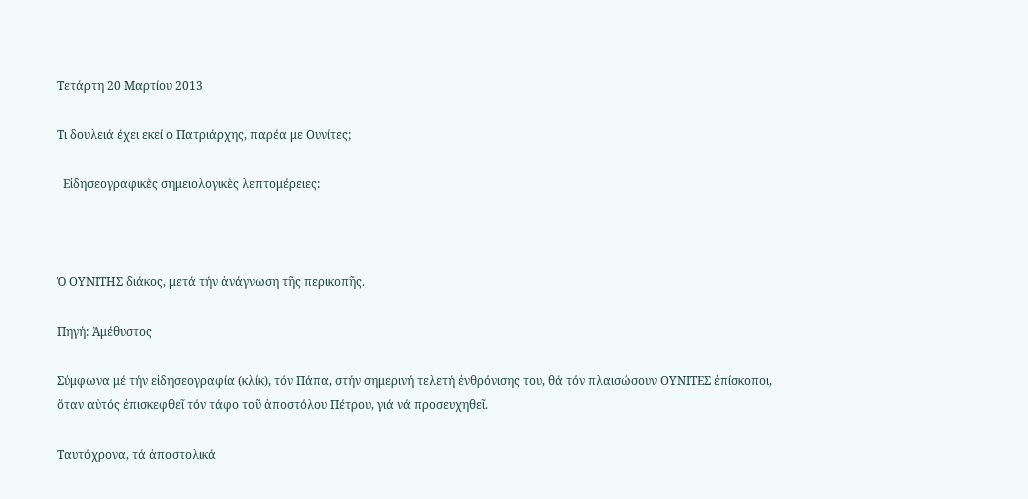Τετάρτη 20 Μαρτίου 2013

Τι δουλειά έχει εκεί ο Πατριάρχης, παρέα με Ουνίτες;

  Εἰδησεογραφικὲς σημειολογικὲς λεπτομέρειες:



Ὁ ΟΥΝΙΤΗΣ διάκος, μετά τήν ἀνάγνωση τῆς περικοπῆς.

Πηγή: Ἀμέθυστος

Σύμφωνα μέ τήν εἰδησεογραφία (κλίκ), τόν Πάπα, στήν σημερινή τελετή ἐνθρόνισης του, θά τόν πλαισώσουν ΟΥΝΙΤΕΣ ἐπίσκοποι, ὅταν αὐτός ἐπισκεφθεῖ τόν τάφο τοῦ ἀποστόλου Πέτρου, γιά νά προσευχηθεῖ.

Ταυτόχρονα, τά ἀποστολικά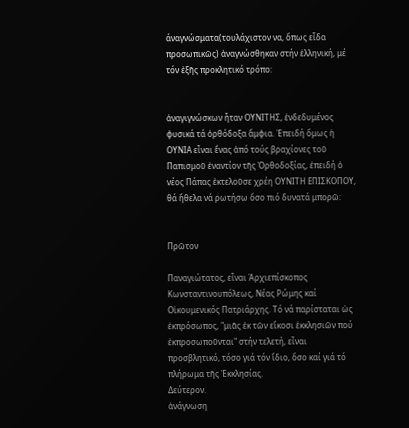άναγνώσματα(τουλάχιστον να, ὅπως εἶδα προσωπικῶς) ἀναγνώσθηκαν στήν ἑλληνική, μέ τόν ἐξῆς προκλητικό τρόπο:


ἀναγιγνώσκων ἦταν ΟΥΝΙΤΗΣ, ἐνδεδυμένος φυσικά τά ὀρθόδοξα ἄμφια. Ἐπειδή ὅμως ἡ ΟΥΝΙΑ εἶναι ἕνας ἀπό τούς βραχίονες τοῦ Παπισμοῦ ἐναντίον τῆς Ὀρθοδοξίας, ἐπειδή ὁ νέος Πάπας ἐκτελοῦσε χρέη ΟΥΝΙΤΗ ΕΠΙΣΚΟΠΟΥ, θά ἤθελα νά ρωτήσω ὅσο πιό δυνατά μπορῶ:


Πρῶτον

Παναγιώτατος, εἶναι Ἀρχιεπίσκοπος Κωνσταντινουπόλεως, Νέας Ρώμης καί Οἱκουμενικός Πατριάρχης. Τό νά παρίσταται ὡς ἐκπρόσωπος, "μιᾶς ἐκ τῶν εἴκοσι ἑκκλησιῶν πού ἐκπροσωποῦνται" στήν τελετή, εἶναι προσβλητικό, τόσο γιά τόν ἴδιο, ὅσο καί γιά τό πλήρωμα τῆς Ἐκκλησίας.
Δεύτερον.
ἀνάγνωση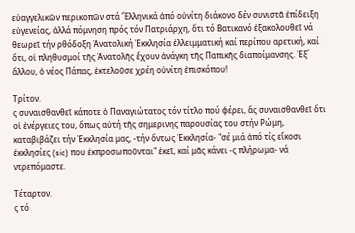εὐαγγελικῶν περικοπῶν στά Ἕλληνικά ἀπό οὐνίτη διάκονο δέν συνιστᾶ ἐπίδειξη εὐγενείας, ἀλλά πόμνηση πρός τόν Πατριάρχη, ὅτι τό Βατικανό ἐξακολουθεῖ νά θεωρεῖ τήν ρθόδοξη Ἀνατολική Ἐκκλησία ἐλλειμματική καί περίπου αρετική, καί ὅτι, οἱ πληθυσμοί τῆς Ἀνατολῆς ἔχουν ἀνάγκη τῆς Παπικῆς διαποίμανσης. Ἐξ΄ ἄλλου, ὁ νέος Πάπας, ἐκτελοῦσε χρέη οὐνίτη ἐπισκόπου!

Τρίτον.
ς συναισθανθεῖ κάποτε ὁ Παναγιώτατος τόν τίτλο πού φέρει, ἄς συναισθανθεῖ ὅτι οἱ ἐνέργειες του, ὅπως αὐτή τῆς σημερινης παρουσίας του στήν Ρώμη, καταβιβάζει τήν Ἐκκλησία μας, -τήν ὄντως Ἐκκλησία- "σέ μιά ἀπό τίς εἴκοσι ἐκκλησίες (sic) που ἐκπροσωποῦνται" ἐκεῖ, καί μᾶς κάνει -ς πλήρωμα- νά ντρεπόμαστε.

Τέταρτον.
ς τό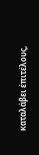καταλάβει έπιτέλους,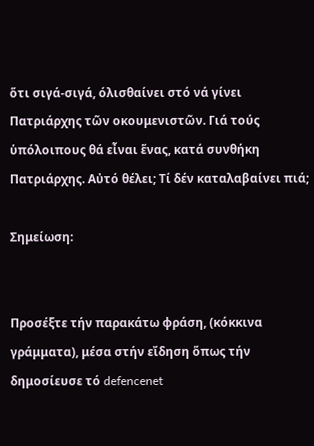ὅτι σιγά-σιγά, όλισθαίνει στό νά γίνει Πατριάρχης τῶν οκουμενιστῶν. Γιά τούς ὑπόλοιπους θά εἶναι ἕνας, κατά συνθήκη Πατριάρχης. Αὐτό θέλει; Τί δέν καταλαβαίνει πιά;

Σημείωση:


Προσέξτε τήν παρακάτω φράση, (κόκκινα γράμματα), μέσα στήν εἴδηση ὅπως τήν δημοσίευσε τό defencenet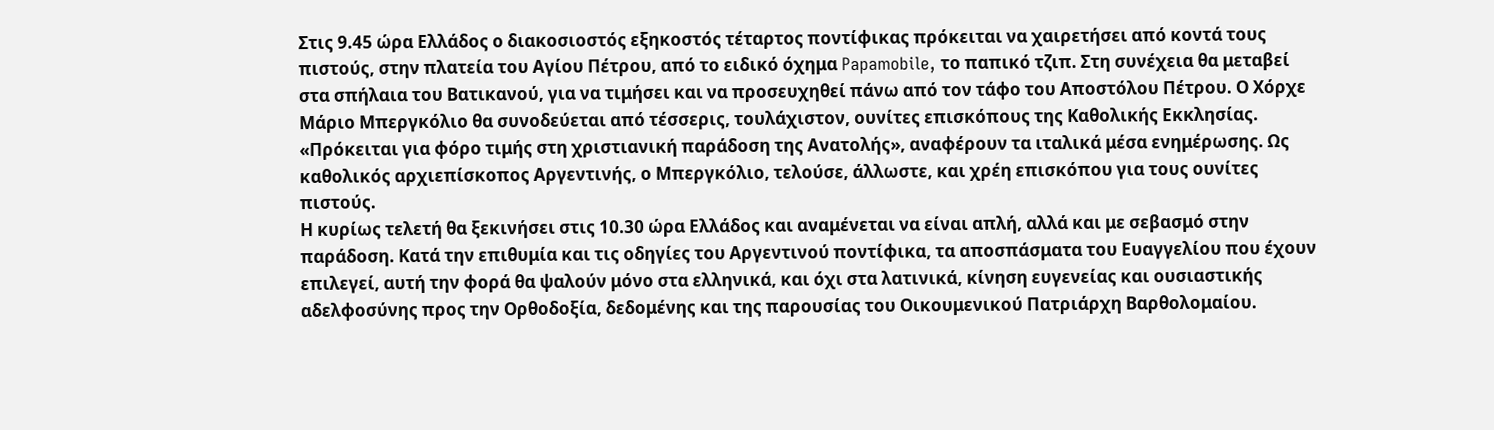Στις 9.45 ώρα Ελλάδος ο διακοσιοστός εξηκοστός τέταρτος ποντίφικας πρόκειται να χαιρετήσει από κοντά τους πιστούς, στην πλατεία του Αγίου Πέτρου, από το ειδικό όχημα Papamobile, το παπικό τζιπ. Στη συνέχεια θα μεταβεί στα σπήλαια του Βατικανού, για να τιμήσει και να προσευχηθεί πάνω από τον τάφο του Αποστόλου Πέτρου. Ο Χόρχε Μάριο Μπεργκόλιο θα συνοδεύεται από τέσσερις, τουλάχιστον, ουνίτες επισκόπους της Καθολικής Εκκλησίας.
«Πρόκειται για φόρο τιμής στη χριστιανική παράδοση της Ανατολής», αναφέρουν τα ιταλικά μέσα ενημέρωσης. Ως καθολικός αρχιεπίσκοπος Αργεντινής, ο Μπεργκόλιο, τελούσε, άλλωστε, και χρέη επισκόπου για τους ουνίτες πιστούς.
Η κυρίως τελετή θα ξεκινήσει στις 10.30 ώρα Ελλάδος και αναμένεται να είναι απλή, αλλά και με σεβασμό στην παράδοση. Κατά την επιθυμία και τις οδηγίες του Αργεντινού ποντίφικα, τα αποσπάσματα του Ευαγγελίου που έχουν επιλεγεί, αυτή την φορά θα ψαλούν μόνο στα ελληνικά, και όχι στα λατινικά, κίνηση ευγενείας και ουσιαστικής αδελφοσύνης προς την Ορθοδοξία, δεδομένης και της παρουσίας του Οικουμενικού Πατριάρχη Βαρθολομαίου.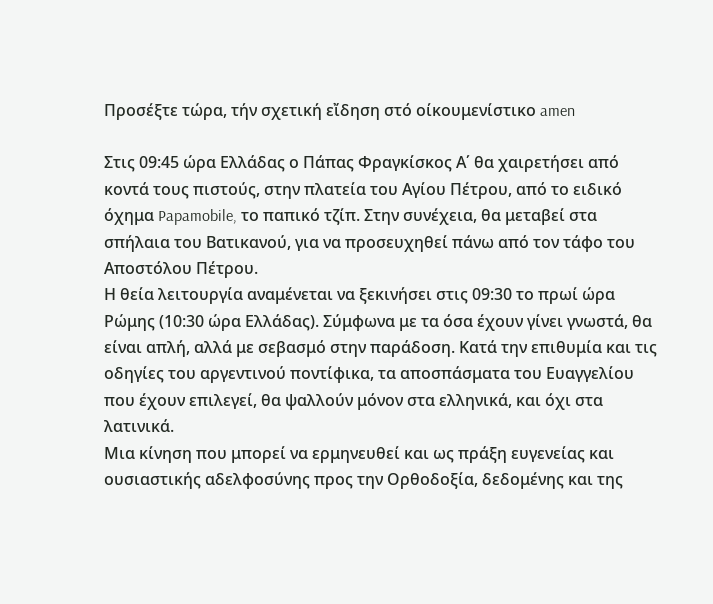Προσέξτε τώρα, τήν σχετική εἴδηση στό οίκουμενίστικο amen

Στις 09:45 ώρα Ελλάδας ο Πάπας Φραγκίσκος Α΄ θα χαιρετήσει από κοντά τους πιστούς, στην πλατεία του Αγίου Πέτρου, από το ειδικό όχημα Papamobile, το παπικό τζίπ. Στην συνέχεια, θα μεταβεί στα σπήλαια του Βατικανού, για να προσευχηθεί πάνω από τον τάφο του Αποστόλου Πέτρου.
Η θεία λειτουργία αναμένεται να ξεκινήσει στις 09:30 το πρωί ώρα Ρώμης (10:30 ώρα Ελλάδας). Σύμφωνα με τα όσα έχουν γίνει γνωστά, θα είναι απλή, αλλά με σεβασμό στην παράδοση. Κατά την επιθυμία και τις οδηγίες του αργεντινού ποντίφικα, τα αποσπάσματα του Ευαγγελίου που έχουν επιλεγεί, θα ψαλλούν μόνον στα ελληνικά, και όχι στα λατινικά.
Μια κίνηση που μπορεί να ερμηνευθεί και ως πράξη ευγενείας και ουσιαστικής αδελφοσύνης προς την Ορθοδοξία, δεδομένης και της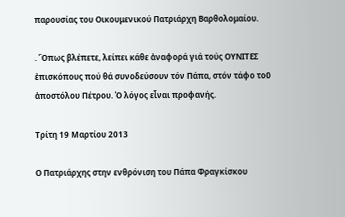παρουσίας του Οικουμενικού Πατριάρχη Βαρθολομαίου.

. Ὅπως βλέπετε, λείπει κάθε ἀναφορά γιά τούς ΟΥΝΙΤΕΣ ἐπισκόπους πού θά συνοδεύσουν τόν Πάπα, στόν τάφο τοῦ ἀποστόλου Πέτρου. Ὀ λόγος εἶναι προφανής.

Τρίτη 19 Μαρτίου 2013

Ο Πατριάρχης στην ενθρόνιση του Πάπα Φραγκίσκου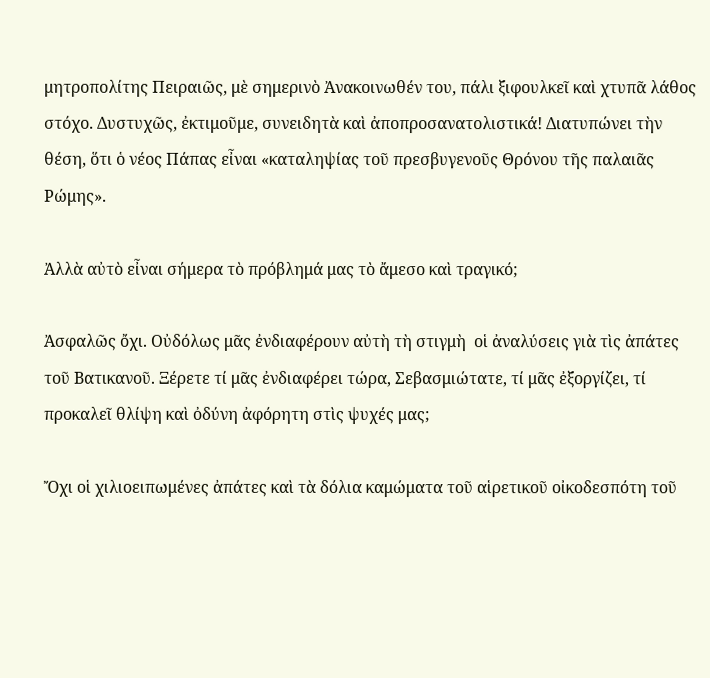μητροπολίτης Πειραιῶς, μὲ σημερινὸ Ἀνακοινωθέν του, πάλι ξιφουλκεῖ καὶ χτυπᾶ λάθος στόχο. Δυστυχῶς, ἐκτιμοῦμε, συνειδητὰ καὶ ἀποπροσανατολιστικά! Διατυπώνει τὴν θέση, ὅτι ὁ νέος Πάπας εἶναι «καταληψίας τοῦ πρεσβυγενοῦς Θρόνου τῆς παλαιᾶς Ρώμης».

Ἀλλὰ αὐτὸ εἶναι σήμερα τὸ πρόβλημά μας τὸ ἄμεσο καὶ τραγικό;

Ἀσφαλῶς ὄχι. Οὐδόλως μᾶς ἐνδιαφέρουν αὐτὴ τὴ στιγμὴ  οἱ ἀναλύσεις γιὰ τὶς ἀπάτες τοῦ Βατικανοῦ. Ξέρετε τί μᾶς ἐνδιαφέρει τώρα, Σεβασμιώτατε, τί μᾶς ἐξοργίζει, τί προκαλεῖ θλίψη καὶ ὀδύνη ἀφόρητη στὶς ψυχές μας;

Ὄχι οἱ χιλιοειπωμένες ἀπάτες καὶ τὰ δόλια καμώματα τοῦ αἱρετικοῦ οἰκοδεσπότη τοῦ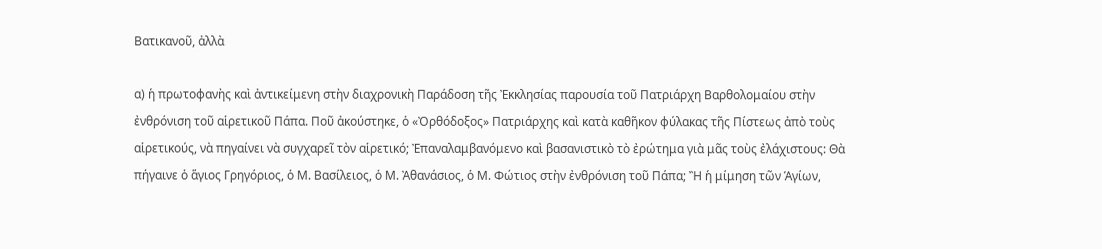Βατικανοῦ, ἀλλὰ

α) ἡ πρωτοφανὴς καὶ ἀντικείμενη στὴν διαχρονικὴ Παράδοση τῆς Ἐκκλησίας παρουσία τοῦ Πατριάρχη Βαρθολομαίου στὴν ἐνθρόνιση τοῦ αἱρετικοῦ Πάπα. Ποῦ ἀκούστηκε, ὁ «Ὀρθόδοξος» Πατριάρχης καὶ κατὰ καθῆκον φύλακας τῆς Πίστεως ἀπὸ τοὺς αἱρετικούς, νὰ πηγαίνει νὰ συγχαρεῖ τὸν αἱρετικό; Ἐπαναλαμβανόμενο καὶ βασανιστικὸ τὸ ἐρώτημα γιὰ μᾶς τοὺς ἐλάχιστους: Θὰ πήγαινε ὁ ἅγιος Γρηγόριος, ὁ Μ. Βασίλειος, ὁ Μ. Ἀθανάσιος, ὁ Μ. Φώτιος στὴν ἐνθρόνιση τοῦ Πάπα; Ἢ ἡ μίμηση τῶν Ἁγίων,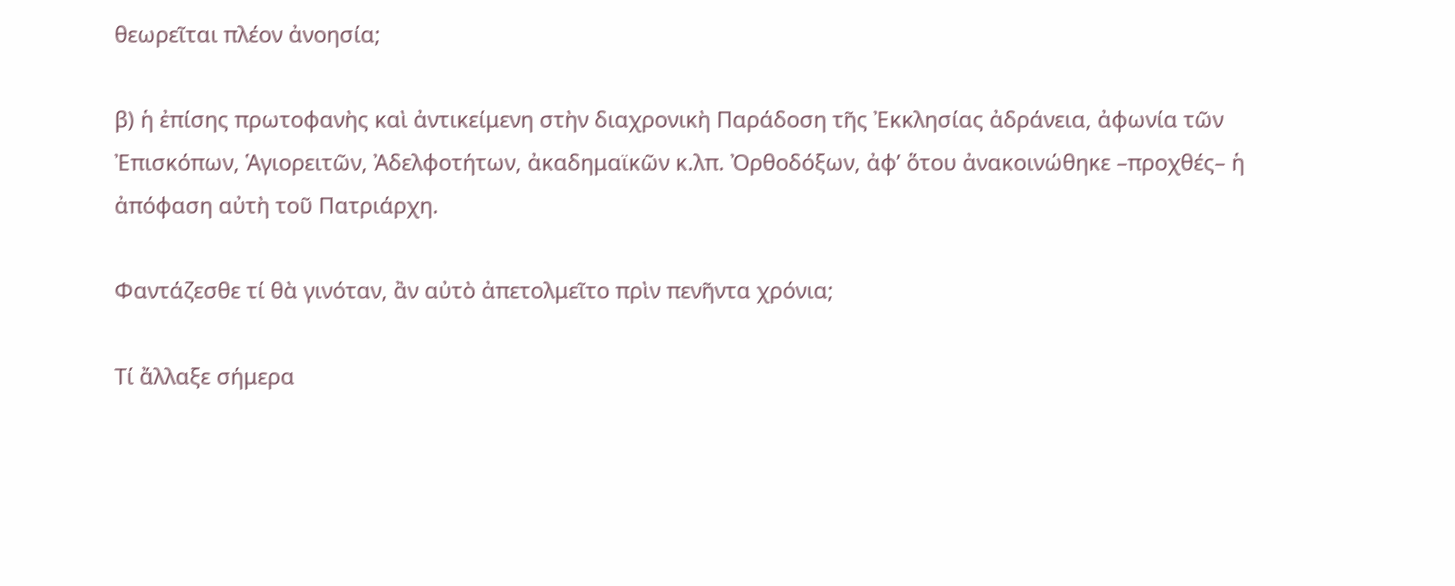θεωρεῖται πλέον ἀνοησία;

β) ἡ ἐπίσης πρωτοφανὴς καὶ ἀντικείμενη στὴν διαχρονικὴ Παράδοση τῆς Ἐκκλησίας ἀδράνεια, ἀφωνία τῶν Ἐπισκόπων, Ἁγιορειτῶν, Ἀδελφοτήτων, ἀκαδημαϊκῶν κ.λπ. Ὀρθοδόξων, ἀφ’ ὅτου ἀνακοινώθηκε –προχθές– ἡ ἀπόφαση αὐτὴ τοῦ Πατριάρχη.

Φαντάζεσθε τί θὰ γινόταν, ἂν αὐτὸ ἀπετολμεῖτο πρὶν πενῆντα χρόνια;

Τί ἄλλαξε σήμερα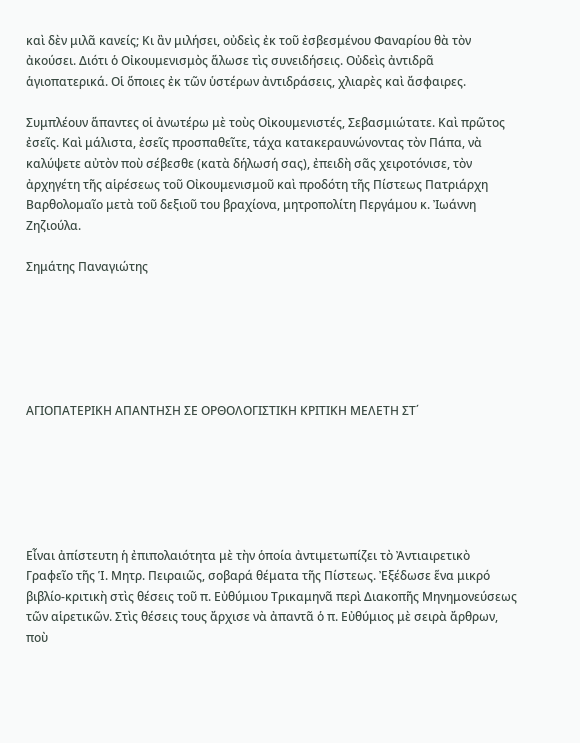καὶ δὲν μιλᾶ κανείς; Κι ἂν μιλήσει, οὐδεὶς ἐκ τοῦ ἐσβεσμένου Φαναρίου θὰ τὸν ἀκούσει. Διότι ὁ Οἰκουμενισμὸς ἅλωσε τὶς συνειδήσεις. Οὐδεὶς ἀντιδρᾶ ἁγιοπατερικά. Οἱ ὅποιες ἐκ τῶν ὑστέρων ἀντιδράσεις, χλιαρὲς καὶ ἄσφαιρες.

Συμπλέουν ἅπαντες οἱ ἀνωτέρω μὲ τοὺς Οἰκουμενιστές, Σεβασμιώτατε. Καὶ πρῶτος ἐσεῖς. Καὶ μάλιστα, ἐσεῖς προσπαθεῖτε, τάχα κατακεραυνώνοντας τὸν Πάπα, νὰ καλύψετε αὐτὸν ποὺ σέβεσθε (κατὰ δήλωσή σας), ἐπειδὴ σᾶς χειροτόνισε, τὸν ἀρχηγέτη τῆς αἱρέσεως τοῦ Οἰκουμενισμοῦ καὶ προδότη τῆς Πίστεως Πατριάρχη Βαρθολομαῖο μετὰ τοῦ δεξιοῦ του βραχίονα, μητροπολίτη Περγάμου κ. Ἰωάννη Ζηζιούλα.

Σημάτης Παναγιώτης






ΑΓΙΟΠΑΤΕΡΙΚΗ ΑΠΑΝΤΗΣΗ ΣΕ ΟΡΘΟΛΟΓΙΣΤΙΚΗ ΚΡΙΤΙΚΗ ΜΕΛΕΤΗ ΣΤ΄






Εἶναι ἀπίστευτη ἡ ἐπιπολαιότητα μὲ τὴν ὁποία ἀντιμετωπίζει τὸ Ἀντιαιρετικὸ Γραφεῖο τῆς Ἱ. Μητρ. Πειραιῶς, σοβαρά θέματα τῆς Πίστεως. Ἐξέδωσε ἕνα μικρό βιβλίο-κριτικὴ στὶς θέσεις τοῦ π. Εὐθύμιου Τρικαμηνᾶ περὶ Διακοπῆς Μηνημονεύσεως τῶν αἱρετικῶν. Στὶς θέσεις τους ἄρχισε νὰ ἀπαντᾶ ὁ π. Εὐθύμιος μὲ σειρὰ ἄρθρων, ποὺ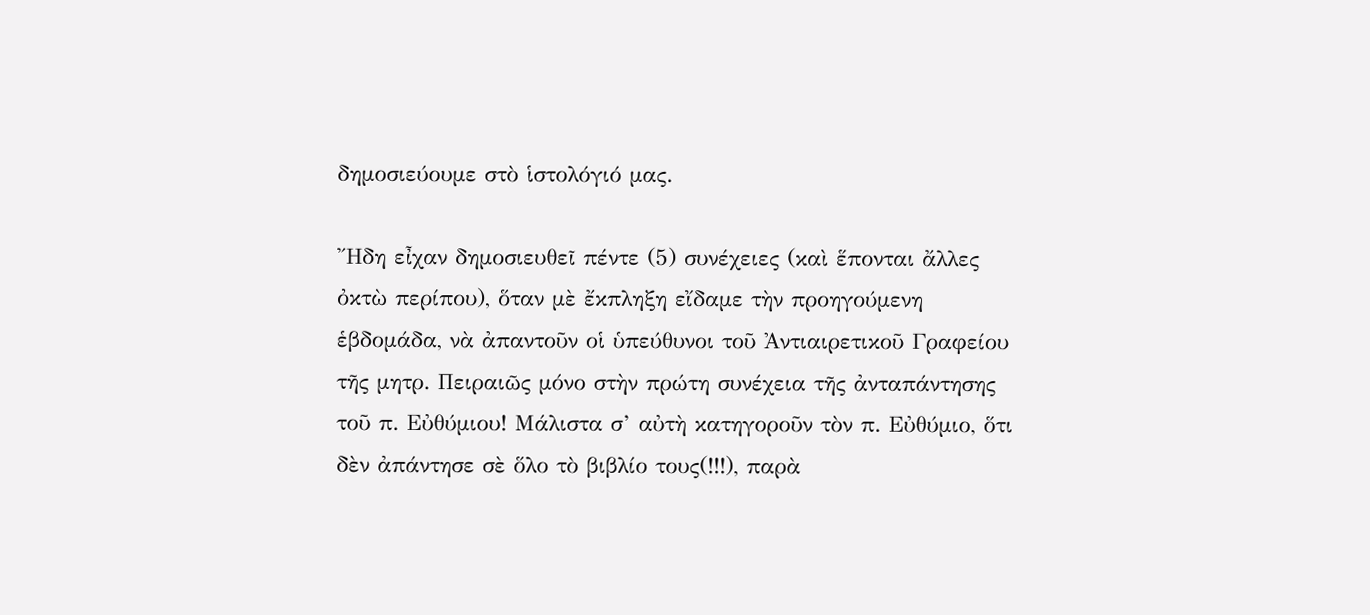δημοσιεύουμε στὸ ἱστολόγιό μας.

Ἤδη εἶχαν δημοσιευθεῖ πέντε (5) συνέχειες (καὶ ἕπονται ἄλλες ὀκτὼ περίπου), ὅταν μὲ ἔκπληξη εἴδαμε τὴν προηγούμενη ἑβδομάδα, νὰ ἀπαντοῦν οἱ ὑπεύθυνοι τοῦ Ἀντιαιρετικοῦ Γραφείου τῆς μητρ. Πειραιῶς μόνο στὴν πρώτη συνέχεια τῆς ἀνταπάντησης τοῦ π. Εὐθύμιου! Μάλιστα σ’ αὐτὴ κατηγοροῦν τὸν π. Εὐθύμιο, ὅτι δὲν ἀπάντησε σὲ ὅλο τὸ βιβλίο τους(!!!), παρὰ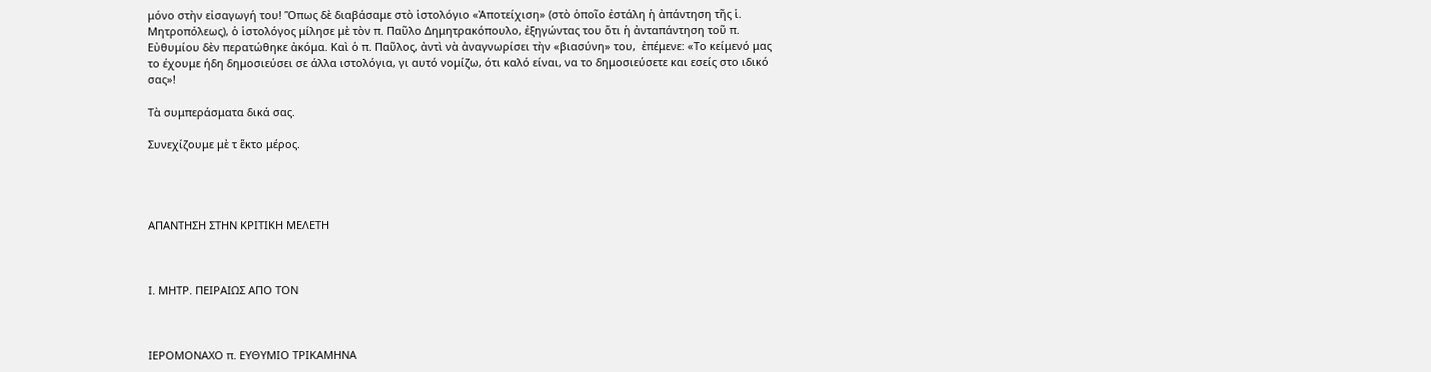μόνο στὴν εἰσαγωγή του! Ὅπως δὲ διαβάσαμε στὸ ἱστολόγιο «Ἀποτείχιση» (στὸ ὁποῖο ἐστάλη ἡ ἀπάντηση τῆς ἱ. Μητροπόλεως), ὁ ἱστολόγος μίλησε μὲ τὸν π. Παῦλο Δημητρακόπουλο, ἐξηγώντας του ὅτι ἡ ἀνταπάντηση τοῦ π. Εὐθυμίου δὲν περατώθηκε ἀκόμα. Καὶ ὁ π. Παῦλος, ἀντὶ νὰ ἀναγνωρίσει τὴν «βιασύνη» του,  ἐπέμενε: «Το κείμενό μας το έχουμε ήδη δημοσιεύσει σε άλλα ιστολόγια, γι αυτό νομίζω, ότι καλό είναι, να το δημοσιεύσετε και εσείς στο ιδικό σας»!

Τὰ συμπεράσματα δικά σας.

Συνεχίζουμε μὲ τ ἕκτο μέρος.




ΑΠΑΝΤΗΣΗ ΣΤΗΝ ΚΡΙΤΙΚΗ ΜΕΛΕΤΗ



Ι. ΜΗΤΡ. ΠΕΙΡΑΙΩΣ ΑΠΟ ΤΟΝ



ΙΕΡΟΜΟΝΑΧΟ π. ΕΥΘΥΜΙΟ ΤΡΙΚΑΜΗΝΑ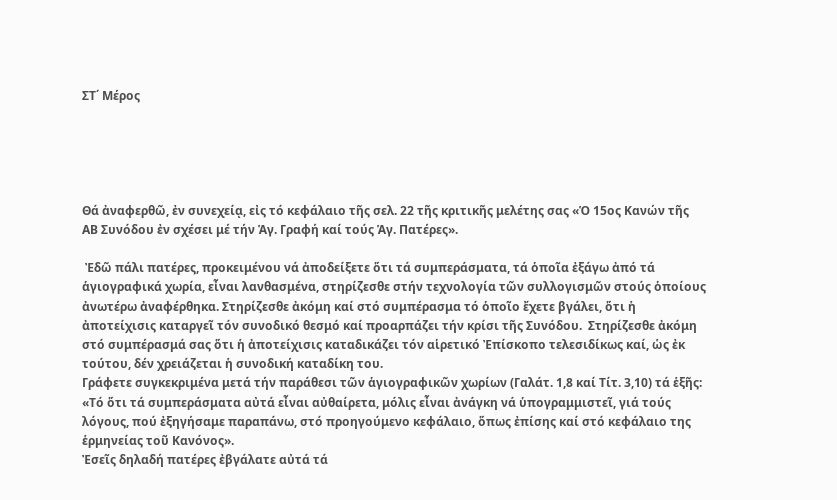ΣΤ΄ Μέρος





Θά ἀναφερθῶ, ἐν συνεχείᾳ, εἰς τό κεφάλαιο τῆς σελ. 22 τῆς κριτικῆς μελέτης σας «Ὁ 15ος Κανών τῆς ΑΒ Συνόδου ἐν σχέσει μέ τήν Ἁγ. Γραφή καί τούς Ἁγ. Πατέρες».

 Ἐδῶ πάλι πατέρες, προκειμένου νά ἀποδείξετε ὅτι τά συμπεράσματα, τά ὁποῖα ἐξάγω ἀπό τά ἁγιογραφικά χωρία, εἶναι λανθασμένα, στηρίζεσθε στήν τεχνολογία τῶν συλλογισμῶν στούς ὁποίους ἀνωτέρω ἀναφέρθηκα. Στηρίζεσθε ἀκόμη καί στό συμπέρασμα τό ὁποῖο ἔχετε βγάλει, ὅτι ἡ ἀποτείχισις καταργεῖ τόν συνοδικό θεσμό καί προαρπάζει τήν κρίσι τῆς Συνόδου.  Στηρίζεσθε ἀκόμη στό συμπέρασμά σας ὅτι ἡ ἀποτείχισις καταδικάζει τόν αἱρετικό Ἐπίσκοπο τελεσιδίκως καί, ὡς ἐκ τούτου, δέν χρειάζεται ἡ συνοδική καταδίκη του.
Γράφετε συγκεκριμένα μετά τήν παράθεσι τῶν ἁγιογραφικῶν χωρίων (Γαλάτ. 1,8 καί Τίτ. 3,10) τά ἑξῆς: «Τό ὅτι τά συμπεράσματα αὐτά εἶναι αὐθαίρετα, μόλις εἶναι ἀνάγκη νά ὑπογραμμιστεῖ, γιά τούς λόγους, πού ἐξηγήσαμε παραπάνω, στό προηγούμενο κεφάλαιο, ὅπως ἐπίσης καί στό κεφάλαιο της ἑρμηνείας τοῦ Κανόνος».
Ἐσεῖς δηλαδή πατέρες ἐβγάλατε αὐτά τά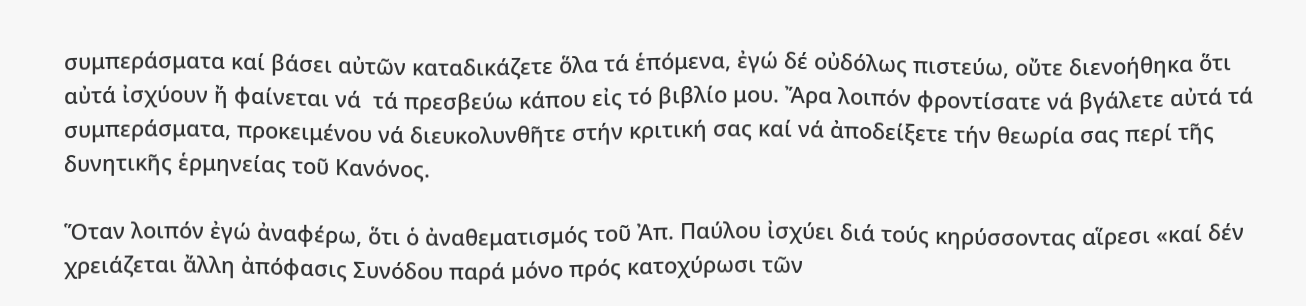συμπεράσματα καί βάσει αὐτῶν καταδικάζετε ὅλα τά ἑπόμενα, ἐγώ δέ οὐδόλως πιστεύω, οὔτε διενοήθηκα ὅτι αὐτά ἰσχύουν ἤ φαίνεται νά  τά πρεσβεύω κάπου εἰς τό βιβλίο μου. Ἄρα λοιπόν φροντίσατε νά βγάλετε αὐτά τά συμπεράσματα, προκειμένου νά διευκολυνθῆτε στήν κριτική σας καί νά ἀποδείξετε τήν θεωρία σας περί τῆς δυνητικῆς ἑρμηνείας τοῦ Κανόνος.

Ὅταν λοιπόν ἐγώ ἀναφέρω, ὅτι ὁ ἀναθεματισμός τοῦ Ἀπ. Παύλου ἰσχύει διά τούς κηρύσσοντας αἵρεσι «καί δέν χρειάζεται ἄλλη ἀπόφασις Συνόδου παρά μόνο πρός κατοχύρωσι τῶν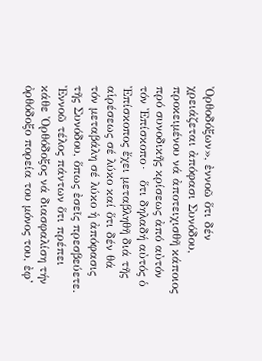Ὀρθοδόξων», ἐννοῶ ὅτι δέν χρειάζεται ἀπόφασι Συνόδου, προκειμένου νά ἀποτειχισθῆ κάποιος πρό συνοδικῆς κρίσεως ἀπό αὐτόν τόν Ἐπίσκοπο∙  ὅτι δηλαδή αὐτός ὁ Ἐπίσκοπος ἔχει μεταβληθῆ διά τῆς αἱρέσεως σέ λύκο καί ὅτι δέν θά  τόν μεταβάλη σέ λύκο ἡ ἀπόφασις τῆς Συνόδου, ὅπως ἐσεῖς πρεσβεύετε. Ἐννοῶ τέλος πάντων ὅτι πρέπει κάθε Ὀρθόδοξος νά διασφαλίση τήν ὀρθόδοξο πορεία του μόνος του, ἐφ’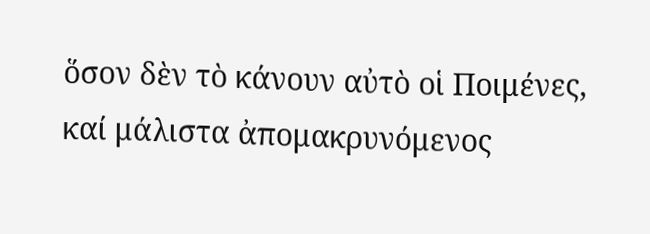ὅσον δὲν τὸ κάνουν αὐτὸ οἱ Ποιμένες, καί μάλιστα ἀπομακρυνόμενος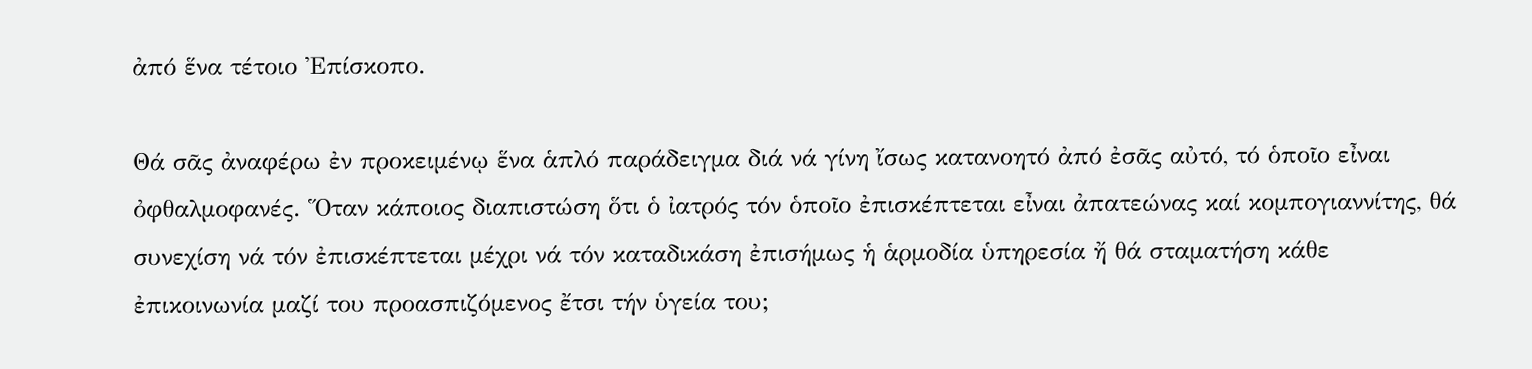ἀπό ἕνα τέτοιο Ἐπίσκοπο.

Θά σᾶς ἀναφέρω ἐν προκειμένῳ ἕνα ἁπλό παράδειγμα διά νά γίνη ἴσως κατανοητό ἀπό ἐσᾶς αὐτό, τό ὁποῖο εἶναι ὀφθαλμοφανές. Ὅταν κάποιος διαπιστώση ὅτι ὁ ἰατρός τόν ὁποῖο ἐπισκέπτεται εἶναι ἀπατεώνας καί κομπογιαννίτης, θά συνεχίση νά τόν ἐπισκέπτεται μέχρι νά τόν καταδικάση ἐπισήμως ἡ ἁρμοδία ὑπηρεσία ἤ θά σταματήση κάθε ἐπικοινωνία μαζί του προασπιζόμενος ἔτσι τήν ὑγεία του;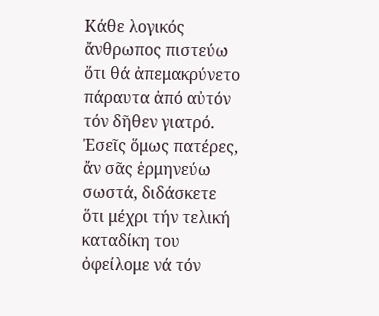Κάθε λογικός ἄνθρωπος πιστεύω ὅτι θά ἀπεμακρύνετο πάραυτα ἀπό αὐτόν τόν δῆθεν γιατρό. Ἐσεῖς ὅμως πατέρες, ἄν σᾶς ἑρμηνεύω σωστά, διδάσκετε ὅτι μέχρι τήν τελική καταδίκη του ὀφείλομε νά τόν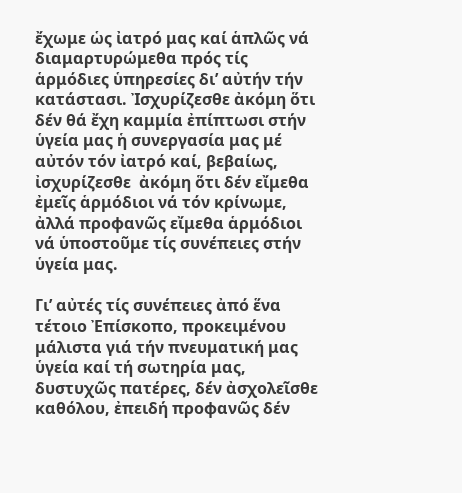ἔχωμε ὡς ἰατρό μας καί ἁπλῶς νά διαμαρτυρώμεθα πρός τίς ἁρμόδιες ὑπηρεσίες δι’ αὐτήν τήν κατάστασι. Ἰσχυρίζεσθε ἀκόμη ὅτι δέν θά ἔχη καμμία ἐπίπτωσι στήν ὑγεία μας ἡ συνεργασία μας μέ αὐτόν τόν ἰατρό καί, βεβαίως, ἰσχυρίζεσθε  ἀκόμη ὅτι δέν εἴμεθα ἐμεῖς ἁρμόδιοι νά τόν κρίνωμε, ἀλλά προφανῶς εἴμεθα ἁρμόδιοι νά ὑποστοῦμε τίς συνέπειες στήν ὑγεία μας.

Γι’ αὐτές τίς συνέπειες ἀπό ἕνα τέτοιο Ἐπίσκοπο, προκειμένου μάλιστα γιά τήν πνευματική μας ὑγεία καί τή σωτηρία μας, δυστυχῶς πατέρες, δέν ἀσχολεῖσθε καθόλου, ἐπειδή προφανῶς δέν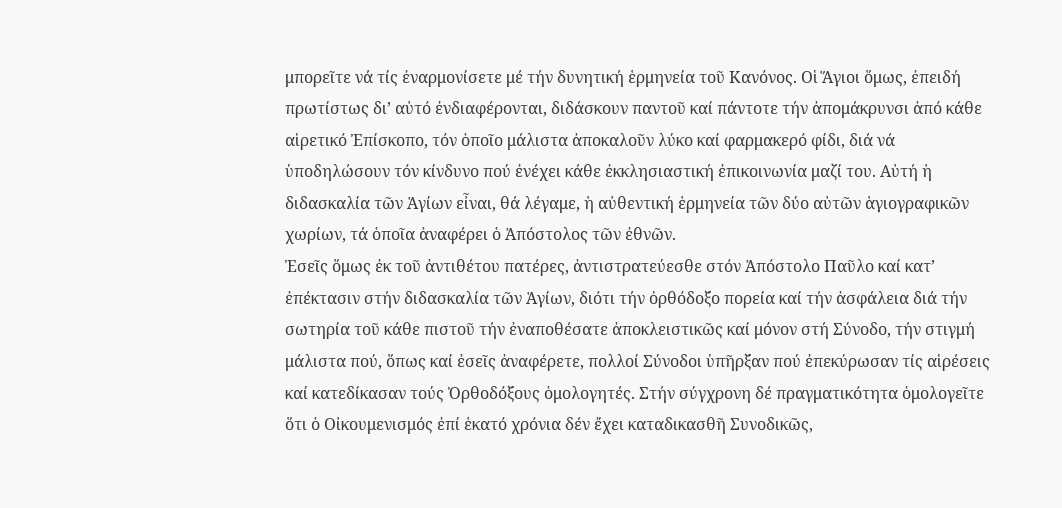μπορεῖτε νά τίς ἐναρμονίσετε μέ τήν δυνητική ἑρμηνεία τοῦ Κανόνος. Οἱ Ἅγιοι ὅμως, ἐπειδή πρωτίστως δι’ αὐτό ἐνδιαφέρονται, διδάσκουν παντοῦ καί πάντοτε τήν ἀπομάκρυνσι ἀπό κάθε αἱρετικό Ἐπίσκοπο, τόν ὁποῖο μάλιστα ἀποκαλοῦν λύκο καί φαρμακερό φίδι, διά νά ὑποδηλώσουν τόν κίνδυνο πού ἐνέχει κάθε ἐκκλησιαστική ἐπικοινωνία μαζί του. Αὐτή ἡ διδασκαλία τῶν Ἁγίων εἶναι, θά λέγαμε, ἡ αὐθεντική ἑρμηνεία τῶν δύο αὐτῶν ἁγιογραφικῶν χωρίων, τά ὁποῖα ἀναφέρει ὁ Ἀπόστολος τῶν ἐθνῶν.
Ἐσεῖς ὅμως ἐκ τοῦ ἀντιθέτου πατέρες, ἀντιστρατεύεσθε στόν Ἀπόστολο Παῦλο καί κατ’ ἐπέκτασιν στήν διδασκαλία τῶν Ἁγίων, διότι τήν ὀρθόδοξο πορεία καί τήν ἀσφάλεια διά τήν σωτηρία τοῦ κάθε πιστοῦ τήν ἐναποθέσατε ἀποκλειστικῶς καί μόνον στή Σύνοδο, τήν στιγμή μάλιστα πού, ὅπως καί ἐσεῖς ἀναφέρετε, πολλοί Σύνοδοι ὑπῆρξαν πού ἐπεκύρωσαν τίς αἱρέσεις καί κατεδίκασαν τούς Ὀρθοδόξους ὁμολογητές. Στήν σύγχρονη δέ πραγματικότητα ὁμολογεῖτε ὅτι ὁ Οἰκουμενισμός ἐπί ἑκατό χρόνια δέν ἔχει καταδικασθῆ Συνοδικῶς,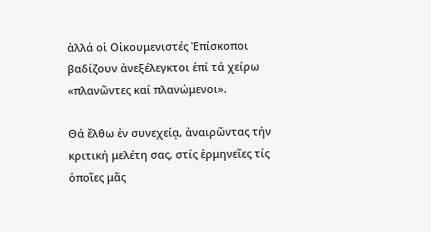ἀλλά οἱ Οἰκουμενιστές Ἐπίσκοποι βαδίζουν ἀνεξέλεγκτοι ἐπί τά χείρω «πλανῶντες καί πλανώμενοι».

Θά ἔλθω ἐν συνεχείᾳ, ἀναιρῶντας τήν κριτική μελέτη σας, στίς ἑρμηνεῖες τίς ὁποῖες μᾶς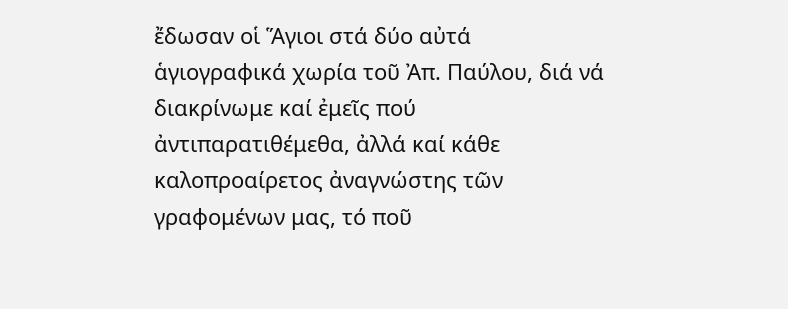ἔδωσαν οἱ Ἅγιοι στά δύο αὐτά ἁγιογραφικά χωρία τοῦ Ἀπ. Παύλου, διά νά διακρίνωμε καί ἐμεῖς πού ἀντιπαρατιθέμεθα, ἀλλά καί κάθε καλοπροαίρετος ἀναγνώστης τῶν γραφομένων μας, τό ποῦ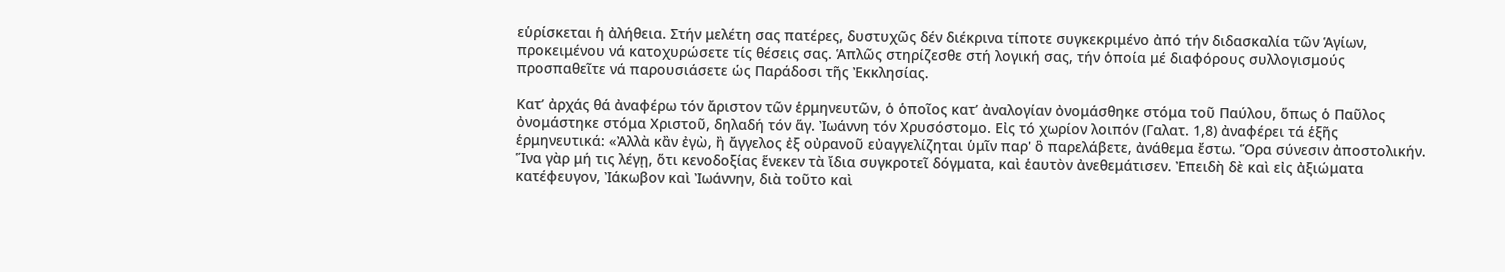εὑρίσκεται ἡ ἀλήθεια. Στήν μελέτη σας πατέρες, δυστυχῶς δέν διέκρινα τίποτε συγκεκριμένο ἀπό τήν διδασκαλία τῶν Ἁγίων, προκειμένου νά κατοχυρώσετε τίς θέσεις σας. Ἁπλῶς στηρίζεσθε στή λογική σας, τήν ὁποία μέ διαφόρους συλλογισμούς προσπαθεῖτε νά παρουσιάσετε ὡς Παράδοσι τῆς Ἐκκλησίας.

Κατ’ ἀρχάς θά ἀναφέρω τόν ἄριστον τῶν ἑρμηνευτῶν, ὁ ὁποῖος κατ’ ἀναλογίαν ὀνομάσθηκε στόμα τοῦ Παύλου, ὅπως ὁ Παῦλος ὀνομάστηκε στόμα Χριστοῦ, δηλαδή τόν ἅγ. Ἰωάννη τόν Χρυσόστομο. Εἰς τό χωρίον λοιπόν (Γαλατ. 1,8) ἀναφέρει τά ἑξῆς ἑρμηνευτικά: «Ἀλλὰ κἂν ἐγὼ, ἢ ἄγγελος ἐξ οὐρανοῦ εὐαγγελίζηται ὑμῖν παρ' ὃ παρελάβετε, ἀνάθεμα ἔστω. Ὅρα σύνεσιν ἀποστολικήν. Ἵνα γὰρ μή τις λέγῃ, ὅτι κενοδοξίας ἕνεκεν τὰ ἴδια συγκροτεῖ δόγματα, καὶ ἑαυτὸν ἀνεθεμάτισεν. Ἐπειδὴ δὲ καὶ εἰς ἀξιώματα κατέφευγον, Ἰάκωβον καὶ Ἰωάννην, διὰ τοῦτο καὶ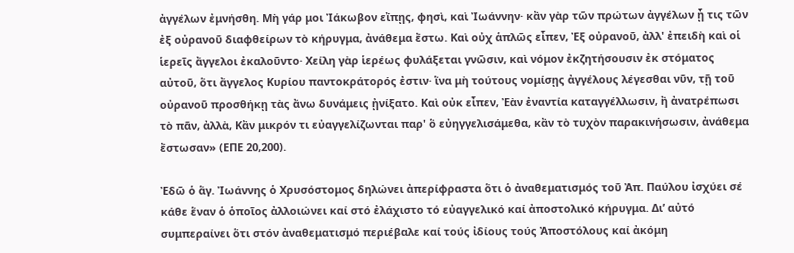ἀγγέλων ἐμνήσθη. Μὴ γάρ μοι Ἰάκωβον εἴπῃς, φησὶ, καὶ Ἰωάννην· κἂν γὰρ τῶν πρώτων ἀγγέλων ᾖ τις τῶν ἐξ οὐρανοῦ διαφθείρων τὸ κήρυγμα, ἀνάθεμα ἔστω. Καὶ οὐχ ἁπλῶς εἶπεν, Ἐξ οὐρανοῦ, ἀλλ' ἐπειδὴ καὶ οἱ ἱερεῖς ἄγγελοι ἐκαλοῦντο· Χείλη γὰρ ἱερέως φυλάξεται γνῶσιν, καὶ νόμον ἐκζητήσουσιν ἐκ στόματος αὐτοῦ, ὅτι ἄγγελος Κυρίου παντοκράτορός ἐστιν· ἵνα μὴ τούτους νομίσῃς ἀγγέλους λέγεσθαι νῦν, τῇ τοῦ οὐρανοῦ προσθήκῃ τὰς ἄνω δυνάμεις ᾐνίξατο. Καὶ οὐκ εἶπεν, Ἐὰν ἐναντία καταγγέλλωσιν, ἢ ἀνατρέπωσι τὸ πᾶν, ἀλλὰ, Κἂν μικρόν τι εὐαγγελίζωνται παρ' ὃ εὐηγγελισάμεθα, κἂν τὸ τυχὸν παρακινήσωσιν, ἀνάθεμα ἔστωσαν» (ΕΠΕ 20,200).

Ἐδῶ ὁ ἅγ. Ἰωάννης ὁ Χρυσόστομος δηλώνει ἀπερίφραστα ὅτι ὁ ἀναθεματισμός τοῦ Ἀπ. Παύλου ἰσχύει σέ κάθε ἕναν ὁ ὁποῖος ἀλλοιώνει καί στό ἐλάχιστο τό εὐαγγελικό καί ἀποστολικό κήρυγμα. Δι’ αὐτό συμπεραίνει ὅτι στόν ἀναθεματισμό περιέβαλε καί τούς ἰδίους τούς Ἀποστόλους καί ἀκόμη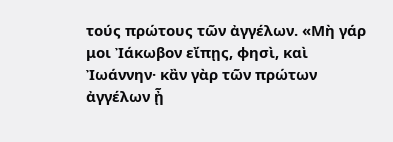τούς πρώτους τῶν ἀγγέλων. «Μὴ γάρ μοι Ἰάκωβον εἴπῃς, φησὶ, καὶ Ἰωάννην· κἂν γὰρ τῶν πρώτων ἀγγέλων ᾖ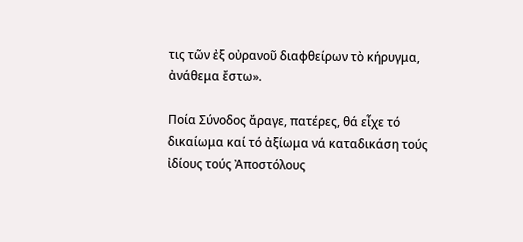τις τῶν ἐξ οὐρανοῦ διαφθείρων τὸ κήρυγμα, ἀνάθεμα ἔστω».

Ποία Σύνοδος ἄραγε, πατέρες, θά εἶχε τό δικαίωμα καί τό ἀξίωμα νά καταδικάση τούς ἰδίους τούς Ἀποστόλους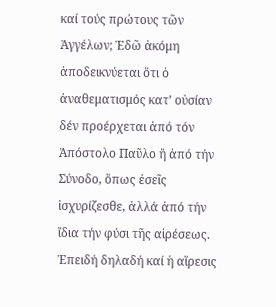καί τούς πρώτους τῶν Ἀγγέλων; Ἐδῶ ἀκόμη ἀποδεικνύεται ὅτι ὁ ἀναθεματισμός κατ’ οὐσίαν δέν προέρχεται ἀπό τόν Ἀπόστολο Παῦλο ἤ ἀπό τήν Σύνοδο, ὅπως ἐσεῖς ἰσχυρίζεσθε, ἀλλά ἀπό τήν ἴδια τήν φύσι τῆς αἱρέσεως. Ἐπειδή δηλαδή καί ἡ αἵρεσις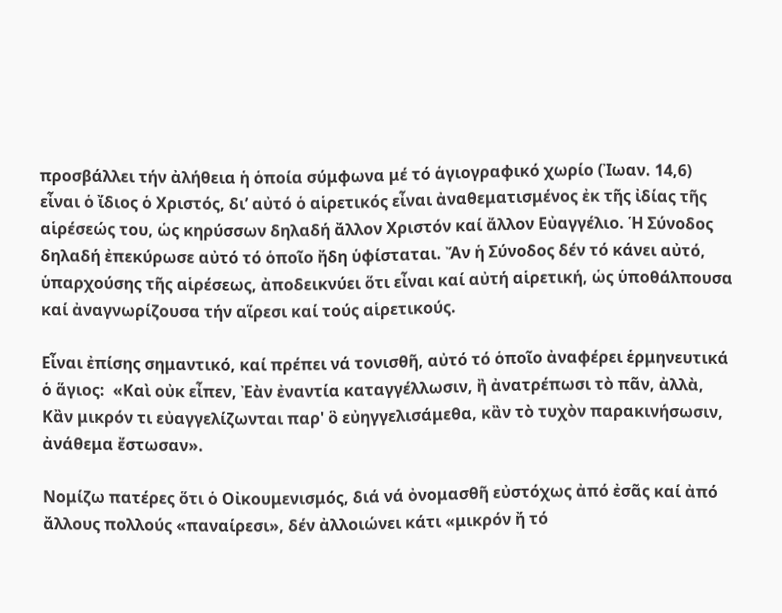προσβάλλει τήν ἀλήθεια ἡ ὁποία σύμφωνα μέ τό ἁγιογραφικό χωρίο (Ἰωαν. 14,6) εἶναι ὁ ἴδιος ὁ Χριστός, δι’ αὐτό ὁ αἱρετικός εἶναι ἀναθεματισμένος ἐκ τῆς ἰδίας τῆς αἱρέσεώς του, ὡς κηρύσσων δηλαδή ἄλλον Χριστόν καί ἄλλον Εὐαγγέλιο. Ἡ Σύνοδος δηλαδή ἐπεκύρωσε αὐτό τό ὁποῖο ἤδη ὑφίσταται. Ἄν ἡ Σύνοδος δέν τό κάνει αὐτό, ὑπαρχούσης τῆς αἱρέσεως, ἀποδεικνύει ὅτι εἶναι καί αὐτή αἱρετική, ὡς ὑποθάλπουσα καί ἀναγνωρίζουσα τήν αἵρεσι καί τούς αἱρετικούς.

Εἶναι ἐπίσης σημαντικό, καί πρέπει νά τονισθῆ, αὐτό τό ὁποῖο ἀναφέρει ἑρμηνευτικά ὁ ἅγιος:  «Καὶ οὐκ εἶπεν, Ἐὰν ἐναντία καταγγέλλωσιν, ἢ ἀνατρέπωσι τὸ πᾶν, ἀλλὰ, Κἂν μικρόν τι εὐαγγελίζωνται παρ' ὃ εὐηγγελισάμεθα, κἂν τὸ τυχὸν παρακινήσωσιν, ἀνάθεμα ἔστωσαν».

Νομίζω πατέρες ὅτι ὁ Οἰκουμενισμός, διά νά ὀνομασθῆ εὐστόχως ἀπό ἐσᾶς καί ἀπό ἄλλους πολλούς «παναίρεσι», δέν ἀλλοιώνει κάτι «μικρόν ἤ τό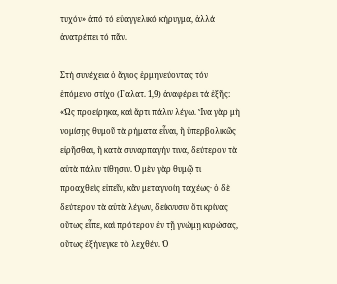τυχόν» ἀπό τό εὐαγγελικό κήρυγμα, ἀλλά ἀνατρέπει τό πᾶν.

Στή συνέχεια ὁ ἅγιος ἑρμηνεύοντας τόν ἑπόμενο στίχο (Γαλατ. 1,9) ἀναφέρει τά ἑξῆς: «Ὡς προείρηκα, καὶ ἄρτι πάλιν λέγω. Ἵνα γὰρ μὴ νομίσῃς θυμοῦ τὰ ρήματα εἶναι, ἢ ὑπερβολικῶς εἰρῆσθαι, ἢ κατὰ συναρπαγήν τινα, δεύτερον τὰ αὐτὰ πάλιν τίθησιν. Ὁ μὲν γὰρ θυμῷ τι προαχθεὶς εἰπεῖν, κἂν μεταγνοίη ταχέως· ὁ δὲ δεύτερον τὰ αὐτὰ λέγων, δείκνυσιν ὅτι κρίνας οὕτως εἶπε, καὶ πρότερον ἐν τῇ γνώμῃ κυρώσας, οὕτως ἐξήνεγκε τὸ λεχθέν. Ὁ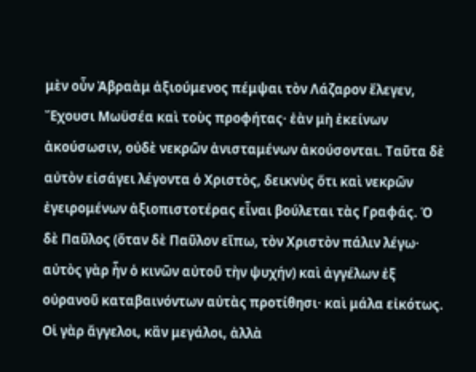μὲν οὖν Ἀβραὰμ ἀξιούμενος πέμψαι τὸν Λάζαρον ἔλεγεν, Ἔχουσι Μωϋσέα καὶ τοὺς προφήτας· ἐὰν μὴ ἐκείνων ἀκούσωσιν, οὐδὲ νεκρῶν ἀνισταμένων ἀκούσονται. Ταῦτα δὲ αὐτὸν εἰσάγει λέγοντα ὁ Χριστὸς, δεικνὺς ὅτι καὶ νεκρῶν ἐγειρομένων ἀξιοπιστοτέρας εἶναι βούλεται τὰς Γραφάς. Ὁ δὲ Παῦλος (ὅταν δὲ Παῦλον εἴπω, τὸν Χριστὸν πάλιν λέγω· αὐτὸς γὰρ ἦν ὁ κινῶν αὐτοῦ τὴν ψυχήν) καὶ ἀγγέλων ἐξ οὐρανοῦ καταβαινόντων αὐτὰς προτίθησι· καὶ μάλα εἰκότως. Οἱ γὰρ ἄγγελοι, κἂν μεγάλοι, ἀλλὰ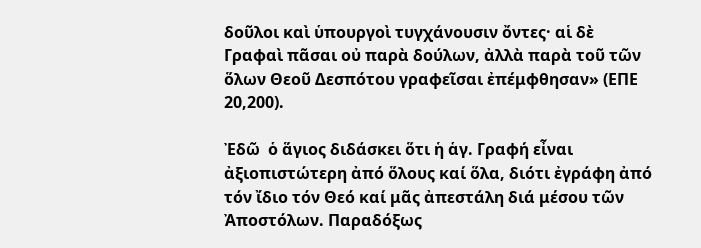δοῦλοι καὶ ὑπουργοὶ τυγχάνουσιν ὄντες· αἱ δὲ Γραφαὶ πᾶσαι οὐ παρὰ δούλων, ἀλλὰ παρὰ τοῦ τῶν ὅλων Θεοῦ Δεσπότου γραφεῖσαι ἐπέμφθησαν» (ΕΠΕ 20,200).

Ἐδῶ  ὁ ἅγιος διδάσκει ὅτι ἡ ἁγ. Γραφή εἶναι ἀξιοπιστώτερη ἀπό ὅλους καί ὅλα, διότι ἐγράφη ἀπό τόν ἴδιο τόν Θεό καί μᾶς ἀπεστάλη διά μέσου τῶν Ἀποστόλων. Παραδόξως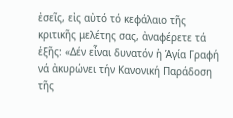ἐσεῖς, εἰς αὐτό τό κεφάλαιο τῆς κριτικῆς μελέτης σας, ἀναφέρετε τά ἑξῆς: «Δέν εἶναι δυνατόν ἡ Ἁγία Γραφή νά ἀκυρώνει τήν Κανονική Παράδοση τῆς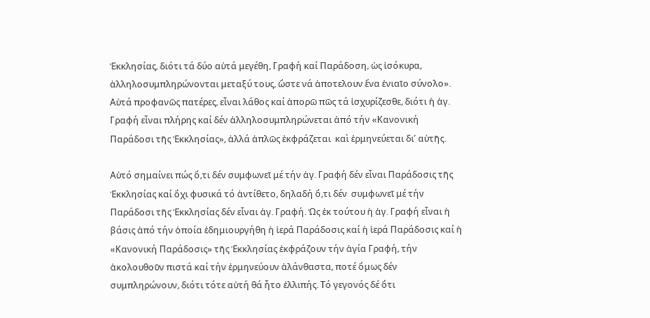Ἐκκλησίας, διότι τά δύο αὐτά μεγέθη, Γραφή καί Παράδοση, ὡς ἰσόκυρα, ἀλληλοσυμπληρώνονται μεταξύ τους, ὥστε νά ἀποτελουν ἕνα ἑνιαῖο σύνολο». Αὐτά προφανῶς πατέρες, εἶναι λάθος καί ἀπορῶ πῶς τά ἰσχυρίζεσθε, διότι ἡ ἁγ. Γραφή εἶναι πλήρης καί δέν ἀλληλοσυμπληρώνεται ἀπό τήν «Κανονική Παράδοσι τῆς Ἐκκλησίας», ἀλλά ἁπλῶς ἐκφράζεται  καὶ ἑρμηνεύεται δι’ αὐτῆς.

Αὐτό σημαίνει πώς ὅ,τι δέν συμφωνεῖ μέ τήν ἁγ. Γραφή δέν εἶναι Παράδοσις τῆς Ἐκκλησίας καί ὄχι φυσικά τό ἀντίθετο, δηλαδή ὅ,τι δέν  συμφωνεῖ μέ τήν Παράδοσι τῆς Ἐκκλησίας δέν εἶναι ἁγ. Γραφή. Ὡς ἐκ τούτου ἡ ἁγ. Γραφή εἶναι ἡ βάσις ἀπό τήν ὁποία ἐδημιουργήθη ἡ ἱερά Παράδοσις καί ἡ ἱερά Παράδοσις καί ἡ «Κανονική Παράδοσις» τῆς Ἐκκλησίας ἐκφράζουν τήν ἁγία Γραφή, τήν ἀκολουθοῦν πιστά καί τήν ἑρμηνεύουν ἀλάνθαστα, ποτέ ὅμως δέν συμπληρώνουν, διότι τότε αὐτή θά ἦτο ἐλλιπής. Τό γεγονός δέ ὅτι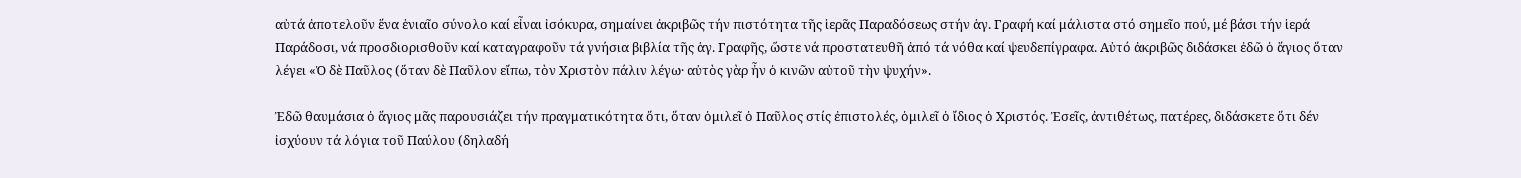αὐτά ἀποτελοῦν ἕνα ἑνιαῖο σύνολο καί εἶναι ἰσόκυρα, σημαίνει ἀκριβῶς τήν πιστότητα τῆς ἱερᾶς Παραδόσεως στήν ἁγ. Γραφή καί μάλιστα στό σημεῖο πού, μέ βάσι τήν ἱερά Παράδοσι, νά προσδιορισθοῦν καί καταγραφοῦν τά γνήσια βιβλία τῆς ἁγ. Γραφῆς, ὥστε νά προστατευθῆ ἀπό τά νόθα καί ψευδεπίγραφα. Αὐτό ἀκριβῶς διδάσκει ἐδῶ ὁ ἅγιος ὅταν λέγει «Ὁ δὲ Παῦλος (ὅταν δὲ Παῦλον εἴπω, τὸν Χριστὸν πάλιν λέγω· αὐτὸς γὰρ ἦν ὁ κινῶν αὐτοῦ τὴν ψυχήν».

Ἐδῶ θαυμάσια ὁ ἅγιος μᾶς παρουσιάζει τήν πραγματικότητα ὅτι, ὅταν ὁμιλεῖ ὁ Παῦλος στίς ἐπιστολές, ὁμιλεῖ ὁ ἴδιος ὁ Χριστός. Ἐσεῖς, ἀντιθέτως, πατέρες, διδάσκετε ὅτι δέν ἰσχύουν τά λόγια τοῦ Παύλου (δηλαδή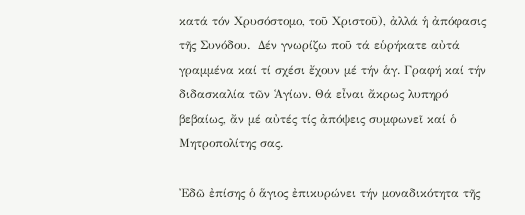κατά τόν Χρυσόστομο, τοῦ Χριστοῦ), ἀλλά ἡ ἀπόφασις τῆς Συνόδου.  Δέν γνωρίζω ποῦ τά εὑρήκατε αὐτά γραμμένα καί τί σχέσι ἔχουν μέ τήν ἁγ. Γραφή καί τήν διδασκαλία τῶν Ἁγίων. Θά εἶναι ἄκρως λυπηρό βεβαίως, ἄν μέ αὐτές τίς ἀπόψεις συμφωνεῖ καί ὁ Μητροπολίτης σας.

Ἐδῶ ἐπίσης ὁ ἅγιος ἐπικυρώνει τήν μοναδικότητα τῆς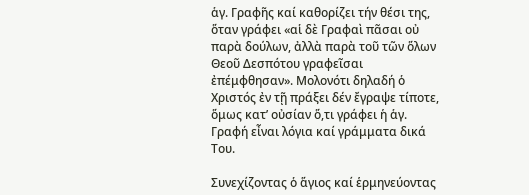ἁγ. Γραφῆς καί καθορίζει τήν θέσι της, ὅταν γράφει «αἱ δὲ Γραφαὶ πᾶσαι οὐ παρὰ δούλων, ἀλλὰ παρὰ τοῦ τῶν ὅλων Θεοῦ Δεσπότου γραφεῖσαι ἐπέμφθησαν». Μολονότι δηλαδή ὁ Χριστός ἐν τῇ πράξει δέν ἔγραψε τίποτε, ὅμως κατ’ οὐσίαν ὅ,τι γράφει ἡ ἁγ. Γραφή εἶναι λόγια καί γράμματα δικά Του.

Συνεχίζοντας ὁ ἅγιος καί ἑρμηνεύοντας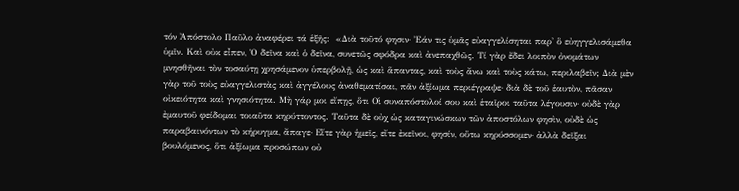τόν Ἀπόστολο Παῦλο ἀναφέρει τά ἑξῆς:  «Διὰ τοῦτό φησιν· Ἐάν τις ὑμᾶς εὐαγγελίσηται παρ' ὃ εὐηγγελισάμεθα ὑμῖν. Καὶ οὐκ εἶπεν, Ὁ δεῖνα καὶ ὁ δεῖνα, συνετῶς σφόδρα καὶ ἀνεπαχθῶς. Τί γὰρ ἔδει λοιπὸν ὀνομάτων μνησθῆναι τὸν τοσαύτῃ χρησάμενον ὑπερβολῇ, ὡς καὶ ἅπαντας, καὶ τοὺς ἄνω καὶ τοὺς κάτω, περιλαβεῖν; Διὰ μὲν γὰρ τοῦ τοὺς εὐαγγελιστὰς καὶ ἀγγέλους ἀναθεματίσαι, πᾶν ἀξίωμα περιέγραψε· διὰ δὲ τοῦ ἑαυτὸν, πᾶσαν οἰκειότητα καὶ γνησιότητα. Μὴ γάρ μοι εἴπῃς, ὅτι Οἱ συναπόστολοί σου καὶ ἑταῖροι ταῦτα λέγουσιν· οὐδὲ γὰρ ἐμαυτοῦ φείδομαι τοιαῦτα κηρύττοντος. Ταῦτα δὲ οὐχ ὡς καταγινώσκων τῶν ἀποστόλων φησὶν, οὐδὲ ὡς παραβαινόντων τὸ κήρυγμα, ἄπαγε· Εἴτε γὰρ ἡμεῖς, εἴτε ἐκεῖνοι, φησίν, οὕτω κηρύσσομεν· ἀλλὰ δεῖξαι βουλόμενος, ὅτι ἀξίωμα προσώπων οὐ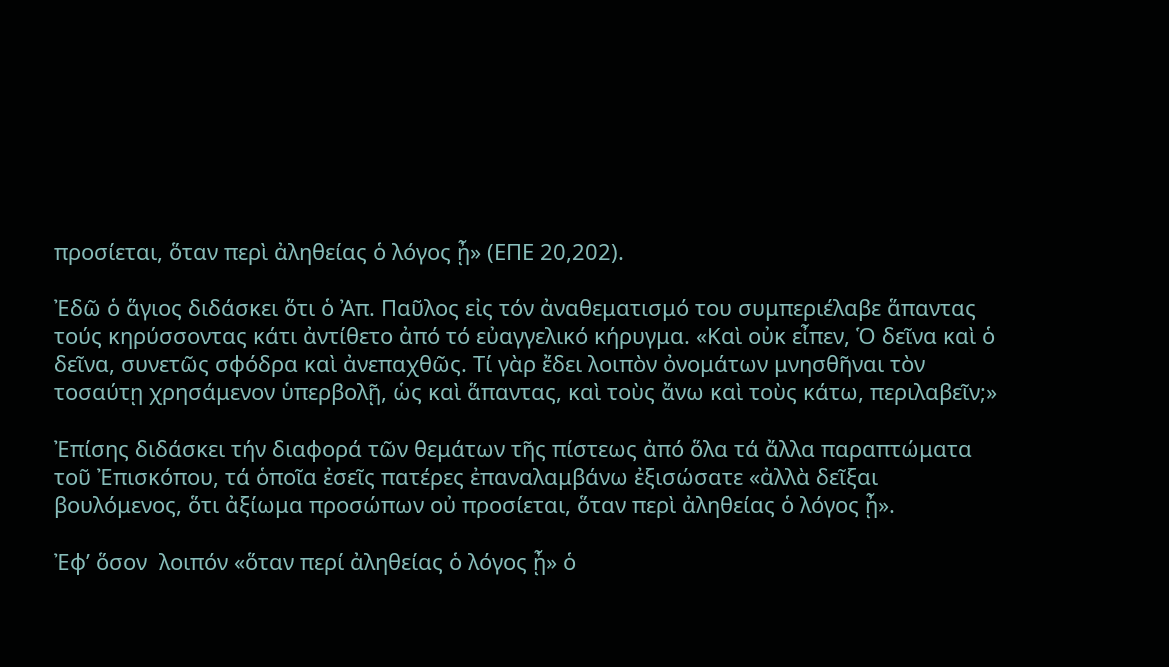προσίεται, ὅταν περὶ ἀληθείας ὁ λόγος ᾖ» (ΕΠΕ 20,202).

Ἐδῶ ὁ ἅγιος διδάσκει ὅτι ὁ Ἀπ. Παῦλος εἰς τόν ἀναθεματισμό του συμπεριέλαβε ἅπαντας τούς κηρύσσοντας κάτι ἀντίθετο ἀπό τό εὐαγγελικό κήρυγμα. «Καὶ οὐκ εἶπεν, Ὁ δεῖνα καὶ ὁ δεῖνα, συνετῶς σφόδρα καὶ ἀνεπαχθῶς. Τί γὰρ ἔδει λοιπὸν ὀνομάτων μνησθῆναι τὸν τοσαύτῃ χρησάμενον ὑπερβολῇ, ὡς καὶ ἅπαντας, καὶ τοὺς ἄνω καὶ τοὺς κάτω, περιλαβεῖν;»

Ἐπίσης διδάσκει τήν διαφορά τῶν θεμάτων τῆς πίστεως ἀπό ὅλα τά ἄλλα παραπτώματα τοῦ Ἐπισκόπου, τά ὁποῖα ἐσεῖς πατέρες ἐπαναλαμβάνω ἐξισώσατε «ἀλλὰ δεῖξαι βουλόμενος, ὅτι ἀξίωμα προσώπων οὐ προσίεται, ὅταν περὶ ἀληθείας ὁ λόγος ᾖ».

Ἐφ’ ὅσον  λοιπόν «ὅταν περί ἀληθείας ὁ λόγος ᾖ» ὁ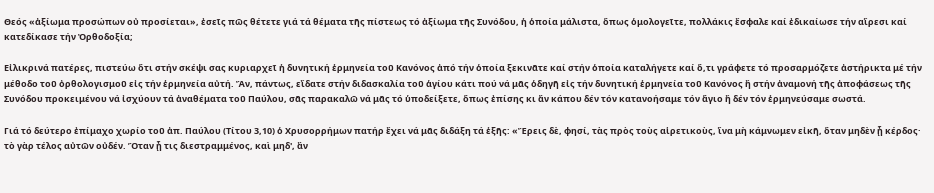Θεός «ἀξίωμα προσώπων οὐ προσίεται», ἐσεῖς πῶς θέτετε γιά τά θέματα τῆς πίστεως τό ἀξίωμα τῆς Συνόδου, ἡ ὁποία μάλιστα, ὅπως ὁμολογεῖτε, πολλάκις ἔσφαλε καί ἐδικαίωσε τήν αἵρεσι καί κατεδίκασε τήν Ὀρθοδοξία;

Εἰλικρινά πατέρες, πιστεύω ὅτι στήν σκέψι σας κυριαρχεῖ ἡ δυνητική ἑρμηνεία τοῦ Κανόνος ἀπό τήν ὁποία ξεκινᾶτε καί στήν ὁποία καταλήγετε καί ὅ,τι γράφετε τό προσαρμόζετε ἀστήρικτα μέ τήν μέθοδο τοῦ ὀρθολογισμοῦ εἰς τήν ἑρμηνεία αὐτή. Ἄν, πάντως, εἴδατε στήν διδασκαλία τοῦ ἁγίου κάτι πού νά μᾶς ὁδηγῆ εἰς τήν δυνητική ἑρμηνεία τοῦ Κανόνος ἤ στήν ἀναμονή τῆς ἀποφάσεως τῆς Συνόδου προκειμένου νά ἰσχύουν τά ἀναθέματα τοῦ Παύλου, σᾶς παρακαλῶ νά μᾶς τό ὑποδείξετε, ὅπως ἐπίσης κι ἄν κάπου δέν τόν κατανοήσαμε τόν ἅγιο ἤ δέν τόν ἑρμηνεύσαμε σωστά.

Γιά τό δεύτερο ἐπίμαχο χωρίο τοῦ ἀπ. Παύλου (Τίτου 3,10) ὁ Χρυσορρήμων πατήρ ἔχει νά μᾶς διδάξη τά ἑξῆς: «Ἔρεις δὲ, φησί, τὰς πρὸς τοὺς αἱρετικοὺς, ἵνα μὴ κάμνωμεν εἰκῆ, ὅταν μηδὲν ᾖ κέρδος· τὸ γὰρ τέλος αὐτῶν οὐδέν. Ὅταν ᾖ τις διεστραμμένος, καὶ μηδ', ἂν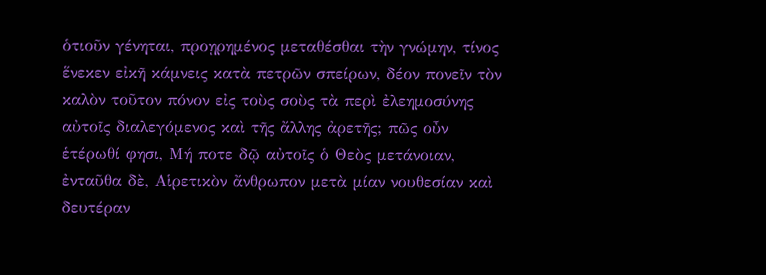ὁτιοῦν γένηται, προῃρημένος μεταθέσθαι τὴν γνώμην, τίνος ἕνεκεν εἰκῆ κάμνεις κατὰ πετρῶν σπείρων, δέον πονεῖν τὸν καλὸν τοῦτον πόνον εἰς τοὺς σοὺς τὰ περὶ ἐλεημοσύνης αὐτοῖς διαλεγόμενος καὶ τῆς ἄλλης ἀρετῆς; πῶς οὖν ἑτέρωθί φησι, Μή ποτε δῷ αὐτοῖς ὁ Θεὸς μετάνοιαν, ἐνταῦθα δὲ, Αἱρετικὸν ἄνθρωπον μετὰ μίαν νουθεσίαν καὶ δευτέραν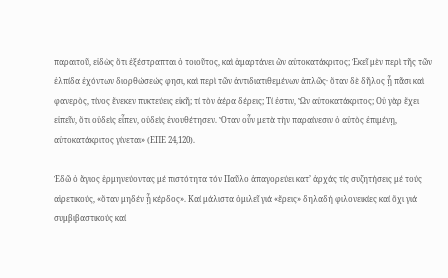παραιτοῦ, εἰδὼς ὅτι ἐξέστραπται ὁ τοιοῦτος, καὶ ἁμαρτάνει ὢν αὐτοκατάκριτος; Ἐκεῖ μὲν περὶ τῆς τῶν ἐλπίδα ἐχόντων διορθώσεώς φησι, καὶ περὶ τῶν ἀντιδιατιθεμένων ἁπλῶς· ὅταν δὲ δῆλος ᾖ πᾶσι καὶ φανερὸς, τίνος ἕνεκεν πυκτεύεις εἰκῆ; τί τὸν ἀέρα δέρεις; Τί ἐστιν, Ὢν αὐτοκατάκριτος; Οὐ γὰρ ἔχει εἰπεῖν, ὅτι οὐδεὶς εἶπεν, οὐδεὶς ἐνουθέτησεν. Ὅταν οὖν μετὰ τὴν παραίνεσιν ὁ αὐτὸς ἐπιμένῃ, αὐτοκατάκριτος γίνεται» (ΕΠΕ 24,120).

Ἐδῶ ὁ ἅγιος ἑρμηνεύοντας μέ πιστότητα τόν Παῦλο ἀπαγορεύει κατ’ ἀρχάς τίς συζητήσεις μέ τούς αἱρετικούς, «ὅταν μηδέν ᾖ κέρδος». Καί μάλιστα ὁμιλεῖ γιά «ἔρεις» δηλαδή φιλονεικίες καί ὄχι γιά συμβιβαστικούς καί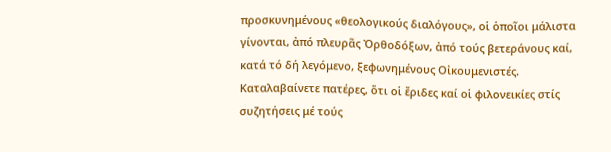προσκυνημένους «θεολογικούς διαλόγους», οἱ ὁποῖοι μάλιστα γίνονται, ἀπό πλευρᾶς Ὀρθοδόξων, ἀπό τούς βετεράνους καί, κατά τό δή λεγόμενο, ξεφωνημένους Οἰκουμενιστές. Καταλαβαίνετε πατέρες, ὅτι οἱ ἔριδες καί οἱ φιλονεικίες στίς συζητήσεις μέ τούς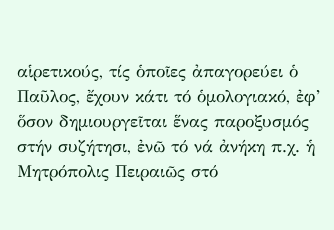αἱρετικούς, τίς ὁποῖες ἀπαγορεύει ὁ Παῦλος, ἔχουν κάτι τό ὁμολογιακό, ἐφ’ ὅσον δημιουργεῖται ἕνας παροξυσμός στήν συζήτησι, ἐνῶ τό νά ἀνήκη π.χ. ἡ Μητρόπολις Πειραιῶς στό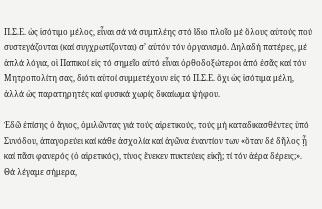Π.Σ.Ε. ὡς ἰσότιμο μέλος, εἶναι σά νά συμπλέης στό ἴδιο πλοῖο μέ ὅλους αὐτούς πού συστεγάζονται (καί συγχρωτίζονται) σ’ αὐτόν τόν ὀργανισμό. Δηλαδή πατέρες, μέ ἁπλά λόγια, οἱ Παπικοί εἰς τό σημεῖο αὐτό εἶναι ὀρθοδοξώτεροι ἀπό ἐσᾶς καί τόν Μητροπολίτη σας, διότι αὐτοί συμμετέχουν εἰς τό Π.Σ.Ε. ὄχι ὡς ἰσότιμα μέλη, ἀλλά ὡς παρατηρητές καί φυσικά χωρίς δικαίωμα ψήφου.

Ἐδῶ ἐπίσης ὁ ἅγιος, ὁμιλῶντας γιά τούς αἱρετικούς, τούς μή καταδικασθέντες ὑπό Συνόδου, ἀπαγορεύει καί κάθε ἀσχολία καί ἀγῶνα ἐναντίον των «ὅταν δέ δῆλος ᾖ καί πᾶσι φανερός (ὁ αἱρετικός), τίνος ἕνεκεν πυκτεύεις εἰκῇ; τί τόν ἀέρα δέρεις;». Θά λέγαμε σήμερα,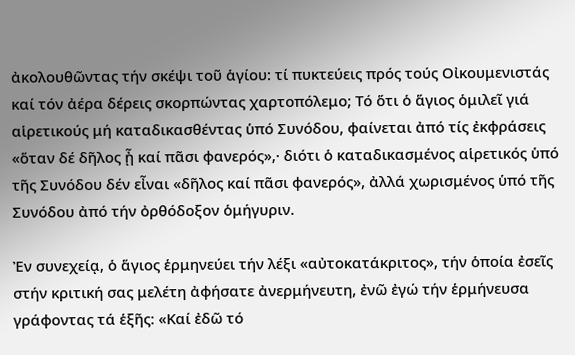ἀκολουθῶντας τήν σκέψι τοῦ ἁγίου: τί πυκτεύεις πρός τούς Οἰκουμενιστάς καί τόν ἀέρα δέρεις σκορπώντας χαρτοπόλεμο; Τό ὅτι ὁ ἅγιος ὁμιλεῖ γιά αἱρετικούς μή καταδικασθέντας ὑπό Συνόδου, φαίνεται ἀπό τίς ἐκφράσεις «ὅταν δέ δῆλος ᾖ καί πᾶσι φανερός»,· διότι ὁ καταδικασμένος αἱρετικός ὑπό τῆς Συνόδου δέν εἶναι «δῆλος καί πᾶσι φανερός», ἀλλά χωρισμένος ὑπό τῆς Συνόδου ἀπό τήν ὀρθόδοξον ὁμήγυριν.

Ἐν συνεχείᾳ, ὁ ἅγιος ἑρμηνεύει τήν λέξι «αὐτοκατάκριτος», τήν ὁποία ἐσεῖς στήν κριτική σας μελέτη ἀφήσατε ἀνερμήνευτη, ἐνῶ ἐγώ τήν ἑρμήνευσα γράφοντας τά ἑξῆς: «Καί ἐδῶ τό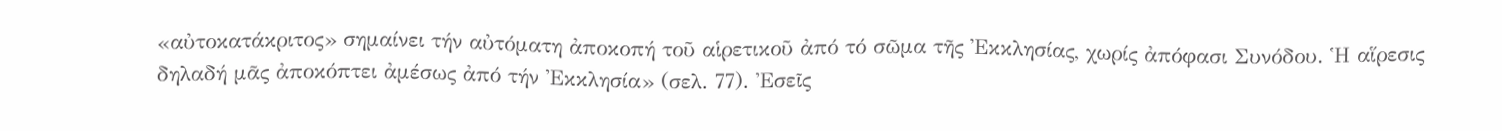«αὐτοκατάκριτος» σημαίνει τήν αὐτόματη ἀποκοπή τοῦ αἱρετικοῦ ἀπό τό σῶμα τῆς Ἐκκλησίας, χωρίς ἀπόφασι Συνόδου. Ἡ αἵρεσις δηλαδή μᾶς ἀποκόπτει ἀμέσως ἀπό τήν Ἐκκλησία» (σελ. 77). Ἐσεῖς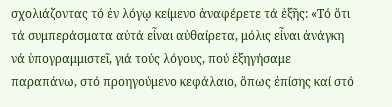σχολιάζοντας τό ἐν λόγῳ κείμενο ἀναφέρετε τά ἑξῆς: «Τό ὅτι τά συμπεράσματα αὐτά εἶναι αὐθαίρετα, μόλις εἶναι ἀνάγκη νά ὑπογραμμιστεῖ, γιά τούς λόγους, πού ἐξηγήσαμε παραπάνω, στό προηγούμενο κεφάλαιο, ὅπως ἐπίσης καί στό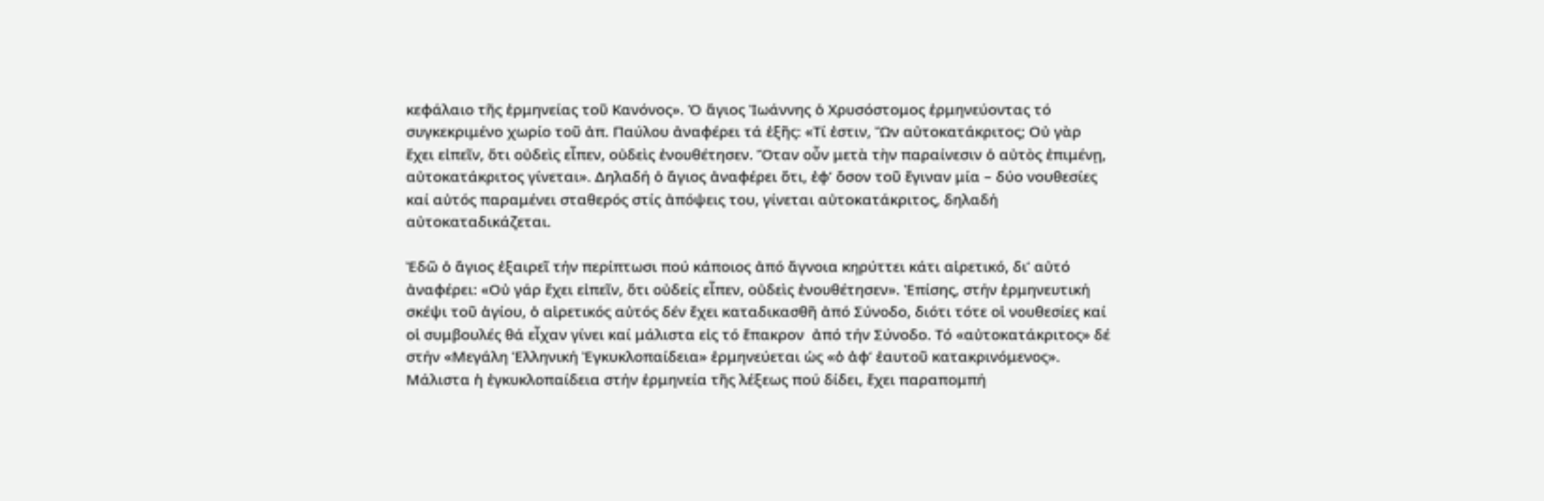κεφάλαιο τῆς ἑρμηνείας τοῦ Κανόνος». Ὁ ἅγιος Ἰωάννης ὁ Χρυσόστομος ἑρμηνεύοντας τό συγκεκριμένο χωρίο τοῦ ἀπ. Παύλου ἀναφέρει τά ἑξῆς: «Τί ἐστιν, Ὢν αὐτοκατάκριτος; Οὐ γὰρ ἔχει εἰπεῖν, ὅτι οὐδεὶς εἶπεν, οὐδεὶς ἐνουθέτησεν. Ὅταν οὖν μετὰ τὴν παραίνεσιν ὁ αὐτὸς ἐπιμένῃ, αὐτοκατάκριτος γίνεται». Δηλαδή ὁ ἅγιος ἀναφέρει ὅτι, ἐφ’ ὅσον τοῦ ἔγιναν μία – δύο νουθεσίες καί αὐτός παραμένει σταθερός στίς ἀπόψεις του, γίνεται αὐτοκατάκριτος, δηλαδή αὐτοκαταδικάζεται.

Ἐδῶ ὁ ἅγιος ἐξαιρεῖ τήν περίπτωσι πού κάποιος ἀπό ἄγνοια κηρύττει κάτι αἱρετικό, δι’ αὐτό ἀναφέρει: «Οὐ γάρ ἔχει εἰπεῖν, ὅτι οὐδείς εἶπεν, οὐδεὶς ἐνουθέτησεν». Ἐπίσης, στήν ἑρμηνευτική σκέψι τοῦ ἁγίου, ὁ αἱρετικός αὐτός δέν ἔχει καταδικασθῆ ἀπό Σύνοδο, διότι τότε οἱ νουθεσίες καί οἱ συμβουλές θά εἶχαν γίνει καί μάλιστα εἰς τό ἔπακρον  ἀπό τήν Σύνοδο. Τό «αὐτοκατάκριτος» δέ στήν «Μεγάλη Ἑλληνική Ἐγκυκλοπαίδεια» ἑρμηνεύεται ὡς «ὁ ἀφ’ ἑαυτοῦ κατακρινόμενος». Μάλιστα ἡ ἐγκυκλοπαίδεια στήν ἑρμηνεία τῆς λέξεως πού δίδει, ἔχει παραπομπή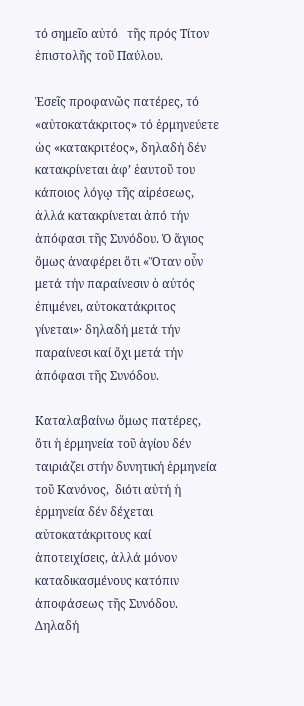τό σημεῖο αὐτό   τῆς πρός Τίτον ἐπιστολῆς τοῦ Παύλου.

Ἐσεῖς προφανῶς πατέρες, τό «αὐτοκατάκριτος» τό ἑρμηνεύετε ὡς «κατακριτέος», δηλαδή δέν κατακρίνεται ἀφ’ ἑαυτοῦ του κάποιος λόγῳ τῆς αἱρέσεως, ἀλλά κατακρίνεται ἀπό τήν ἀπόφασι τῆς Συνόδου. Ὁ ἅγιος ὅμως ἀναφέρει ὅτι «Ὅταν οὖν μετά τήν παραίνεσιν ὁ αὐτός ἐπιμένει, αὐτοκατάκριτος γίνεται»· δηλαδή μετά τήν παραίνεσι καί ὄχι μετά τήν ἀπόφασι τῆς Συνόδου.

Καταλαβαίνω ὅμως πατέρες, ὅτι ἡ ἑρμηνεία τοῦ ἁγίου δέν ταιριάζει στήν δυνητική ἑρμηνεία τοῦ Κανόνος,  διότι αὐτή ἡ ἑρμηνεία δέν δέχεται αὐτοκατάκριτους καί ἀποτειχίσεις, ἀλλά μόνον καταδικασμένους κατόπιν ἀποφάσεως τῆς Συνόδου. Δηλαδή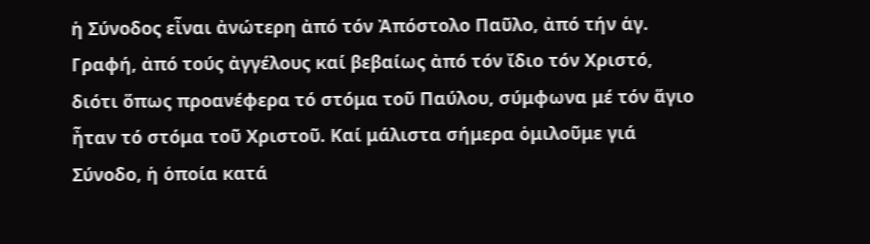ἡ Σύνοδος εἶναι ἀνώτερη ἀπό τόν Ἀπόστολο Παῦλο, ἀπό τήν ἁγ. Γραφή, ἀπό τούς ἀγγέλους καί βεβαίως ἀπό τόν ἴδιο τόν Χριστό, διότι ὅπως προανέφερα τό στόμα τοῦ Παύλου, σύμφωνα μέ τόν ἅγιο ἦταν τό στόμα τοῦ Χριστοῦ. Καί μάλιστα σήμερα ὁμιλοῦμε γιά  Σύνοδο, ἡ ὁποία κατά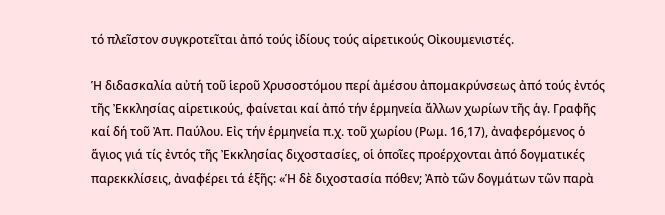τό πλεῖστον συγκροτεῖται ἀπό τούς ἰδίους τούς αἱρετικούς Οἰκουμενιστές.

Ἡ διδασκαλία αὐτή τοῦ ἱεροῦ Χρυσοστόμου περί ἀμέσου ἀπομακρύνσεως ἀπό τούς ἐντός τῆς Ἐκκλησίας αἱρετικούς, φαίνεται καί ἀπό τήν ἑρμηνεία ἄλλων χωρίων τῆς ἁγ. Γραφῆς καί δή τοῦ Ἀπ. Παύλου. Εἰς τήν ἑρμηνεία π.χ. τοῦ χωρίου (Ρωμ. 16,17), ἀναφερόμενος ὁ ἅγιος γιά τίς ἐντός τῆς Ἐκκλησίας διχοστασίες, οἱ ὁποῖες προέρχονται ἀπό δογματικές παρεκκλίσεις, ἀναφέρει τά ἑξῆς: «Ἡ δὲ διχοστασία πόθεν; Ἀπὸ τῶν δογμάτων τῶν παρὰ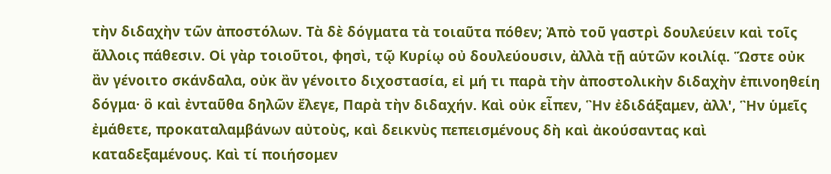τὴν διδαχὴν τῶν ἀποστόλων. Τὰ δὲ δόγματα τὰ τοιαῦτα πόθεν; Ἀπὸ τοῦ γαστρὶ δουλεύειν καὶ τοῖς ἄλλοις πάθεσιν. Οἱ γὰρ τοιοῦτοι, φησὶ, τῷ Κυρίῳ οὐ δουλεύουσιν, ἀλλὰ τῇ αὑτῶν κοιλίᾳ. Ὥστε οὐκ ἂν γένοιτο σκάνδαλα, οὐκ ἂν γένοιτο διχοστασία, εἰ μή τι παρὰ τὴν ἀποστολικὴν διδαχὴν ἐπινοηθείη δόγμα· ὃ καὶ ἐνταῦθα δηλῶν ἔλεγε, Παρὰ τὴν διδαχήν. Καὶ οὐκ εἶπεν, Ἣν ἐδιδάξαμεν, ἀλλ', Ἣν ὑμεῖς ἐμάθετε, προκαταλαμβάνων αὐτοὺς, καὶ δεικνὺς πεπεισμένους δὴ καὶ ἀκούσαντας καὶ καταδεξαμένους. Καὶ τί ποιήσομεν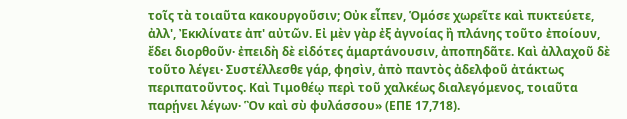τοῖς τὰ τοιαῦτα κακουργοῦσιν; Οὐκ εἶπεν, Ὁμόσε χωρεῖτε καὶ πυκτεύετε, ἀλλ', Ἐκκλίνατε ἀπ' αὐτῶν. Εἰ μὲν γὰρ ἐξ ἀγνοίας ἢ πλάνης τοῦτο ἐποίουν, ἔδει διορθοῦν· ἐπειδὴ δὲ εἰδότες ἁμαρτάνουσιν, ἀποπηδᾶτε. Καὶ ἀλλαχοῦ δὲ τοῦτο λέγει· Συστέλλεσθε γάρ, φησὶν, ἀπὸ παντὸς ἀδελφοῦ ἀτάκτως περιπατοῦντος. Καὶ Τιμοθέῳ περὶ τοῦ χαλκέως διαλεγόμενος, τοιαῦτα παρῄνει λέγων· Ὃν καὶ σὺ φυλάσσου» (ΕΠΕ 17,718).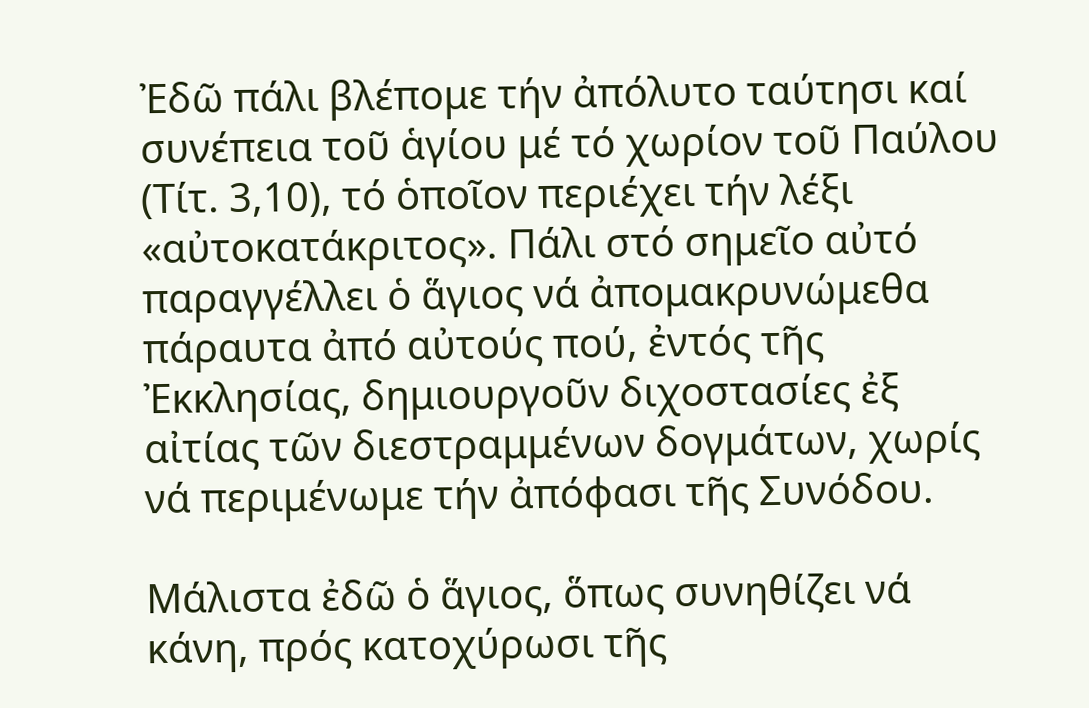Ἐδῶ πάλι βλέπομε τήν ἀπόλυτο ταύτησι καί συνέπεια τοῦ ἁγίου μέ τό χωρίον τοῦ Παύλου (Τίτ. 3,10), τό ὁποῖον περιέχει τήν λέξι «αὐτοκατάκριτος». Πάλι στό σημεῖο αὐτό παραγγέλλει ὁ ἅγιος νά ἀπομακρυνώμεθα πάραυτα ἀπό αὐτούς πού, ἐντός τῆς Ἐκκλησίας, δημιουργοῦν διχοστασίες ἐξ αἰτίας τῶν διεστραμμένων δογμάτων, χωρίς νά περιμένωμε τήν ἀπόφασι τῆς Συνόδου.

Μάλιστα ἐδῶ ὁ ἅγιος, ὅπως συνηθίζει νά κάνη, πρός κατοχύρωσι τῆς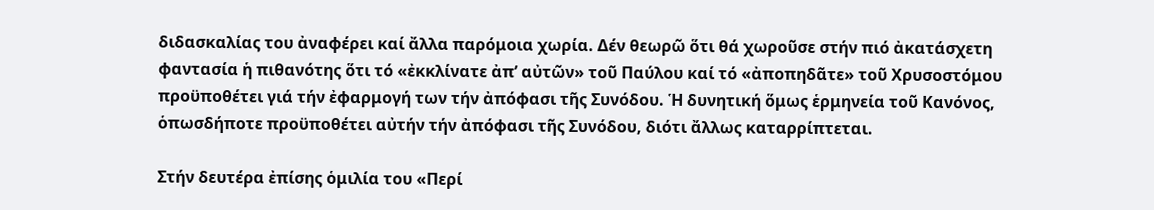διδασκαλίας του ἀναφέρει καί ἄλλα παρόμοια χωρία. Δέν θεωρῶ ὅτι θά χωροῦσε στήν πιό ἀκατάσχετη φαντασία ἡ πιθανότης ὅτι τό «ἐκκλίνατε ἀπ’ αὐτῶν» τοῦ Παύλου καί τό «ἀποπηδᾶτε» τοῦ Χρυσοστόμου προϋποθέτει γιά τήν ἐφαρμογή των τήν ἀπόφασι τῆς Συνόδου. Ἡ δυνητική ὅμως ἑρμηνεία τοῦ Κανόνος, ὁπωσδήποτε προϋποθέτει αὐτήν τήν ἀπόφασι τῆς Συνόδου, διότι ἄλλως καταρρίπτεται.

Στήν δευτέρα ἐπίσης ὁμιλία του «Περί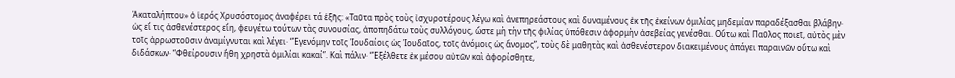Ἀκαταλήπτου» ὁ ἱερός Χρυσόστομος ἀναφέρει τά ἑξῆς: «Ταῦτα πρὸς τοὺς ἰσχυροτέρους λέγω καὶ ἀνεπηρεάστους καὶ δυναμένους ἐκ τῆς ἐκείνων ὁμιλίας μηδεμίαν παραδέξασθαι βλάβην· ὡς εἴ τις ἀσθενέστερος εἴη, φευγέτω τούτων τὰς συνουσίας, ἀποπηδάτω τοὺς συλλόγους, ὥστε μὴ τὴν τῆς φιλίας ὑπόθεσιν ἀφορμὴν ἀσεβείας γενέσθαι. Οὕτω καὶ Παῦλος ποιεῖ, αὐτὸς μὲν τοῖς ἀρρωστοῦσιν ἀναμίγνυται καὶ λέγει· “Ἐγενόμην τοῖς Ἰουδαίοις ὡς Ἰουδαῖος, τοῖς ἀνόμοις ὡς ἄνομος”, τοὺς δὲ μαθητὰς καὶ ἀσθενέστερον διακειμένους ἀπάγει παραινῶν οὕτω καὶ διδάσκων· “Φθείρουσιν ἤθη χρηστὰ ὁμιλίαι κακαί”. Καὶ πάλιν· “Ἐξέλθετε ἐκ μέσου αὐτῶν καὶ ἀφορίσθητε,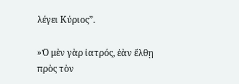λέγει Κύριος”.

»Ὁ μὲν γὰρ ἰατρός, ἐὰν ἔλθῃ πρὸς τὸν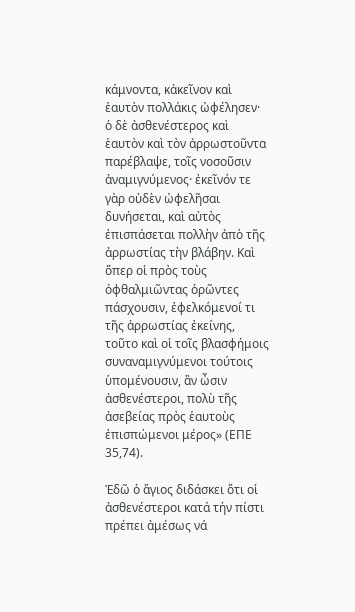κάμνοντα, κἀκεῖνον καὶ ἑαυτὸν πολλάκις ὠφέλησεν· ὁ δὲ ἀσθενέστερος καὶ ἑαυτὸν καὶ τὸν ἀρρωστοῦντα παρέβλαψε, τοῖς νοσοῦσιν ἀναμιγνύμενος· ἐκεῖνόν τε γὰρ οὐδὲν ὠφελῆσαι δυνήσεται, καὶ αὐτὸς ἐπισπάσεται πολλὴν ἀπὸ τῆς ἀρρωστίας τὴν βλάβην. Καὶ ὅπερ οἱ πρὸς τοὺς ὀφθαλμιῶντας ὁρῶντες πάσχουσιν, ἐφελκόμενοί τι τῆς ἀρρωστίας ἐκείνης, τοῦτο καὶ οἱ τοῖς βλασφήμοις συναναμιγνύμενοι τούτοις ὑπομένουσιν, ἂν ὦσιν ἀσθενέστεροι, πολὺ τῆς ἀσεβείας πρὸς ἑαυτοὺς ἐπισπώμενοι μέρος» (ΕΠΕ 35,74).

Ἐδῶ ὁ ἅγιος διδάσκει ὅτι οἱ ἀσθενέστεροι κατά τήν πίστι πρέπει ἀμέσως νά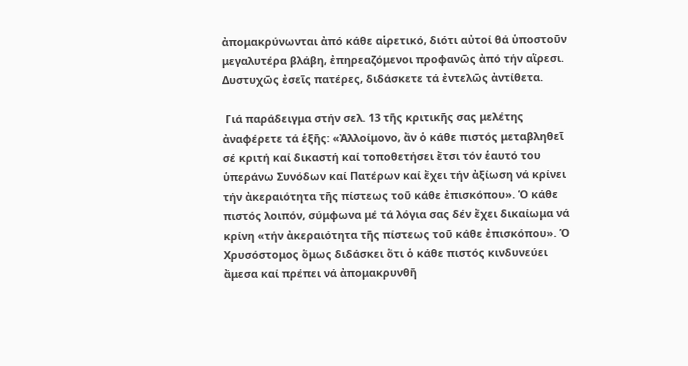ἀπομακρύνωνται ἀπό κάθε αἱρετικό, διότι αὐτοί θά ὑποστοῦν μεγαλυτέρα βλάβη, ἐπηρεαζόμενοι προφανῶς ἀπό τήν αἵρεσι. Δυστυχῶς ἐσεῖς πατέρες, διδάσκετε τά ἐντελῶς ἀντίθετα.

 Γιά παράδειγμα στήν σελ. 13 τῆς κριτικῆς σας μελέτης ἀναφέρετε τά ἑξῆς: «Ἀλλοίμονο, ἄν ὁ κάθε πιστός μεταβληθεῖ σέ κριτή καί δικαστή καί τοποθετήσει ἔτσι τόν ἑαυτό του ὑπεράνω Συνόδων καί Πατέρων καί ἔχει τήν ἀξίωση νά κρίνει τήν ἀκεραιότητα τῆς πίστεως τοῦ κάθε ἐπισκόπου». Ὁ κάθε πιστός λοιπόν, σύμφωνα μέ τά λόγια σας δέν ἔχει δικαίωμα νά κρίνη «τήν ἀκεραιότητα τῆς πίστεως τοῦ κάθε ἐπισκόπου». Ὁ Χρυσόστομος ὅμως διδάσκει ὅτι ὁ κάθε πιστός κινδυνεύει ἄμεσα καί πρέπει νά ἀπομακρυνθῆ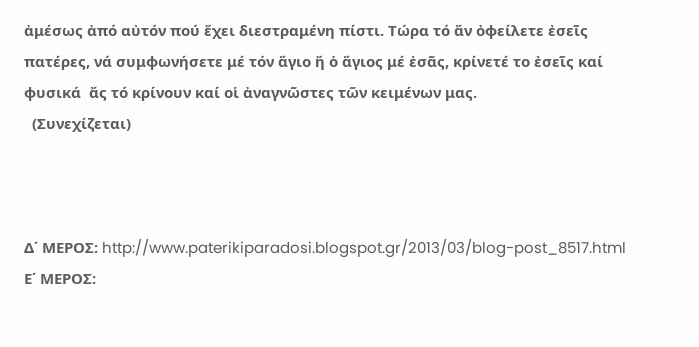ἀμέσως ἀπό αὐτόν πού ἔχει διεστραμένη πίστι. Τώρα τό ἄν ὀφείλετε ἐσεῖς πατέρες, νά συμφωνήσετε μέ τόν ἅγιο ἤ ὁ ἅγιος μέ ἐσᾶς, κρίνετέ το ἐσεῖς καί φυσικά  ἄς τό κρίνουν καί οἱ ἀναγνῶστες τῶν κειμένων μας.
  (Συνεχίζεται)



Δ΄ ΜΕΡΟΣ: http://www.paterikiparadosi.blogspot.gr/2013/03/blog-post_8517.html
Ε΄ ΜΕΡΟΣ: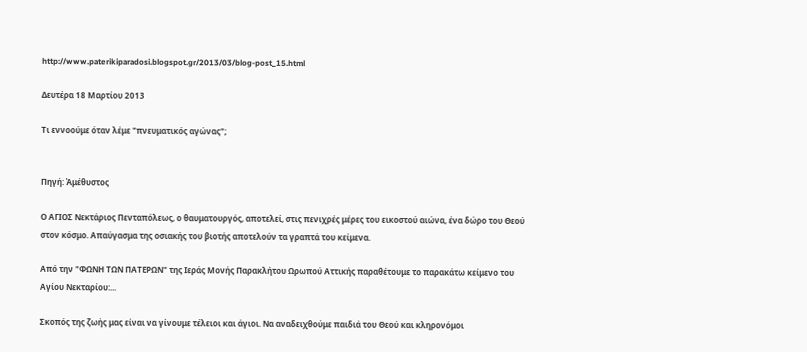http://www.paterikiparadosi.blogspot.gr/2013/03/blog-post_15.html

Δευτέρα 18 Μαρτίου 2013

Τι εννοούμε όταν λέμε "πνευματικός αγώνας";


Πηγή: Ἀμέθυστος

Ο ΑΓΙΟΣ Νεκτάριος Πενταπόλεως, ο θαυματουργός, αποτελεί, στις πενιχρές μέρες του εικοστού αιώνα, ένα δώρο του Θεού στον κόσμο. Απαύγασμα της οσιακής του βιοτής αποτελούν τα γραπτά του κείμενα.

Από την "ΦΩΝΗ ΤΩΝ ΠΑΤΕΡΩΝ" της Ιεράς Μονής Παρακλήτου Ωρωπού Αττικής παραθέτουμε το παρακάτω κείμενο του Αγίου Νεκταρίου:...

Σκοπός της ζωής μας είναι να γίνουμε τέλειοι και άγιοι. Να αναδειχθούμε παιδιά του Θεού και κληρονόμοι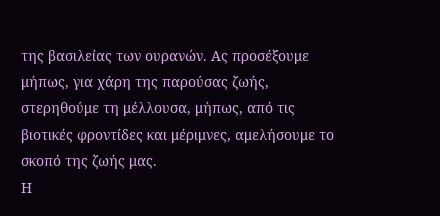της βασιλείας των ουρανών. Ας προσέξουμε μήπως, για χάρη της παρούσας ζωής, στερηθούμε τη μέλλουσα, μήπως, από τις βιοτικές φροντίδες και μέριμνες, αμελήσουμε το σκοπό της ζωής μας.
Η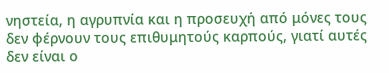νηστεία, η αγρυπνία και η προσευχή από μόνες τους δεν φέρνουν τους επιθυμητούς καρπούς, γιατί αυτές δεν είναι ο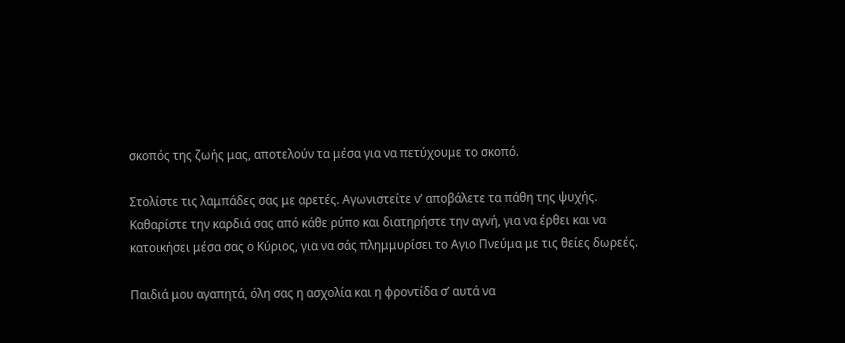σκοπός της ζωής μας, αποτελούν τα μέσα για να πετύχουμε το σκοπό.

Στολίστε τις λαμπάδες σας με αρετές. Αγωνιστείτε ν’ αποβάλετε τα πάθη της ψυχής. Καθαρίστε την καρδιά σας από κάθε ρύπο και διατηρήστε την αγνή, για να έρθει και να κατοικήσει μέσα σας ο Κύριος, για να σάς πλημμυρίσει το Αγιο Πνεύμα με τις θείες δωρεές.

Παιδιά μου αγαπητά, όλη σας η ασχολία και η φροντίδα σ’ αυτά να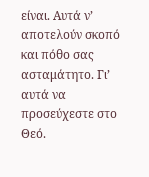είναι. Αυτά ν’ αποτελούν σκοπό και πόθο σας ασταμάτητο. Γι’ αυτά να προσεύχεστε στο Θεό.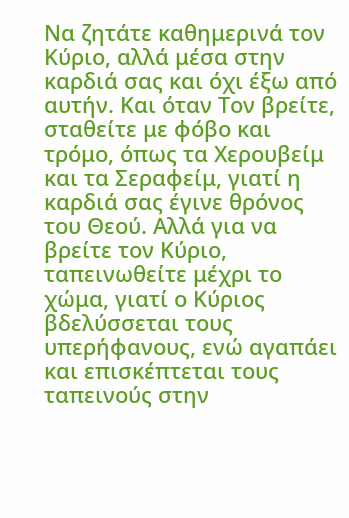Να ζητάτε καθημερινά τον Κύριο, αλλά μέσα στην καρδιά σας και όχι έξω από αυτήν. Και όταν Τον βρείτε, σταθείτε με φόβο και τρόμο, όπως τα Χερουβείμ και τα Σεραφείμ, γιατί η καρδιά σας έγινε θρόνος του Θεού. Αλλά για να βρείτε τον Κύριο, ταπεινωθείτε μέχρι το χώμα, γιατί ο Κύριος βδελύσσεται τους υπερήφανους, ενώ αγαπάει και επισκέπτεται τους ταπεινούς στην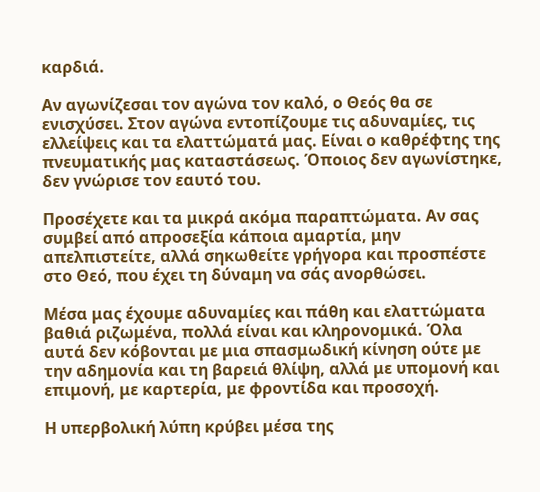καρδιά.

Αν αγωνίζεσαι τον αγώνα τον καλό, ο Θεός θα σε ενισχύσει. Στον αγώνα εντοπίζουμε τις αδυναμίες, τις ελλείψεις και τα ελαττώματά μας. Είναι ο καθρέφτης της πνευματικής μας καταστάσεως. Όποιος δεν αγωνίστηκε, δεν γνώρισε τον εαυτό του.

Προσέχετε και τα μικρά ακόμα παραπτώματα. Αν σας συμβεί από απροσεξία κάποια αμαρτία, μην απελπιστείτε, αλλά σηκωθείτε γρήγορα και προσπέστε στο Θεό, που έχει τη δύναμη να σάς ανορθώσει.

Μέσα μας έχουμε αδυναμίες και πάθη και ελαττώματα βαθιά ριζωμένα, πολλά είναι και κληρονομικά. Όλα αυτά δεν κόβονται με μια σπασμωδική κίνηση ούτε με την αδημονία και τη βαρειά θλίψη, αλλά με υπομονή και επιμονή, με καρτερία, με φροντίδα και προσοχή.

Η υπερβολική λύπη κρύβει μέσα της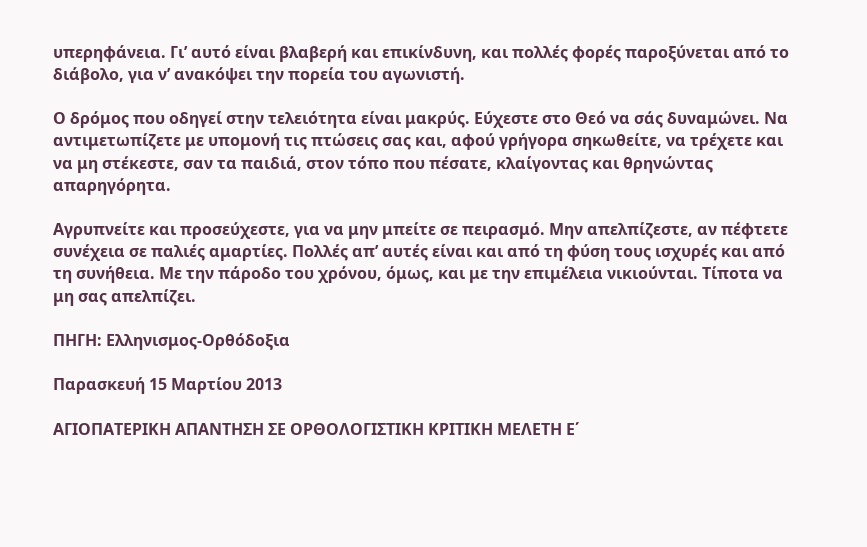υπερηφάνεια. Γι’ αυτό είναι βλαβερή και επικίνδυνη, και πολλές φορές παροξύνεται από το διάβολο, για ν’ ανακόψει την πορεία του αγωνιστή.

Ο δρόμος που οδηγεί στην τελειότητα είναι μακρύς. Εύχεστε στο Θεό να σάς δυναμώνει. Να αντιμετωπίζετε με υπομονή τις πτώσεις σας και, αφού γρήγορα σηκωθείτε, να τρέχετε και να μη στέκεστε, σαν τα παιδιά, στον τόπο που πέσατε, κλαίγοντας και θρηνώντας απαρηγόρητα.

Αγρυπνείτε και προσεύχεστε, για να μην μπείτε σε πειρασμό. Μην απελπίζεστε, αν πέφτετε συνέχεια σε παλιές αμαρτίες. Πολλές απ’ αυτές είναι και από τη φύση τους ισχυρές και από τη συνήθεια. Με την πάροδο του χρόνου, όμως, και με την επιμέλεια νικιούνται. Τίποτα να μη σας απελπίζει.

ΠΗΓΗ: Ελληνισμος-Ορθόδοξια

Παρασκευή 15 Μαρτίου 2013

ΑΓΙΟΠΑΤΕΡΙΚΗ ΑΠΑΝΤΗΣΗ ΣΕ ΟΡΘΟΛΟΓΙΣΤΙΚΗ ΚΡΙΤΙΚΗ ΜΕΛΕΤΗ Ε΄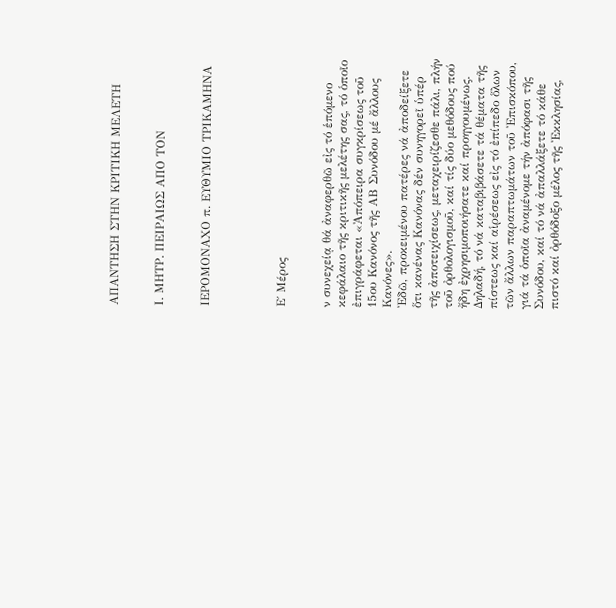ΑΠΑΝΤΗΣΗ ΣΤΗΝ ΚΡΙΤΙΚΗ ΜΕΛΕΤΗ


Ι. ΜΗΤΡ. ΠΕΙΡΑΙΩΣ ΑΠΟ ΤΟΝ


ΙΕΡΟΜΟΝΑΧΟ π. ΕΥΘΥΜΙΟ ΤΡΙΚΑΜΗΝΑ




Ε΄ Μέρος


ν συνεχείᾳ θά ἀναφερθῶ εἰς τό ἑπόμενο κεφάλαιο τῆς κριτικῆς μελέτης σας, τό ὁποῖο ἐπιγράφεται «Ἀπόπειρα συγκρίσεως τοῦ 15ου Κανόνος τῆς ΑΒ Συνόδου μέ ἄλλους Κανόνες».
Ἐδῶ, προκειμένου πατέρες νά ἀποδείξετε ὅτι κανένας Kανόνας δέν συνηγορεῖ ὑπέρ τῆς ἀποτειχίσεως, μεταχειρίζεσθε πάλι, πλήν τοῦ ὀρθολογισμοῦ, καί τίς δύο μεθόδους πού ἤδη ἐχρησιμοποιήσατε καί προηγουμένως. Δηλαδή, τό νά καταβιβάσετε τά θέματα τῆς πίστεως καί αἱρέσεως εἰς τό ἐπίπεδο ὅλων τῶν ἄλλων παραπτωμάτων τοῦ Ἐπισκόπου, γιά τά ὁποῖα ἀναμένομε τήν ἀπόφασι τῆς Συνόδου, καί τό νά ἀπαλλάξετε τό κάθε πιστό καί ὀρθόδοξο μέλος τῆς Ἐκκλησίας,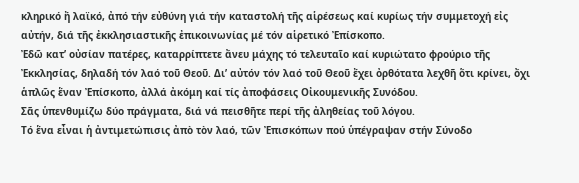κληρικό ἤ λαϊκό, ἀπό τήν εὐθύνη γιά τήν καταστολή τῆς αἱρέσεως καί κυρίως τήν συμμετοχή εἰς αὐτήν, διά τῆς ἐκκλησιαστικῆς ἐπικοινωνίας μέ τόν αἱρετικό Ἐπίσκοπο.
Ἐδῶ κατ’ οὐσίαν πατέρες, καταρρίπτετε ἄνευ μάχης τό τελευταῖο καί κυριώτατο φρούριο τῆς Ἐκκλησίας, δηλαδή τόν λαό τοῦ Θεοῦ. Δι’ αὐτόν τόν λαό τοῦ Θεοῦ ἔχει ὀρθότατα λεχθῆ ὅτι κρίνει, ὄχι ἁπλῶς ἕναν Ἐπίσκοπο, ἀλλά ἀκόμη καί τίς ἀποφάσεις Οἰκουμενικῆς Συνόδου.
Σᾶς ὑπενθυμίζω δύο πράγματα, διά νά πεισθῆτε περί τῆς ἀληθείας τοῦ λόγου.
Τό ἕνα εἶναι ἡ ἀντιμετώπισις ἀπὸ τὸν λαό, τῶν Ἐπισκόπων πού ὑπέγραψαν στήν Σύνοδο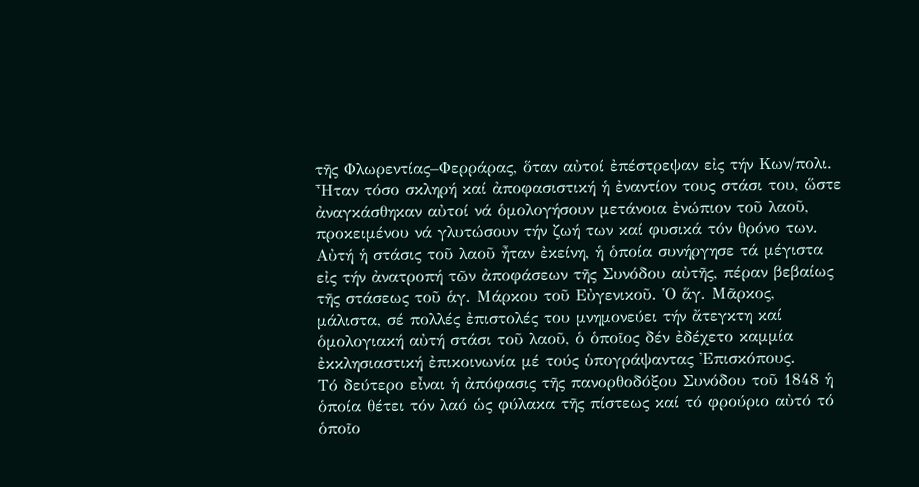τῆς Φλωρεντίας–Φερράρας, ὅταν αὐτοί ἐπέστρεψαν εἰς τήν Κων/πολι. Ἦταν τόσο σκληρή καί ἀποφασιστική ἡ ἐναντίον τους στάσι του, ὥστε ἀναγκάσθηκαν αὐτοί νά ὁμολογήσουν μετάνοια ἐνώπιον τοῦ λαοῦ, προκειμένου νά γλυτώσουν τήν ζωή των καί φυσικά τόν θρόνο των. Αὐτή ἡ στάσις τοῦ λαοῦ ἦταν ἐκείνη, ἡ ὁποία συνήργησε τά μέγιστα εἰς τήν ἀνατροπή τῶν ἀποφάσεων τῆς Συνόδου αὐτῆς, πέραν βεβαίως τῆς στάσεως τοῦ ἁγ. Μάρκου τοῦ Εὐγενικοῦ. Ὁ ἅγ. Μᾶρκος, μάλιστα, σέ πολλές ἐπιστολές του μνημονεύει τήν ἄτεγκτη καί ὁμολογιακή αὐτή στάσι τοῦ λαοῦ, ὁ ὁποῖος δέν ἐδέχετο καμμία ἐκκλησιαστική ἐπικοινωνία μέ τούς ὑπογράψαντας Ἐπισκόπους.
Τό δεύτερο εἶναι ἡ ἀπόφασις τῆς πανορθοδόξου Συνόδου τοῦ 1848 ἡ ὁποία θέτει τόν λαό ὡς φύλακα τῆς πίστεως καί τό φρούριο αὐτό τό ὁποῖο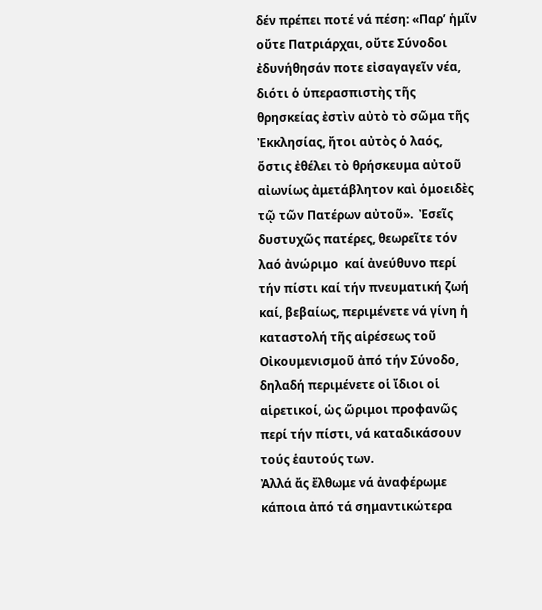δέν πρέπει ποτέ νά πέση: «Παρ’ ἡμῖν οὔτε Πατριάρχαι, οὔτε Σύνοδοι ἐδυνήθησάν ποτε εἰσαγαγεῖν νέα, διότι ὁ ὑπερασπιστὴς τῆς θρησκείας ἐστὶν αὐτὸ τὸ σῶμα τῆς Ἐκκλησίας, ἤτοι αὐτὸς ὁ λαός, ὅστις ἐθέλει τὸ θρήσκευμα αὐτοῦ αἰωνίως ἀμετάβλητον καὶ ὁμοειδὲς τῷ τῶν Πατέρων αὐτοῦ».  Ἐσεῖς δυστυχῶς πατέρες, θεωρεῖτε τόν λαό ἀνώριμο  καί ἀνεύθυνο περί τήν πίστι καί τήν πνευματική ζωή καί, βεβαίως, περιμένετε νά γίνη ἡ καταστολή τῆς αἱρέσεως τοῦ Οἰκουμενισμοῦ ἀπό τήν Σύνοδο, δηλαδή περιμένετε οἱ ἴδιοι οἱ αἱρετικοί, ὡς ὥριμοι προφανῶς περί τήν πίστι, νά καταδικάσουν τούς ἑαυτούς των.
Ἀλλά ἄς ἔλθωμε νά ἀναφέρωμε κάποια ἀπό τά σημαντικώτερα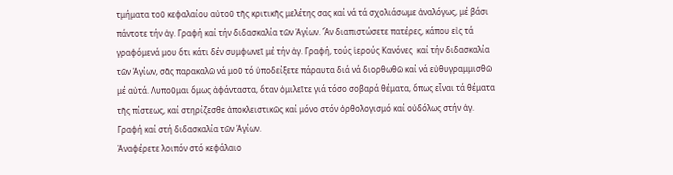τμήματα τοῦ κεφαλαίου αὐτοῦ τῆς κριτικῆς μελέτης σας καί νά τά σχολιάσωμε ἀναλόγως, μέ βάσι πάντοτε τήν ἁγ. Γραφή καί τήν διδασκαλία τῶν Ἁγίων. Ἄν διαπιστώσετε πατέρες, κάπου εἰς τά γραφόμενά μου ὅτι κάτι δέν συμφωνεῖ μέ τήν ἁγ. Γραφή, τούς ἱερούς Κανόνες  καί τήν διδασκαλία τῶν Ἁγίων, σᾶς παρακαλῶ νά μοῦ τό ὑποδείξετε πάραυτα διά νά διορθωθῶ καί νά εὐθυγραμμισθῶ μέ αὐτά. Λυποῦμαι ὅμως ἀφάνταστα, ὅταν ὁμιλεῖτε γιά τόσο σοβαρά θέματα, ὅπως εἶναι τά θέματα τῆς πίστεως, καί στηρίζεσθε ἀποκλειστικῶς καί μόνο στόν ὀρθολογισμό καί οὐδόλως στήν ἁγ. Γραφή καί στή διδασκαλία τῶν Ἁγίων.
Ἀναφέρετε λοιπόν στό κεφάλαιο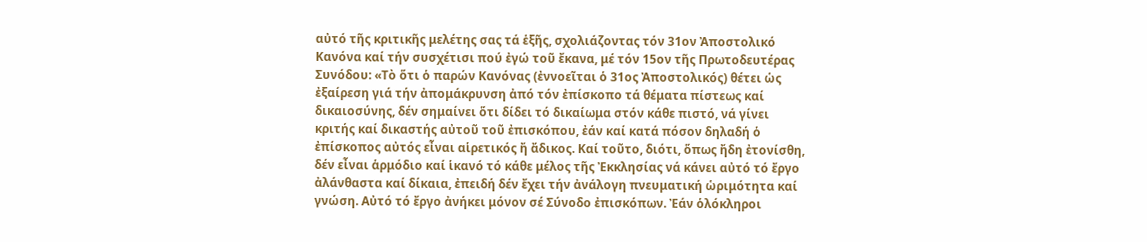αὐτό τῆς κριτικῆς μελέτης σας τά ἑξῆς, σχολιάζοντας τόν 31ον Ἀποστολικό Κανόνα καί τήν συσχέτισι πού ἐγώ τοῦ ἔκανα, μέ τόν 15ον τῆς Πρωτοδευτέρας Συνόδου: «Τὸ ὅτι ὁ παρών Κανόνας (ἐννοεῖται ὁ 31ος Ἀποστολικός) θέτει ὡς ἐξαίρεση γιά τήν ἀπομάκρυνση ἀπό τόν ἐπίσκοπο τά θέματα πίστεως καί δικαιοσύνης, δέν σημαίνει ὅτι δίδει τό δικαίωμα στόν κάθε πιστό, νά γίνει κριτής καί δικαστής αὐτοῦ τοῦ ἐπισκόπου, ἐάν καί κατά πόσον δηλαδή ὁ ἐπίσκοπος αὐτός εἶναι αἱρετικός ἤ ἄδικος. Καί τοῦτο, διότι, ὅπως ἤδη ἐτονίσθη, δέν εἶναι ἁρμόδιο καί ἱκανό τό κάθε μέλος τῆς Ἐκκλησίας νά κάνει αὐτό τό ἔργο ἀλάνθαστα καί δίκαια, ἐπειδή δέν ἔχει τήν ἀνάλογη πνευματική ὡριμότητα καί γνώση. Αὐτό τό ἔργο ἀνήκει μόνον σέ Σύνοδο ἐπισκόπων. Ἐάν ὁλόκληροι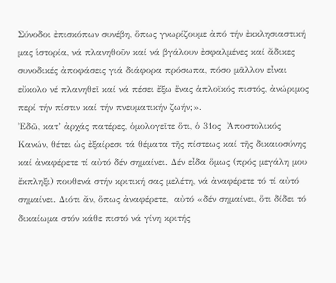Σύνοδοι ἐπισκόπων συνέβη, ὅπως γνωρίζουμε ἀπό τήν ἐκκλησιαστική μας ἱστορία, νά πλανηθοῦν καί νά βγάλουν ἐσφαλμένες καί ἄδικες συνοδικές ἀποφάσεις γιά διάφορα πρόσωπα, πόσο μᾶλλον εἶναι εὔκολο νέ πλανηθεῖ καί νά πέσει ἔξω ἕνας ἁπλοϊκός πιστός, ἀνώριμος περί τήν πίστιν καί τήν πνευματικήν ζωήν;».
Ἐδῶ, κατ’ ἀρχάς πατέρες, ὁμολογεῖτε ὅτι, ὁ 31ος  Ἀποστολικός Κανών, θέτει ὡς ἐξαίρεσι τά θέματα τῆς πίστεως καί τῆς δικαιοσύνης καί ἀναφέρετε τί αὐτό δέν σημαίνει. Δέν εἶδα ὅμως (πρός μεγάλη μου ἔκπληξι) πουθενά στήν κριτική σας μελέτη, νά ἀναφέρετε τό τί αὐτό σημαίνει. Διότι ἄν, ὅπως ἀναφέρετε,  αὐτό «δέν σημαίνει, ὅτι δίδει τό δικαίωμα στόν κάθε πιστό νά γίνη κριτής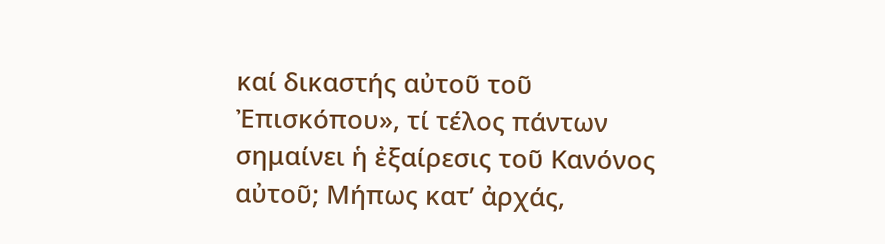καί δικαστής αὐτοῦ τοῦ Ἐπισκόπου», τί τέλος πάντων σημαίνει ἡ ἐξαίρεσις τοῦ Κανόνος αὐτοῦ; Μήπως κατ’ ἀρχάς,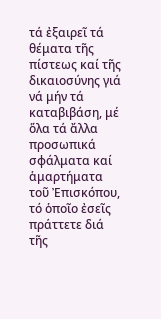τά ἐξαιρεῖ τά θέματα τῆς πίστεως καί τῆς δικαιοσύνης γιά νά μήν τά καταβιβάση, μέ ὅλα τά ἄλλα προσωπικά σφάλματα καί ἁμαρτήματα τοῦ Ἐπισκόπου, τό ὁποῖο ἐσεῖς πράττετε διά τῆς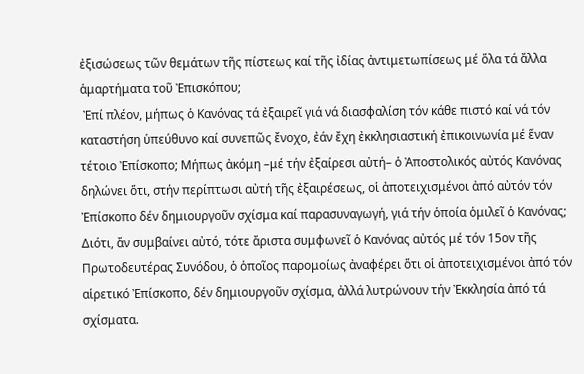ἐξισώσεως τῶν θεμάτων τῆς πίστεως καί τῆς ἰδίας ἀντιμετωπίσεως μέ ὅλα τά ἄλλα ἁμαρτήματα τοῦ Ἐπισκόπου;
 Ἐπί πλέον, μήπως ὁ Κανόνας τά ἐξαιρεῖ γιά νά διασφαλίση τόν κάθε πιστό καί νά τόν καταστήση ὑπεύθυνο καί συνεπῶς ἔνοχο, ἐάν ἔχη ἐκκλησιαστική ἐπικοινωνία μέ ἕναν τέτοιο Ἐπίσκοπο; Μήπως ἀκόμη –μέ τήν ἐξαίρεσι αὐτή– ὁ Ἀποστολικός αὐτός Κανόνας δηλώνει ὅτι, στήν περίπτωσι αὐτή τῆς ἐξαιρέσεως, οἱ ἀποτειχισμένοι ἀπό αὐτόν τόν Ἐπίσκοπο δέν δημιουργοῦν σχίσμα καί παρασυναγωγή, γιά τήν ὁποία ὁμιλεῖ ὁ Κανόνας; Διότι, ἄν συμβαίνει αὐτό, τότε ἄριστα συμφωνεῖ ὁ Κανόνας αὐτός μέ τόν 15ον τῆς Πρωτοδευτέρας Συνόδου, ὁ ὁποῖος παρομοίως ἀναφέρει ὅτι οἱ ἀποτειχισμένοι ἀπό τόν αἱρετικό Ἐπίσκοπο, δέν δημιουργοῦν σχίσμα, ἀλλά λυτρώνουν τήν Ἐκκλησία ἀπό τά σχίσματα.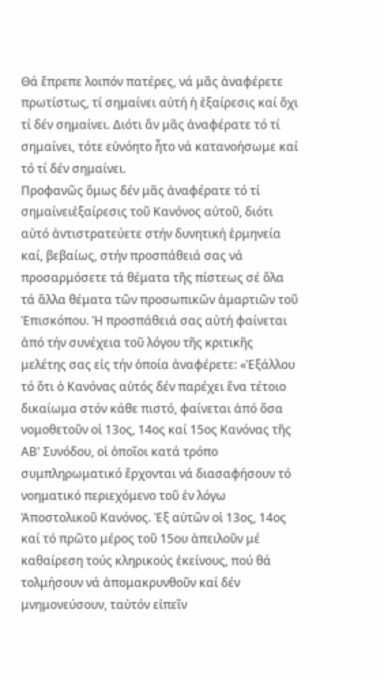Θά ἔπρεπε λοιπόν πατέρες, νά μᾶς ἀναφέρετε πρωτίστως, τί σημαίνει αὐτή ἡ ἐξαίρεσις καί ὄχι τί δέν σημαίνει. Διότι ἄν μᾶς ἀναφέρατε τό τί σημαίνει, τότε εὐνόητο ἦτο νά κατανοήσωμε καί τό τί δέν σημαίνει.
Προφανῶς ὅμως δέν μᾶς ἀναφέρατε τό τί σημαίνειἐξαίρεσις τοῦ Κανόνος αὐτοῦ, διότι αὐτό ἀντιστρατεύετε στήν δυνητική ἑρμηνεία καί, βεβαίως, στήν προσπάθειά σας νά προσαρμόσετε τά θέματα τῆς πίστεως σέ ὅλα τά ἄλλα θέματα τῶν προσωπικῶν ἁμαρτιῶν τοῦ Ἐπισκόπου. Ἡ προσπάθειά σας αὐτή φαίνεται ἀπό τήν συνέχεια τοῦ λόγου τῆς κριτικῆς μελέτης σας εἰς τήν ὁποία ἀναφέρετε: «Ἐξάλλου τό ὅτι ὁ Κανόνας αὐτός δέν παρέχει ἕνα τέτοιο δικαίωμα στόν κάθε πιστό, φαίνεται ἀπό ὅσα νομοθετοῦν οἱ 13ος, 14ος καί 15ος Κανόνας τῆς ΑΒ' Συνόδου, οἱ ὁποῖοι κατά τρόπο συμπληρωματικό ἔρχονται νά διασαφήσουν τό νοηματικό περιεχόμενο τοῦ ἐν λόγω Ἀποστολικοῦ Κανόνος. Ἐξ αὐτῶν οἱ 13ος, 14ος καί τό πρῶτο μέρος τοῦ 15ου ἀπειλοῦν μέ καθαίρεση τούς κληρικούς ἐκείνους, πού θά τολμήσουν νά ἀπομακρυνθοῦν καί δέν μνημονεύσουν, ταὐτόν εἰπεῖν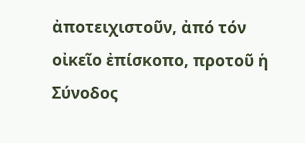ἀποτειχιστοῦν, ἀπό τόν οἰκεῖο ἐπίσκοπο, προτοῦ ἡ Σύνοδος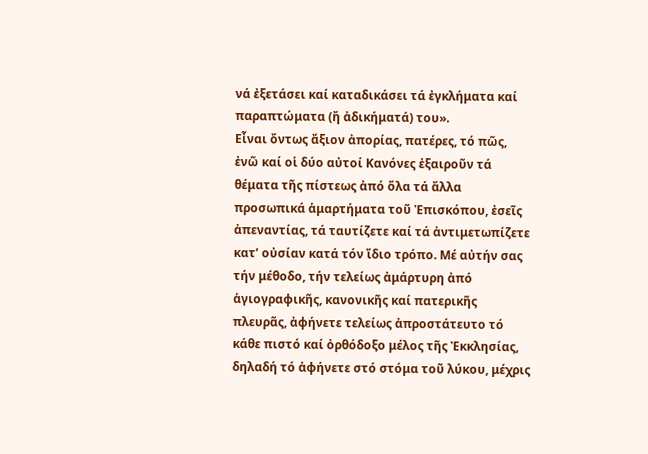νά ἐξετάσει καί καταδικάσει τά ἐγκλήματα καί παραπτώματα (ἤ ἀδικήματά) του».
Εἶναι ὄντως ἄξιον ἀπορίας, πατέρες, τό πῶς, ἐνῶ καί οἱ δύο αὐτοί Κανόνες ἐξαιροῦν τά θέματα τῆς πίστεως ἀπό ὅλα τά ἄλλα προσωπικά ἁμαρτήματα τοῦ Ἐπισκόπου, ἐσεῖς ἀπεναντίας, τά ταυτίζετε καί τά ἀντιμετωπίζετε κατ’ οὐσίαν κατά τόν ἴδιο τρόπο. Μέ αὐτήν σας τήν μέθοδο, τήν τελείως ἀμάρτυρη ἀπό ἁγιογραφικῆς, κανονικῆς καί πατερικῆς πλευρᾶς, ἀφήνετε τελείως ἀπροστάτευτο τό κάθε πιστό καί ὀρθόδοξο μέλος τῆς Ἐκκλησίας, δηλαδή τό ἀφήνετε στό στόμα τοῦ λύκου, μέχρις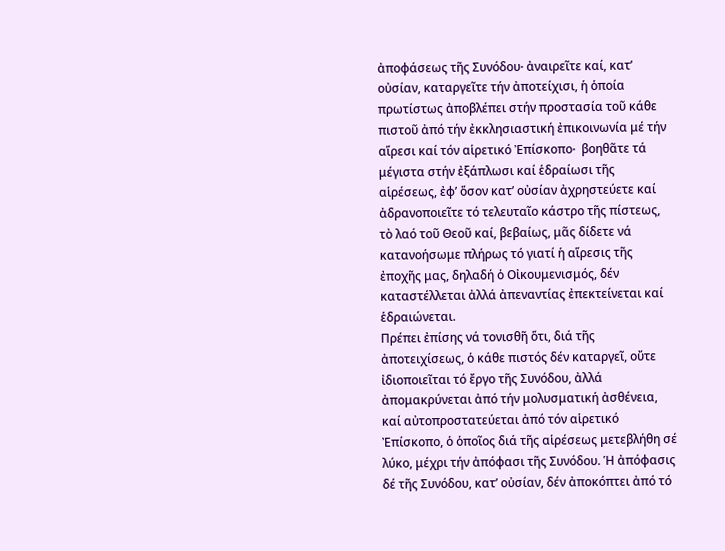ἀποφάσεως τῆς Συνόδου∙ ἀναιρεῖτε καί, κατ’ οὐσίαν, καταργεῖτε τήν ἀποτείχισι, ἡ ὁποία πρωτίστως ἀποβλέπει στήν προστασία τοῦ κάθε πιστοῦ ἀπό τήν ἐκκλησιαστική ἐπικοινωνία μέ τήν αἵρεσι καί τόν αἱρετικό Ἐπίσκοπο∙  βοηθᾶτε τά μέγιστα στήν ἐξάπλωσι καί ἑδραίωσι τῆς αἱρέσεως, ἐφ’ ὅσον κατ’ οὐσίαν ἀχρηστεύετε καί ἀδρανοποιεῖτε τό τελευταῖο κάστρο τῆς πίστεως, τὸ λαό τοῦ Θεοῦ καί, βεβαίως, μᾶς δίδετε νά κατανοήσωμε πλήρως τό γιατί ἡ αἵρεσις τῆς ἐποχῆς μας, δηλαδή ὁ Οἰκουμενισμός, δέν καταστέλλεται ἀλλά ἀπεναντίας ἐπεκτείνεται καί ἑδραιώνεται.
Πρέπει ἐπίσης νά τονισθῆ ὅτι, διά τῆς ἀποτειχίσεως, ὁ κάθε πιστός δέν καταργεῖ, οὔτε ἰδιοποιεῖται τό ἔργο τῆς Συνόδου, ἀλλά ἀπομακρύνεται ἀπό τήν μολυσματική ἀσθένεια, καί αὐτοπροστατεύεται ἀπό τόν αἱρετικό Ἐπίσκοπο, ὁ ὁποῖος διά τῆς αἱρέσεως μετεβλήθη σέ λύκο, μέχρι τήν ἀπόφασι τῆς Συνόδου. Ἡ ἀπόφασις δέ τῆς Συνόδου, κατ’ οὐσίαν, δέν ἀποκόπτει ἀπό τό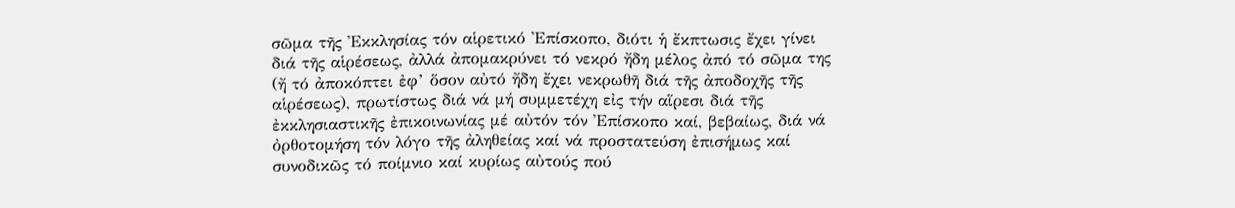σῶμα τῆς Ἐκκλησίας τόν αἱρετικό Ἐπίσκοπο, διότι ἡ ἔκπτωσις ἔχει γίνει διά τῆς αἱρέσεως, ἀλλά ἀπομακρύνει τό νεκρό ἤδη μέλος ἀπό τό σῶμα της (ἤ τό ἀποκόπτει ἐφ’ ὅσον αὐτό ἤδη ἔχει νεκρωθῆ διά τῆς ἀποδοχῆς τῆς αἱρέσεως), πρωτίστως διά νά μή συμμετέχη εἰς τήν αἵρεσι διά τῆς ἐκκλησιαστικῆς ἐπικοινωνίας μέ αὐτόν τόν Ἐπίσκοπο καί, βεβαίως, διά νά ὀρθοτομήση τόν λόγο τῆς ἀληθείας καί νά προστατεύση ἐπισήμως καί συνοδικῶς τό ποίμνιο καί κυρίως αὐτούς πού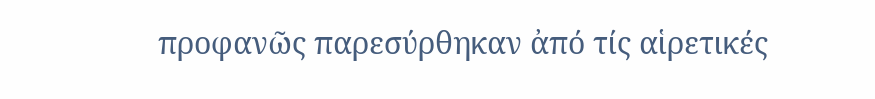προφανῶς παρεσύρθηκαν ἀπό τίς αἱρετικές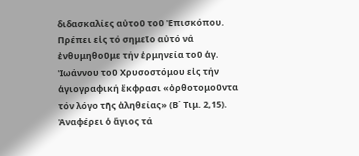διδασκαλίες αὐτοῦ τοῦ Ἐπισκόπου.
Πρέπει εἰς τό σημεῖο αὐτό νά ἐνθυμηθοῦμε τήν ἑρμηνεία τοῦ ἁγ. Ἰωάννου τοῦ Χρυσοστόμου εἰς τήν ἁγιογραφική ἔκφρασι «ὀρθοτομοῦντα τόν λόγο τῆς ἀληθείας» (Β΄ Τιμ. 2,15). Ἀναφέρει ὁ ἅγιος τά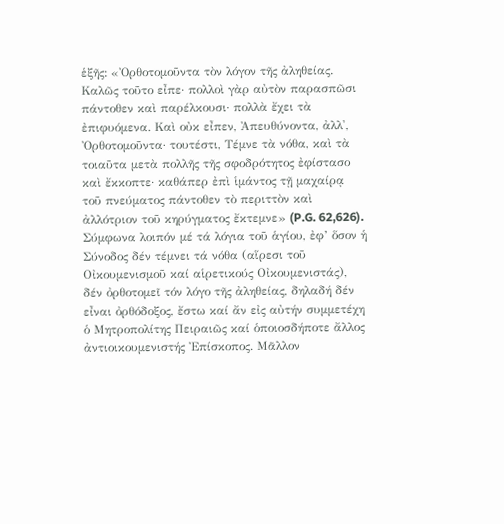ἑξῆς: «Ὀρθοτομοῦντα τὸν λόγον τῆς ἀληθείας. Καλῶς τοῦτο εἶπε· πολλοὶ γὰρ αὐτὸν παρασπῶσι πάντοθεν καὶ παρέλκουσι· πολλὰ ἔχει τὰ ἐπιφυόμενα. Καὶ οὐκ εἶπεν, Ἀπευθύνοντα, ἀλλ', Ὀρθοτομοῦντα· τουτέστι, Τέμνε τὰ νόθα, καὶ τὰ τοιαῦτα μετὰ πολλῆς τῆς σφοδρότητος ἐφίστασο καὶ ἔκκοπτε· καθάπερ ἐπὶ ἱμάντος τῇ μαχαίρᾳ τοῦ πνεύματος πάντοθεν τὸ περιττὸν καὶ ἀλλότριον τοῦ κηρύγματος ἔκτεμνε» (P.G. 62,626).
Σύμφωνα λοιπόν μέ τά λόγια τοῦ ἁγίου, ἐφ’ ὅσον ἡ Σύνοδος δέν τέμνει τά νόθα (αἵρεσι τοῦ Οἰκουμενισμοῦ καί αἱρετικούς Οἰκουμενιστάς), δέν ὀρθοτομεῖ τόν λόγο τῆς ἀληθείας, δηλαδή δέν εἶναι ὀρθόδοξος, ἔστω καί ἄν εἰς αὐτήν συμμετέχη ὁ Μητροπολίτης Πειραιῶς καί ὁποιοσδήποτε ἄλλος ἀντιοικουμενιστής Ἐπίσκοπος. Μᾶλλον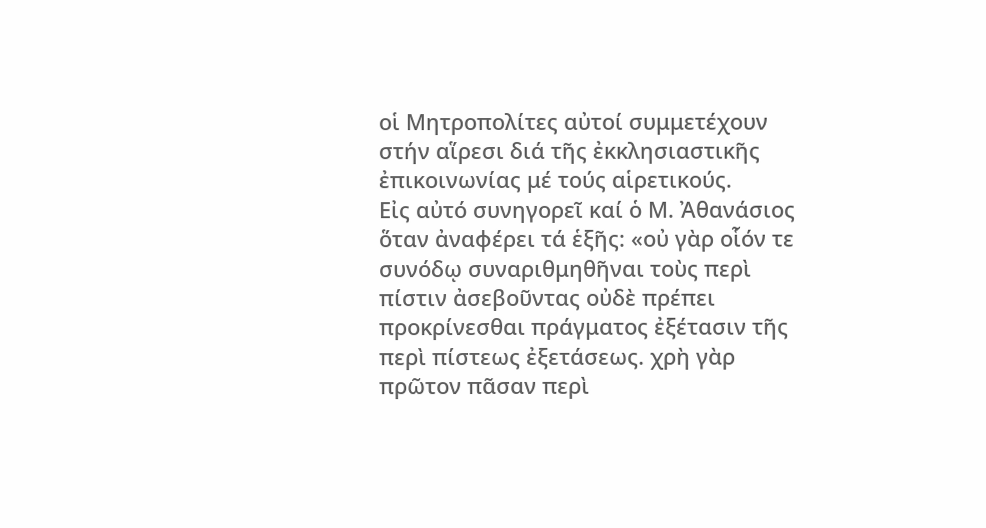οἱ Μητροπολίτες αὐτοί συμμετέχουν στήν αἵρεσι διά τῆς ἐκκλησιαστικῆς ἐπικοινωνίας μέ τούς αἱρετικούς.
Εἰς αὐτό συνηγορεῖ καί ὁ Μ. Ἀθανάσιος ὅταν ἀναφέρει τά ἑξῆς: «οὐ γὰρ οἷόν τε συνόδῳ συναριθμηθῆναι τοὺς περὶ πίστιν ἀσεβοῦντας οὐδὲ πρέπει προκρίνεσθαι πράγματος ἐξέτασιν τῆς περὶ πίστεως ἐξετάσεως. χρὴ γὰρ πρῶτον πᾶσαν περὶ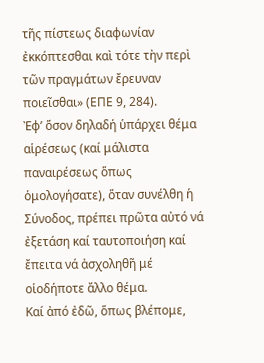τῆς πίστεως διαφωνίαν ἐκκόπτεσθαι καὶ τότε τὴν περὶ τῶν πραγμάτων ἔρευναν ποιεῖσθαι» (ΕΠΕ 9, 284).
Ἐφ’ ὅσον δηλαδή ὑπάρχει θέμα αἱρέσεως (καί μάλιστα παναιρέσεως ὅπως ὁμολογήσατε), ὅταν συνέλθη ἡ Σύνοδος, πρέπει πρῶτα αὐτό νά ἐξετάση καί ταυτοποιήση καί ἔπειτα νά ἀσχοληθῆ μέ οἱοδήποτε ἄλλο θέμα.
Καί ἀπό ἐδῶ, ὅπως βλέπομε,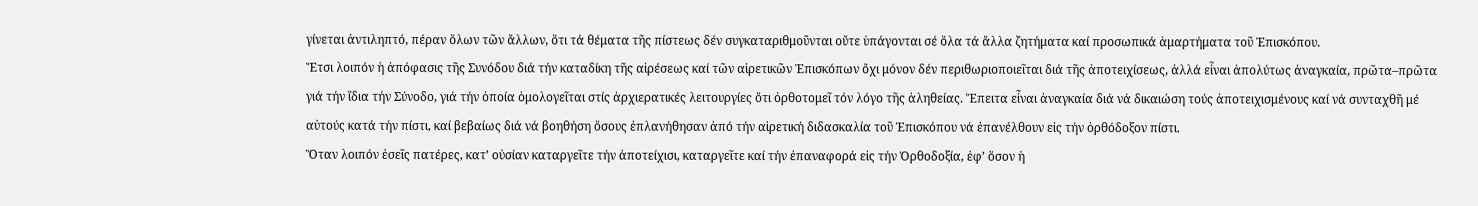γίνεται ἀντιληπτό, πέραν ὅλων τῶν ἄλλων, ὅτι τά θέματα τῆς πίστεως δέν συγκαταριθμοῦνται οὔτε ὑπάγονται σέ ὅλα τά ἄλλα ζητήματα καί προσωπικά ἁμαρτήματα τοῦ Ἐπισκόπου.
Ἔτσι λοιπόν ἡ ἀπόφασις τῆς Συνόδου διά τήν καταδίκη τῆς αἱρέσεως καί τῶν αἱρετικῶν Ἐπισκόπων ὄχι μόνον δέν περιθωριοποιεῖται διά τῆς ἀποτειχίσεως, ἀλλά εἶναι ἀπολύτως ἀναγκαία, πρῶτα–πρῶτα γιά τήν ἴδια τήν Σύνοδο, γιά τήν ὁποία ὁμολογεῖται στίς ἀρχιερατικές λειτουργίες ὅτι ὀρθοτομεῖ τόν λόγο τῆς ἀληθείας. Ἔπειτα εἶναι ἀναγκαία διά νά δικαιώση τούς ἀποτειχισμένους καί νά συνταχθῆ μέ αὐτούς κατά τήν πίστι, καί βεβαίως διά νά βοηθήση ὅσους ἐπλανήθησαν ἀπό τήν αἱρετική διδασκαλία τοῦ Ἐπισκόπου νά ἐπανέλθουν εἰς τήν ὀρθόδοξον πίστι.
Ὅταν λοιπόν ἐσεῖς πατέρες, κατ’ οὐσίαν καταργεῖτε τήν ἀποτείχισι, καταργεῖτε καί τήν ἐπαναφορά εἰς τήν Ὀρθοδοξία, ἐφ’ ὅσον ἡ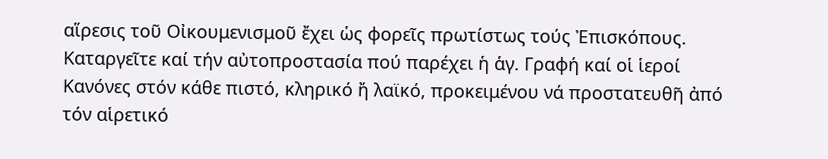αἵρεσις τοῦ Οἰκουμενισμοῦ ἔχει ὡς φορεῖς πρωτίστως τούς Ἐπισκόπους. Καταργεῖτε καί τήν αὐτοπροστασία πού παρέχει ἡ ἁγ. Γραφή καί οἱ ἱεροί Κανόνες στόν κάθε πιστό, κληρικό ἤ λαϊκό, προκειμένου νά προστατευθῆ ἀπό τόν αἱρετικό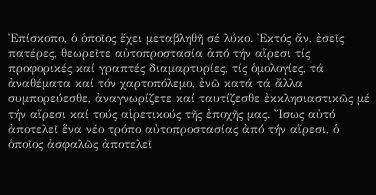Ἐπίσκοπο, ὁ ὁποῖος ἔχει μεταβληθῆ σέ λύκο. Ἐκτός ἄν, ἐσεῖς πατέρες, θεωρεῖτε αὐτοπροστασία ἀπό τήν αἵρεσι τίς προφορικές καί γραπτές διαμαρτυρίες, τίς ὁμολογίες, τά ἀναθέματα καί τόν χαρτοπόλεμο, ἐνῶ κατά τά ἄλλα συμπορεύεσθε, ἀναγνωρίζετε καί ταυτίζεσθε ἐκκλησιαστικῶς μέ τήν αἵρεσι καί τούς αἱρετικούς τῆς ἐποχῆς μας. Ἴσως αὐτό ἀποτελεῖ ἕνα νέο τρόπο αὐτοπροστασίας ἀπό τήν αἵρεσι, ὁ ὁποῖος ἀσφαλῶς ἀποτελεῖ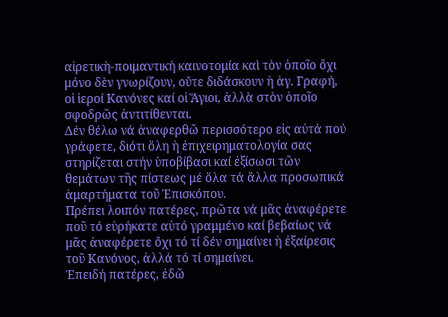αἱρετικὴ-ποιμαντική καινοτομία καὶ τὸν ὁποῖο ὄχι μόνο δὲν γνωρίζουν, οὔτε διδάσκουν ἡ ἁγ. Γραφή, οἱ ἱεροί Κανόνες καί οἱ Ἅγιοι, ἀλλὰ στὸν ὁποῖο σφοδρῶς ἀντιτίθενται.
Δέν θέλω νά ἀναφερθῶ περισσότερο εἰς αὐτά πού γράφετε, διότι ὅλη ἡ ἐπιχειρηματολογία σας στηρίζεται στήν ὑποβίβασι καί ἐξίσωσι τῶν θεμάτων τῆς πίστεως μέ ὅλα τά ἄλλα προσωπικά ἁμαρτήματα τοῦ Ἐπισκόπου.
Πρέπει λοιπόν πατέρες, πρῶτα νά μᾶς ἀναφέρετε ποῦ τό εὑρήκατε αὐτό γραμμένο καί βεβαίως νά μᾶς ἀναφέρετε ὄχι τό τί δέν σημαίνει ἡ ἐξαίρεσις τοῦ Κανόνος, ἀλλά τό τί σημαίνει.
Ἐπειδή πατέρες, ἐδῶ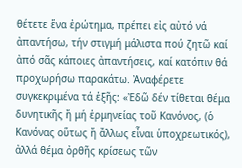θέτετε ἕνα ἐρώτημα, πρέπει εἰς αὐτό νά ἀπαντήσω, τήν στιγμή μάλιστα πού ζητῶ καί ἀπό σᾶς κάποιες ἀπαντήσεις, καί κατόπιν θά προχωρήσω παρακάτω. Ἀναφέρετε συγκεκριμένα τά ἑξῆς: «Ἐδῶ δέν τίθεται θέμα δυνητικῆς ἤ μή ἑρμηνείας τοῦ Κανόνος, (ὁ Κανόνας οὕτως ἤ ἄλλως εἶναι ὑποχρεωτικός), ἀλλά θέμα ὀρθῆς κρίσεως τῶν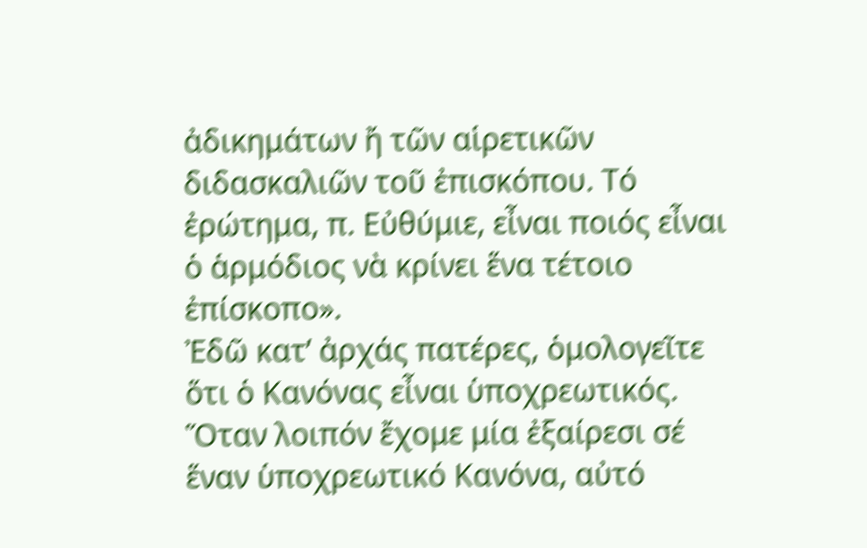ἀδικημάτων ἤ τῶν αἱρετικῶν διδασκαλιῶν τοῦ ἐπισκόπου. Τό ἐρώτημα, π. Εὐθύμιε, εἶναι ποιός εἶναι ὁ ἁρμόδιος νὰ κρίνει ἕνα τέτοιο ἐπίσκοπο».
Ἐδῶ κατ’ ἀρχάς πατέρες, ὁμολογεῖτε ὅτι ὁ Κανόνας εἶναι ὑποχρεωτικός. Ὅταν λοιπόν ἔχομε μία ἐξαίρεσι σέ ἕναν ὑποχρεωτικό Κανόνα, αὐτό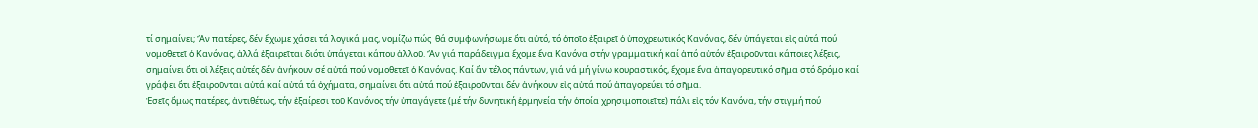τί σημαίνει; Ἄν πατέρες, δέν ἔχωμε χάσει τά λογικά μας, νομίζω πώς  θά συμφωνήσωμε ὅτι αὐτό, τό ὁποῖο ἐξαιρεῖ ὁ ὑποχρεωτικός Κανόνας, δέν ὑπάγεται εἰς αὐτά πού νομοθετεῖ ὁ Κανόνας, ἀλλά ἐξαιρεῖται διότι ὑπάγεται κάπου ἀλλοῦ. Ἄν γιά παράδειγμα ἔχομε ἕνα Κανόνα στήν γραμματική καί ἀπό αὐτόν ἐξαιροῦνται κάποιες λέξεις, σημαίνει ὅτι οἱ λέξεις αὐτές δέν ἀνήκουν σέ αὐτά πού νομοθετεῖ ὁ Κανόνας. Καί ἄν τέλος πάντων, γιά νά μή γίνω κουραστικός, ἔχομε ἕνα ἀπαγορευτικό σῆμα στό δρόμο καί γράφει ὅτι ἐξαιροῦνται αὐτά καί αὐτά τά ὀχήματα, σημαίνει ὅτι αὐτά πού ἐξαιροῦνται δέν ἀνήκουν εἰς αὐτά πού ἀπαγορεύει τό σῆμα.
Ἐσεῖς ὅμως πατέρες, ἀντιθέτως, τήν ἐξαίρεσι τοῦ Κανόνος τήν ὑπαγάγετε (μέ τήν δυνητική ἑρμηνεία τήν ὁποία χρησιμοποιεῖτε) πάλι εἰς τόν Κανόνα, τήν στιγμή πού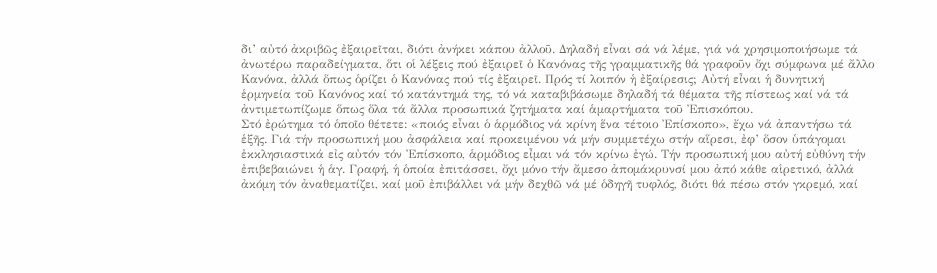δι’ αὐτό ἀκριβῶς ἐξαιρεῖται, διότι ἀνήκει κάπου ἀλλοῦ. Δηλαδή εἶναι σά νά λέμε, γιά νά χρησιμοποιήσωμε τά ἀνωτέρω παραδείγματα, ὅτι οἱ λέξεις πού ἐξαιρεῖ ὁ Κανόνας τῆς γραμματικῆς θά γραφοῦν ὄχι σύμφωνα μέ ἄλλο Κανόνα, ἀλλά ὅπως ὁρίζει ὁ Κανόνας πού τίς ἐξαιρεῖ. Πρός τί λοιπόν ἡ ἐξαίρεσις; Αὐτή εἶναι ἡ δυνητική ἑρμηνεία τοῦ Κανόνος καί τό κατάντημά της, τό νά καταβιβάσωμε δηλαδή τά θέματα τῆς πίστεως καί νά τά ἀντιμετωπίζωμε ὅπως ὅλα τά ἄλλα προσωπικά ζητήματα καί ἁμαρτήματα τοῦ Ἐπισκόπου.
Στό ἐρώτημα τό ὁποῖο θέτετε: «ποιός εἶναι ὁ ἁρμόδιος νά κρίνη ἕνα τέτοιο Ἐπίσκοπο», ἔχω νά ἀπαντήσω τά ἑξῆς. Γιά τήν προσωπική μου ἀσφάλεια καί προκειμένου νά μήν συμμετέχω στήν αἵρεσι, ἐφ’ ὅσον ὑπάγομαι ἐκκλησιαστικά εἰς αὐτόν τόν Ἐπίσκοπο, ἁρμόδιος εἶμαι νά τόν κρίνω ἐγώ. Τήν προσωπική μου αὐτή εὐθύνη τήν ἐπιβεβαιώνει ἡ ἁγ. Γραφή, ἡ ὁποία ἐπιτάσσει, ὄχι μόνο τήν ἄμεσο ἀπομάκρυνσί μου ἀπό κάθε αἱρετικό, ἀλλά ἀκόμη τόν ἀναθεματίζει, καί μοῦ ἐπιβάλλει νά μήν δεχθῶ νά μέ ὁδηγῆ τυφλός, διότι θά πέσω στόν γκρεμό, καί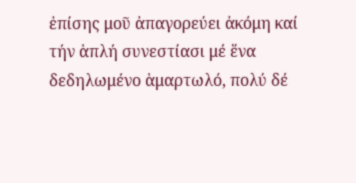ἐπίσης μοῦ ἀπαγορεύει ἀκόμη καί τήν ἁπλή συνεστίασι μέ ἕνα δεδηλωμένο ἁμαρτωλό, πολύ δέ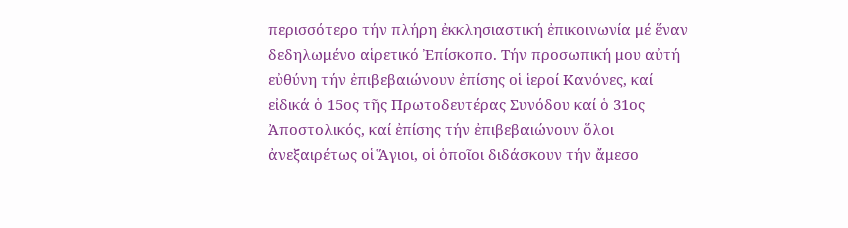περισσότερο τήν πλήρη ἐκκλησιαστική ἐπικοινωνία μέ ἕναν δεδηλωμένο αἱρετικό Ἐπίσκοπο. Τήν προσωπική μου αὐτή εὐθύνη τήν ἐπιβεβαιώνουν ἐπίσης οἱ ἱεροί Κανόνες, καί εἰδικά ὁ 15ος τῆς Πρωτοδευτέρας Συνόδου καί ὁ 31ος Ἀποστολικός, καί ἐπίσης τήν ἐπιβεβαιώνουν ὅλοι ἀνεξαιρέτως οἱ Ἅγιοι, οἱ ὁποῖοι διδάσκουν τήν ἄμεσο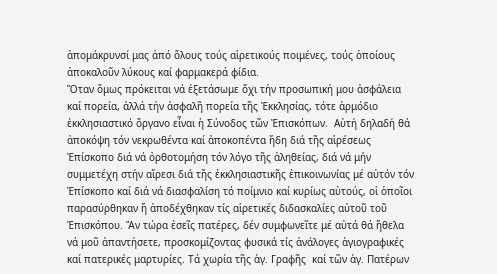ἀπομάκρυνσί μας ἀπό ὅλους τούς αἱρετικούς ποιμένες, τούς ὁποίους ἀποκαλοῦν λύκους καί φαρμακερά φίδια.
Ὅταν ὅμως πρόκειται νά ἐξετάσωμε ὄχι τήν προσωπική μου ἀσφάλεια καί πορεία, ἀλλά τήν ἀσφαλῆ πορεία τῆς Ἐκκλησίας, τότε ἁρμόδιο ἐκκλησιαστικό ὄργανο εἶναι ἡ Σύνοδος τῶν Ἐπισκόπων.  Αὐτή δηλαδή θά ἀποκόψη τόν νεκρωθέντα καί ἀποκοπέντα ἤδη διά τῆς αἱρέσεως Ἐπίσκοπο διά νά ὀρθοτομήση τόν λόγο τῆς ἀληθείας, διά νά μήν συμμετέχη στήν αἵρεσι διά τῆς ἐκκλησιαστικῆς ἐπικοινωνίας μέ αὐτόν τόν Ἐπίσκοπο καί διά νά διασφαλίση τό ποίμνιο καί κυρίως αὐτούς, οἱ ὁποῖοι παρασύρθηκαν ἤ ἀποδέχθηκαν τίς αἱρετικές διδασκαλίες αὐτοῦ τοῦ Ἐπισκόπου. Ἄν τώρα ἐσεῖς πατέρες, δέν συμφωνεῖτε μέ αὐτά θά ἤθελα νά μοῦ ἀπαντήσετε, προσκομίζοντας φυσικά τίς ἀνάλογες ἁγιογραφικές καί πατερικές μαρτυρίες. Τά χωρία τῆς ἁγ. Γραφῆς  καί τῶν ἁγ. Πατέρων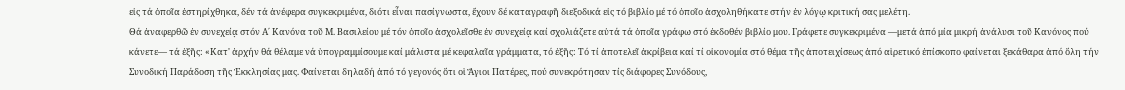εἰς τά ὁποῖα ἐστηρίχθηκα, δέν τά ἀνέφερα συγκεκριμένα, διότι εἶναι πασίγνωστα, ἔχουν δέ καταγραφῆ διεξοδικά εἰς τό βιβλίο μέ τό ὁποῖο ἀσχοληθήκατε στήν ἐν λόγῳ κριτική σας μελέτη.
Θά ἀναφερθῶ ἐν συνεχείᾳ στόν Α΄ Κανόνα τοῦ Μ. Βασιλείου μέ τόν ὁποῖο ἀσχολεῖσθε ἐν συνεχείᾳ καί σχολιάζετε αὐτά τά ὁποῖα γράφω στό ἐκδοθέν βιβλίο μου. Γράφετε συγκεκριμένα —μετά ἀπό μία μικρή ἀνάλυσι τοῦ Κανόνος πού κάνετε— τά ἑξῆς: «Κατ' ἀρχήν θά θέλαμε νά ὑπογραμμίσουμε καί μάλιστα μέ κεφαλαῖα γράμματα, τό ἑξῆς: Τό τί ἀποτελεῖ ἀκρίβεια καί τί οἰκονομία στό θέμα τῆς ἀποτειχίσεως ἀπό αἱρετικό ἐπίσκοπο φαίνεται ξεκάθαρα ἀπό ὅλη τήν Συνοδική Παράδοση τῆς Ἐκκλησίας μας. Φαίνεται δηλαδή ἀπό τό γεγονός ὅτι οἱ Ἅγιοι Πατέρες, πού συνεκρότησαν τίς διάφορες Συνόδους,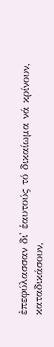ἐπεφύλασσαν δι' ἑαυτούς τό δικαίωμα νά κρίνουν, καταδικάσουν,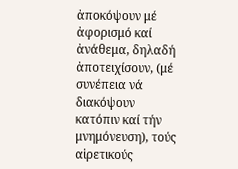ἀποκόψουν μέ ἀφορισμό καί ἀνάθεμα, δηλαδή ἀποτειχίσουν, (μέ συνέπεια νά διακόψουν κατόπιν καί τήν μνημόνευση), τούς αἱρετικούς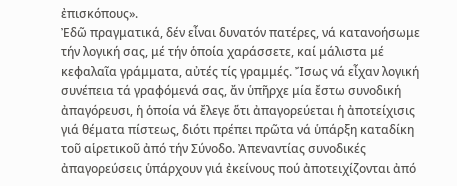ἐπισκόπους».
Ἐδῶ πραγματικά, δέν εἶναι δυνατόν πατέρες, νά κατανοήσωμε τήν λογική σας, μέ τήν ὁποία χαράσσετε, καί μάλιστα μέ κεφαλαῖα γράμματα, αὐτές τίς γραμμές. Ἴσως νά εἶχαν λογική συνέπεια τά γραφόμενά σας, ἄν ὑπῆρχε μία ἔστω συνοδική ἀπαγόρευσι, ἡ ὁποία νά ἔλεγε ὅτι ἀπαγορεύεται ἡ ἀποτείχισις γιά θέματα πίστεως, διότι πρέπει πρῶτα νά ὑπάρξη καταδίκη τοῦ αἱρετικοῦ ἀπό τήν Σύνοδο. Ἀπεναντίας συνοδικές ἀπαγορεύσεις ὑπάρχουν γιά ἐκείνους πού ἀποτειχίζονται ἀπό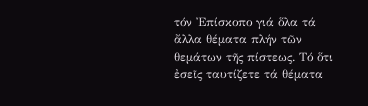τόν Ἐπίσκοπο γιά ὅλα τά ἄλλα θέματα πλήν τῶν θεμάτων τῆς πίστεως. Τό ὅτι ἐσεῖς ταυτίζετε τά θέματα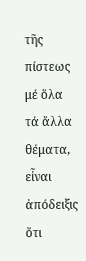τῆς πίστεως μέ ὅλα τά ἄλλα θέματα, εἶναι ἀπόδειξις ὅτι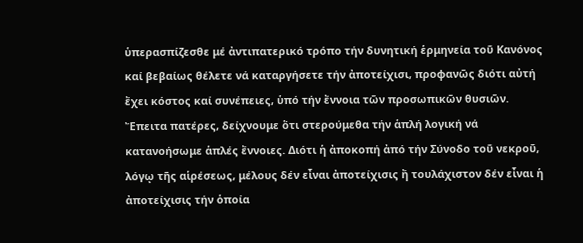ὑπερασπίζεσθε μέ ἀντιπατερικό τρόπο τήν δυνητική ἑρμηνεία τοῦ Κανόνος καί βεβαίως θέλετε νά καταργήσετε τήν ἀποτείχισι, προφανῶς διότι αὐτή ἔχει κόστος καί συνέπειες, ὑπό τήν ἔννοια τῶν προσωπικῶν θυσιῶν.
Ἔπειτα πατέρες, δείχνουμε ὅτι στερούμεθα τήν ἁπλή λογική νά κατανοήσωμε ἁπλές ἔννοιες. Διότι ἡ ἀποκοπή ἀπό τήν Σύνοδο τοῦ νεκροῦ, λόγῳ τῆς αἱρέσεως, μέλους δέν εἶναι ἀποτείχισις ἤ τουλάχιστον δέν εἶναι ἡ ἀποτείχισις τήν ὁποία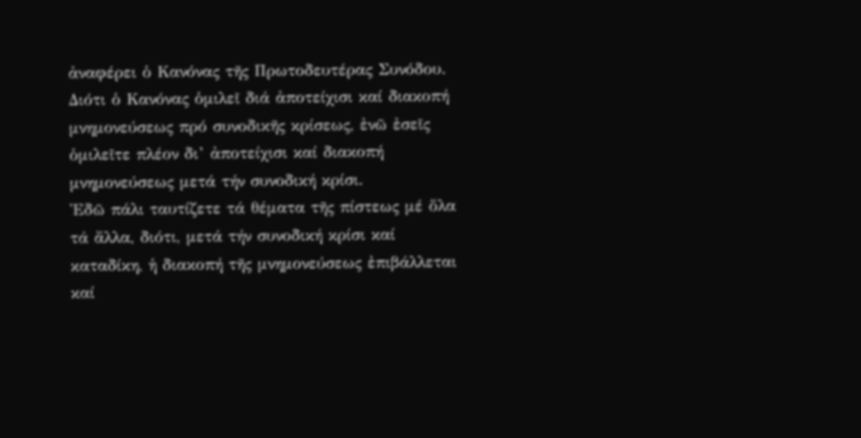ἀναφέρει ὁ Κανόνας τῆς Πρωτοδευτέρας Συνόδου. Διότι ὁ Κανόνας ὁμιλεῖ διά ἀποτείχισι καί διακοπή μνημονεύσεως πρό συνοδικῆς κρίσεως, ἐνῶ ἐσεῖς ὁμιλεῖτε πλέον δι’ ἀποτείχισι καί διακοπή μνημονεύσεως μετά τήν συνοδική κρίσι.
Ἐδῶ πάλι ταυτίζετε τά θέματα τῆς πίστεως μέ ὅλα τά ἄλλα, διότι, μετά τήν συνοδική κρίσι καί καταδίκη, ἡ διακοπή τῆς μνημονεύσεως ἐπιβάλλεται καί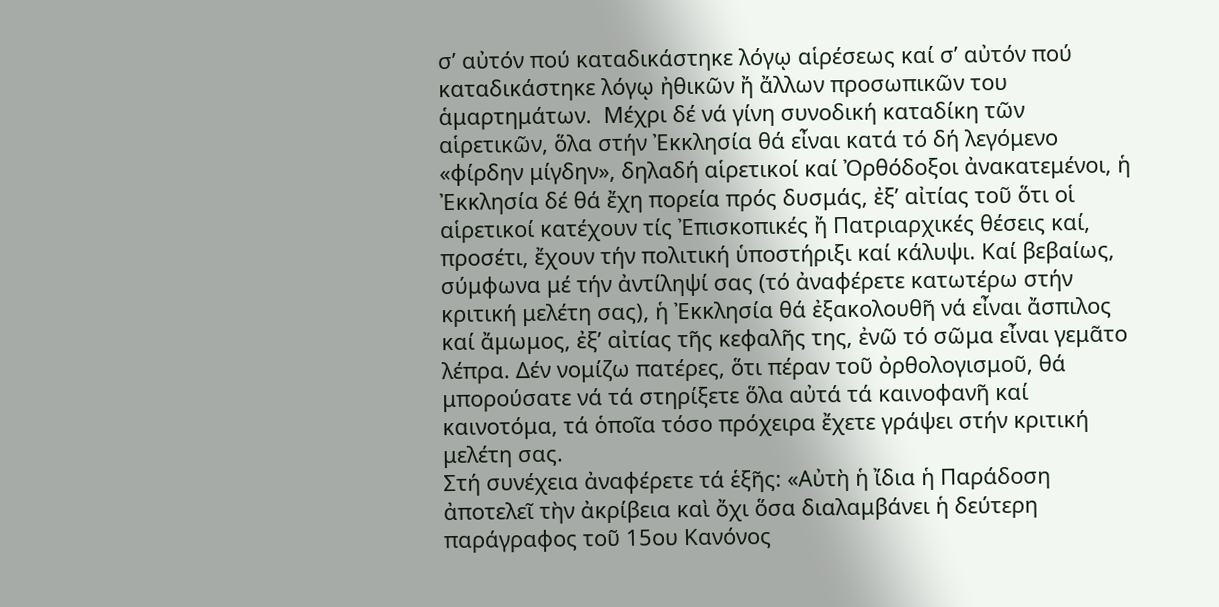σ’ αὐτόν πού καταδικάστηκε λόγῳ αἱρέσεως καί σ’ αὐτόν πού καταδικάστηκε λόγῳ ἠθικῶν ἤ ἄλλων προσωπικῶν του ἁμαρτημάτων.  Μέχρι δέ νά γίνη συνοδική καταδίκη τῶν αἱρετικῶν, ὅλα στήν Ἐκκλησία θά εἶναι κατά τό δή λεγόμενο «φίρδην μίγδην», δηλαδή αἱρετικοί καί Ὀρθόδοξοι ἀνακατεμένοι, ἡ Ἐκκλησία δέ θά ἔχη πορεία πρός δυσμάς, ἐξ’ αἰτίας τοῦ ὅτι οἱ αἱρετικοί κατέχουν τίς Ἐπισκοπικές ἤ Πατριαρχικές θέσεις καί, προσέτι, ἔχουν τήν πολιτική ὑποστήριξι καί κάλυψι. Καί βεβαίως, σύμφωνα μέ τήν ἀντίληψί σας (τό ἀναφέρετε κατωτέρω στήν κριτική μελέτη σας), ἡ Ἐκκλησία θά ἐξακολουθῆ νά εἶναι ἄσπιλος καί ἄμωμος, ἐξ’ αἰτίας τῆς κεφαλῆς της, ἐνῶ τό σῶμα εἶναι γεμᾶτο λέπρα. Δέν νομίζω πατέρες, ὅτι πέραν τοῦ ὀρθολογισμοῦ, θά μπορούσατε νά τά στηρίξετε ὅλα αὐτά τά καινοφανῆ καί καινοτόμα, τά ὁποῖα τόσο πρόχειρα ἔχετε γράψει στήν κριτική μελέτη σας.
Στή συνέχεια ἀναφέρετε τά ἑξῆς: «Αὐτὴ ἡ ἴδια ἡ Παράδοση ἀποτελεῖ τὴν ἀκρίβεια καὶ ὄχι ὅσα διαλαμβάνει ἡ δεύτερη παράγραφος τοῦ 15ου Κανόνος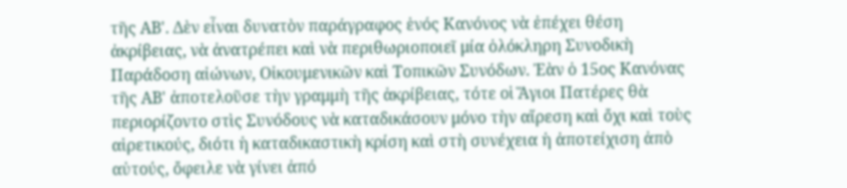τῆς ΑΒ'. Δὲν εἶναι δυνατὸν παράγραφος ἑνός Κανόνος νὰ ἐπέχει θέση ἀκρίβειας, νὰ ἀνατρέπει καὶ νὰ περιθωριοποιεῖ μία ὁλόκληρη Συνοδικὴ Παράδοση αἰώνων, Οἰκουμενικῶν καὶ Τοπικῶν Συνόδων. Ἐὰν ὁ 15ος Κανόνας τῆς ΑΒ' ἀποτελοῦσε τὴν γραμμὴ τῆς ἀκρίβειας, τότε οἱ Ἅγιοι Πατέρες θὰ περιορίζοντο στὶς Συνόδους νὰ καταδικάσουν μόνο τὴν αἵρεση καὶ ὄχι καὶ τοὺς αἱρετικούς, διότι ἡ καταδικαστικὴ κρίση καὶ στὴ συνέχεια ἡ ἀποτείχιση ἀπὸ αὐτούς, ὄφειλε νὰ γίνει ἀπό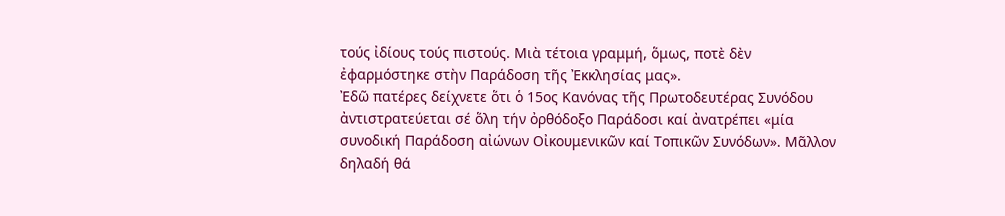τούς ἰδίους τούς πιστούς. Μιὰ τέτοια γραμμή, ὅμως, ποτὲ δὲν ἐφαρμόστηκε στὴν Παράδοση τῆς Ἐκκλησίας μας».
Ἐδῶ πατέρες δείχνετε ὅτι ὁ 15ος Κανόνας τῆς Πρωτοδευτέρας Συνόδου ἀντιστρατεύεται σέ ὅλη τήν ὀρθόδοξο Παράδοσι καί ἀνατρέπει «μία συνοδική Παράδοση αἰώνων Οἰκουμενικῶν καί Τοπικῶν Συνόδων». Μᾶλλον δηλαδή θά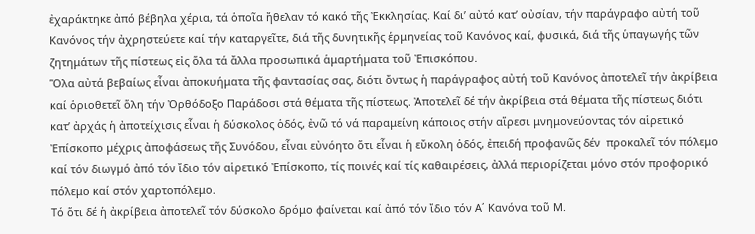ἐχαράκτηκε ἀπό βέβηλα χέρια, τά ὁποῖα ἤθελαν τό κακό τῆς Ἐκκλησίας. Καί δι’ αὐτό κατ’ οὐσίαν, τήν παράγραφο αὐτή τοῦ Κανόνος τήν ἀχρηστεύετε καί τήν καταργεῖτε, διά τῆς δυνητικῆς ἑρμηνείας τοῦ Κανόνος καί, φυσικά, διά τῆς ὑπαγωγής τῶν ζητημάτων τῆς πίστεως εἰς ὅλα τά ἄλλα προσωπικά ἁμαρτήματα τοῦ Ἐπισκόπου.
Ὅλα αὐτά βεβαίως εἶναι ἀποκυήματα τῆς φαντασίας σας, διότι ὄντως ἡ παράγραφος αὐτή τοῦ Κανόνος ἀποτελεῖ τήν ἀκρίβεια καί ὁριοθετεῖ ὅλη τήν Ὀρθόδοξο Παράδοσι στά θέματα τῆς πίστεως. Ἀποτελεῖ δέ τήν ἀκρίβεια στά θέματα τῆς πίστεως διότι κατ’ ἀρχάς ἡ ἀποτείχισις εἶναι ἡ δύσκολος ὁδός, ἐνῶ τό νά παραμείνη κάποιος στήν αἵρεσι μνημονεύοντας τόν αἱρετικό Ἐπίσκοπο μέχρις ἀποφάσεως τῆς Συνόδου, εἶναι εὐνόητο ὅτι εἶναι ἡ εὔκολη ὁδός, ἐπειδή προφανῶς δέν  προκαλεῖ τόν πόλεμο καί τόν διωγμό ἀπό τόν ἴδιο τόν αἱρετικό Ἐπίσκοπο, τίς ποινές καί τίς καθαιρέσεις, ἀλλά περιορίζεται μόνο στόν προφορικό πόλεμο καί στόν χαρτοπόλεμο.
Τό ὅτι δέ ἡ ἀκρίβεια ἀποτελεῖ τόν δύσκολο δρόμο φαίνεται καί ἀπό τόν ἴδιο τόν Α΄ Κανόνα τοῦ Μ.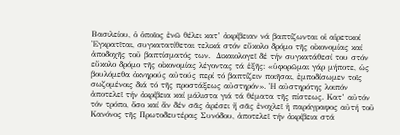Βασιλείου, ὁ ὁποῖος ἐνῶ θέλει κατ’ ἀκρίβειαν νά βαπτίζωνται οἱ αἱρετικοί Ἐγκρατῖται, συγκατατίθεται τελικά στόν εὔκολο δρόμο τῆς οἰκονομίας καί ἀποδοχῆς τοῦ βαπτίσματός των.  Δικαιολογεῖ δέ τήν συγκατάθεσί του στόν εὔκολο δρόμο τῆς οἰκονομίας λέγοντας τά ἑξῆς: «ὑφορῶμαι γάρ μήποτε, ὡς βουλόμεθα ὀκνηρούς αὐτούς περί τό βαπτίζειν ποιῆσαι, ἐμποδίσωμεν τοῖς σωζομένοις διά τό τῆς προστάξεως αὐστηρόν». Ἡ αὐστηρότης λοιπόν ἀποτελεῖ τήν ἀκρίβεια καί μάλιστα γιά τά θέματα τῆς πίστεως. Κατ’ αὐτόν τόν τρόπο, ὅσο καί ἄν δέν σᾶς ἀρέσει ἤ σᾶς ἐνοχλεῖ ἡ παράγραφος αὐτή τοῦ Κανόνος τῆς Πρωτοδευτέρας Συνόδου, ἀποτελεῖ τήν ἀκρίβεια στά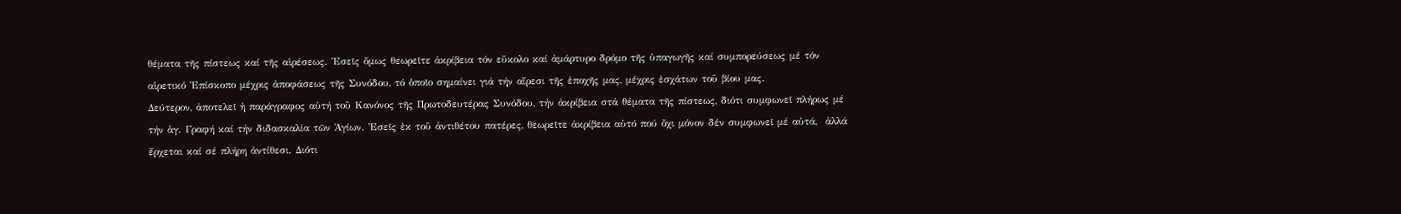θέματα τῆς πίστεως καί τῆς αἱρέσεως. Ἐσεῖς ὅμως θεωρεῖτε ἀκρίβεια τόν εὔκολο καί ἀμάρτυρο δρόμο τῆς ὑπαγωγῆς καί συμπορεύσεως μέ τόν αἱρετικό Ἐπίσκοπο μέχρις ἀποφάσεως τῆς Συνόδου, τό ὁποῖο σημαίνει γιά τήν αἵρεσι τῆς ἐποχῆς μας, μέχρις ἐσχάτων τοῦ βίου μας.
Δεύτερον, ἀποτελεῖ ἡ παράγραφος αὐτή τοῦ Κανόνος τῆς Πρωτοδευτέρας Συνόδου, τήν ἀκρίβεια στά θέματα τῆς πίστεως, διότι συμφωνεῖ πλήρως μέ τήν ἁγ. Γραφή καί τήν διδασκαλία τῶν Ἁγίων. Ἐσεῖς ἐκ τοῦ ἀντιθέτου πατέρες, θεωρεῖτε ἀκρίβεια αὐτό πού ὄχι μόνον δέν συμφωνεῖ μέ αὐτά,  ἀλλά ἔρχεται καί σέ πλήρη ἀντίθεσι. Διότι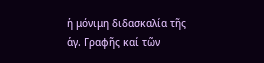ἡ μόνιμη διδασκαλία τῆς ἁγ. Γραφῆς καί τῶν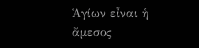Ἁγίων εἶναι ἡ ἄμεσος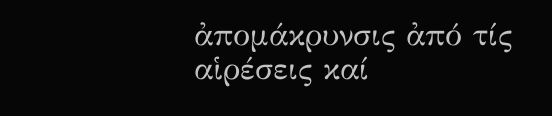ἀπομάκρυνσις ἀπό τίς αἱρέσεις καί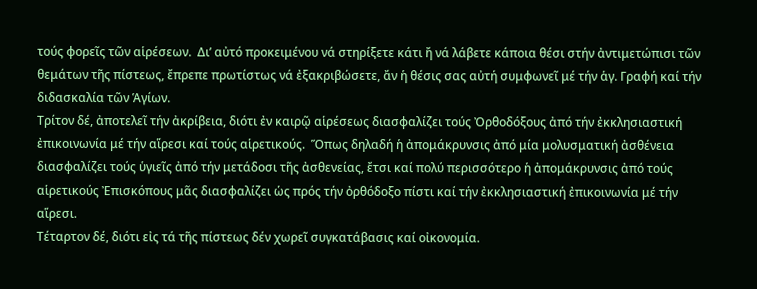τούς φορεῖς τῶν αἱρέσεων.  Δι’ αὐτό προκειμένου νά στηρίξετε κάτι ἤ νά λάβετε κάποια θέσι στήν ἀντιμετώπισι τῶν θεμάτων τῆς πίστεως, ἔπρεπε πρωτίστως νά ἐξακριβώσετε, ἄν ἡ θέσις σας αὐτή συμφωνεῖ μέ τήν ἁγ. Γραφή καί τήν διδασκαλία τῶν Ἁγίων.
Τρίτον δέ, ἀποτελεῖ τήν ἀκρίβεια, διότι ἐν καιρῷ αἱρέσεως διασφαλίζει τούς Ὀρθοδόξους ἀπό τήν ἐκκλησιαστική ἐπικοινωνία μέ τήν αἵρεσι καί τούς αἱρετικούς.  Ὅπως δηλαδή ἡ ἀπομάκρυνσις ἀπό μία μολυσματική ἀσθένεια διασφαλίζει τούς ὑγιεῖς ἀπό τήν μετάδοσι τῆς ἀσθενείας, ἔτσι καί πολύ περισσότερο ἡ ἀπομάκρυνσις ἀπό τούς αἱρετικούς Ἐπισκόπους μᾶς διασφαλίζει ὡς πρός τήν ὀρθόδοξο πίστι καί τήν ἐκκλησιαστική ἐπικοινωνία μέ τήν αἵρεσι.
Τέταρτον δέ, διότι εἰς τά τῆς πίστεως δέν χωρεῖ συγκατάβασις καί οἰκονομία.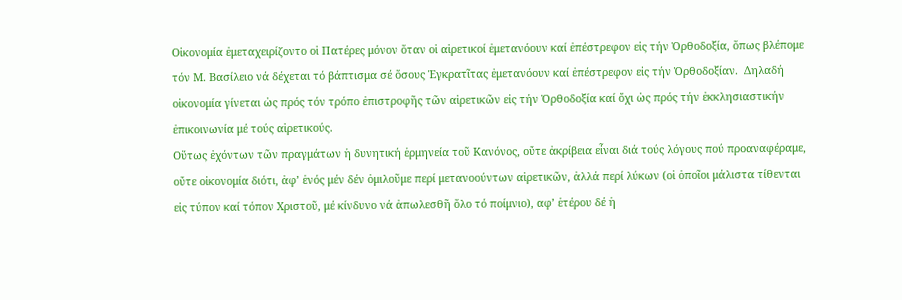Οἰκονομία ἐμεταχειρίζοντο οἱ Πατέρες μόνον ὅταν οἱ αἱρετικοί ἐμετανόουν καί ἐπέστρεφον εἰς τήν Ὀρθοδοξία, ὅπως βλέπομε τόν Μ. Βασίλειο νά δέχεται τό βάπτισμα σέ ὅσους Ἐγκρατῖτας ἐμετανόουν καί ἐπέστρεφον εἰς τήν Ὀρθοδοξίαν.  Δηλαδή οἰκονομία γίνεται ὡς πρός τόν τρόπο ἐπιστροφῆς τῶν αἱρετικῶν εἰς τήν Ὀρθοδοξία καί ὄχι ὡς πρός τήν ἐκκλησιαστικήν ἐπικοινωνία μέ τούς αἱρετικούς.
Οὕτως ἐχόντων τῶν πραγμάτων ἡ δυνητική ἑρμηνεία τοῦ Κανόνος, οὔτε ἀκρίβεια εἶναι διά τούς λόγους πού προαναφέραμε, οὔτε οἰκονομία διότι, ἀφ’ ἑνός μέν δέν ὁμιλοῦμε περί μετανοούντων αἱρετικῶν, ἀλλά περί λύκων (οἱ ὁποῖοι μάλιστα τίθενται εἰς τύπον καί τόπον Χριστοῦ, μέ κίνδυνο νά ἀπωλεσθῆ ὅλο τό ποίμνιο), αφ’ ἑτέρου δέ ἡ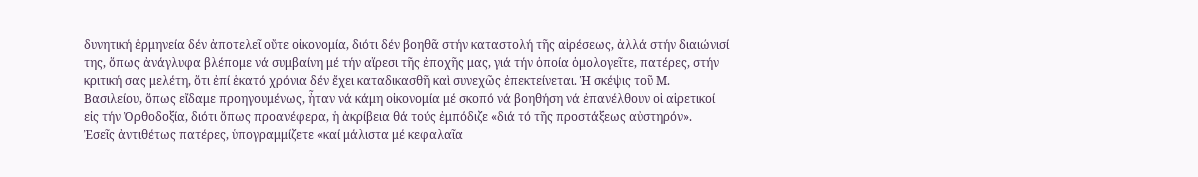δυνητική ἑρμηνεία δέν ἀποτελεῖ οὔτε οἰκονομία, διότι δέν βοηθᾶ στήν καταστολή τῆς αἱρέσεως, ἀλλά στήν διαιώνισί της, ὅπως ἀνάγλυφα βλέπομε νά συμβαίνη μέ τήν αἵρεσι τῆς ἐποχῆς μας, γιά τήν ὁποία ὁμολογεῖτε, πατέρες, στήν κριτική σας μελέτη, ὅτι ἐπί ἑκατό χρόνια δέν ἔχει καταδικασθῆ καὶ συνεχῶς ἐπεκτείνεται. Ἡ σκέψις τοῦ Μ. Βασιλείου, ὅπως εἴδαμε προηγουμένως, ἦταν νά κάμη οἰκονομία μέ σκοπό νά βοηθήση νά ἐπανέλθουν οἱ αἱρετικοί εἰς τήν Ὀρθοδοξία, διότι ὅπως προανέφερα, ἡ ἀκρίβεια θά τούς ἐμπόδιζε «διά τό τῆς προστάξεως αὐστηρόν».
Ἐσεῖς ἀντιθέτως πατέρες, ὑπογραμμίζετε «καί μάλιστα μέ κεφαλαῖα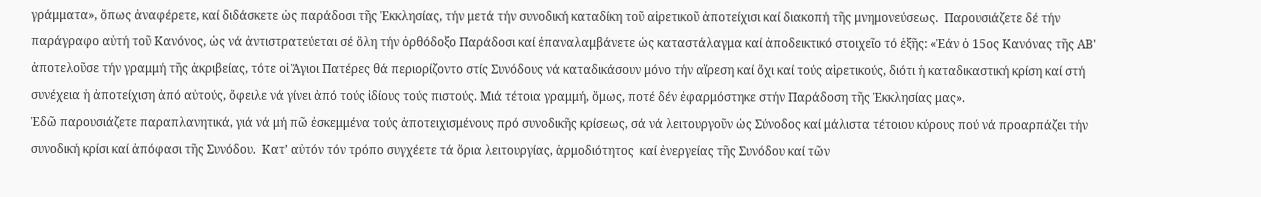γράμματα», ὅπως ἀναφέρετε, καί διδάσκετε ὡς παράδοσι τῆς Ἐκκλησίας, τήν μετά τήν συνοδική καταδίκη τοῦ αἱρετικοῦ ἀποτείχισι καί διακοπή τῆς μνημονεύσεως.  Παρουσιάζετε δέ τήν παράγραφο αὐτή τοῦ Κανόνος, ὡς νά ἀντιστρατεύεται σέ ὅλη τήν ὀρθόδοξο Παράδοσι καί ἐπαναλαμβάνετε ὡς καταστάλαγμα καί ἀποδεικτικό στοιχεῖο τό ἑξῆς: «Ἐάν ὁ 15ος Κανόνας τῆς ΑΒ' ἀποτελοῦσε τήν γραμμή τῆς ἀκριβείας, τότε οἱ Ἅγιοι Πατέρες θά περιορίζοντο στίς Συνόδους νά καταδικάσουν μόνο τήν αἵρεση καί ὄχι καί τούς αἱρετικούς, διότι ἡ καταδικαστική κρίση καί στή συνέχεια ἡ ἀποτείχιση ἀπό αὐτούς, ὄφειλε νά γίνει ἀπό τούς ἰδίους τούς πιστούς. Μιά τέτοια γραμμή, ὅμως, ποτέ δέν ἐφαρμόστηκε στήν Παράδοση τῆς Ἐκκλησίας μας».
Ἐδῶ παρουσιάζετε παραπλανητικά, γιά νά μή πῶ ἐσκεμμένα τούς ἀποτειχισμένους πρό συνοδικῆς κρίσεως, σά νά λειτουργοῦν ὡς Σύνοδος καί μάλιστα τέτοιου κύρους πού νά προαρπάζει τήν συνοδική κρίσι καί ἀπόφασι τῆς Συνόδου.  Κατ’ αὐτόν τόν τρόπο συγχέετε τά ὅρια λειτουργίας, ἁρμοδιότητος  καί ἐνεργείας τῆς Συνόδου καί τῶν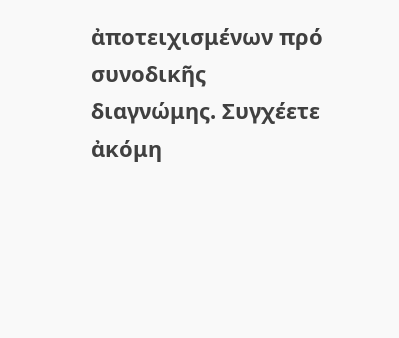ἀποτειχισμένων πρό συνοδικῆς διαγνώμης. Συγχέετε ἀκόμη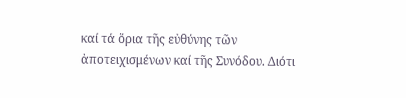καί τά ὅρια τῆς εὐθύνης τῶν ἀποτειχισμένων καί τῆς Συνόδου. Διότι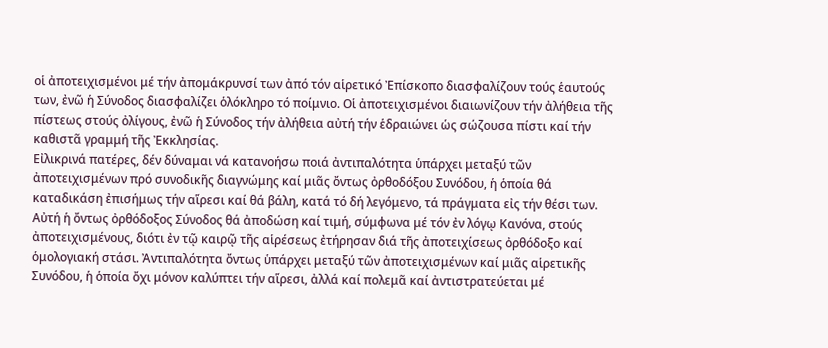οἱ ἀποτειχισμένοι μέ τήν ἀπομάκρυνσί των ἀπό τόν αἱρετικό Ἐπίσκοπο διασφαλίζουν τούς ἑαυτούς των, ἐνῶ ἡ Σύνοδος διασφαλίζει ὁλόκληρο τό ποίμνιο. Οἱ ἀποτειχισμένοι διαιωνίζουν τήν ἀλήθεια τῆς πίστεως στούς ὀλίγους, ἐνῶ ἡ Σύνοδος τήν ἀλήθεια αὐτή τήν ἑδραιώνει ὡς σώζουσα πίστι καί τήν καθιστᾶ γραμμή τῆς Ἐκκλησίας.
Εἰλικρινά πατέρες, δέν δύναμαι νά κατανοήσω ποιά ἀντιπαλότητα ὑπάρχει μεταξύ τῶν ἀποτειχισμένων πρό συνοδικῆς διαγνώμης καί μιᾶς ὄντως ὀρθοδόξου Συνόδου, ἡ ὁποία θά καταδικάση ἐπισήμως τήν αἵρεσι καί θά βάλη, κατά τό δή λεγόμενο, τά πράγματα εἰς τήν θέσι των. Αὐτή ἡ ὄντως ὀρθόδοξος Σύνοδος θά ἀποδώση καί τιμή, σύμφωνα μέ τόν ἐν λόγῳ Κανόνα, στούς ἀποτειχισμένους, διότι ἐν τῷ καιρῷ τῆς αἱρέσεως ἐτήρησαν διά τῆς ἀποτειχίσεως ὀρθόδοξο καί ὁμολογιακή στάσι. Ἀντιπαλότητα ὄντως ὑπάρχει μεταξύ τῶν ἀποτειχισμένων καί μιᾶς αἱρετικῆς Συνόδου, ἡ ὁποία ὄχι μόνον καλύπτει τήν αἵρεσι, ἀλλά καί πολεμᾶ καί ἀντιστρατεύεται μέ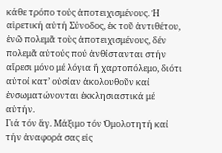κάθε τρόπο τούς ἀποτειχισμένους. Ἡ αἱρετική αὐτή Σύνοδος, ἐκ τοῦ ἀντιθέτου, ἐνῶ πολεμᾶ τοὺς ἀποτειχισμένους, δέν πολεμᾶ αὐτούς πού ἀνθίστανται στήν αἵρεσι μόνο μέ λόγια ἤ χαρτοπόλεμο, διότι αὐτοί κατ’ οὐσίαν ἀκολουθοῦν καί ἐνσωματώνονται ἐκκλησιαστικά μέ αὐτήν.
Γιά τόν ἅγ. Μάξιμο τόν Ὁμολοτητή καί τήν ἀναφορά σας εἰς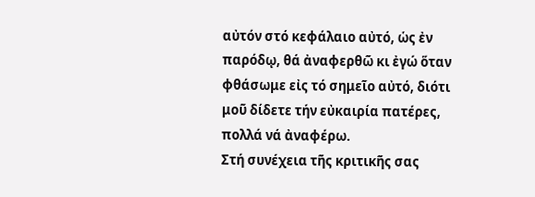αὐτόν στό κεφάλαιο αὐτό, ὡς ἐν παρόδῳ, θά ἀναφερθῶ κι ἐγώ ὅταν φθάσωμε εἰς τό σημεῖο αὐτό, διότι μοῦ δίδετε τήν εὐκαιρία πατέρες, πολλά νά ἀναφέρω.
Στή συνέχεια τῆς κριτικῆς σας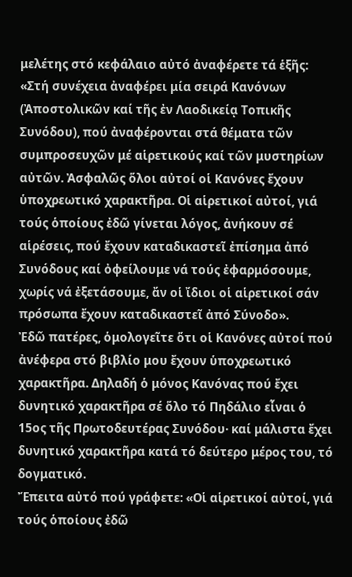μελέτης στό κεφάλαιο αὐτό ἀναφέρετε τά ἑξῆς: «Στή συνέχεια ἀναφέρει μία σειρά Κανόνων (Ἀποστολικῶν καί τῆς ἐν Λαοδικείᾳ Τοπικῆς Συνόδου), πού ἀναφέρονται στά θέματα τῶν συμπροσευχῶν μέ αἱρετικούς καί τῶν μυστηρίων αὐτῶν. Ἀσφαλῶς ὅλοι αὐτοί οἱ Κανόνες ἔχουν ὑποχρεωτικό χαρακτῆρα. Οἱ αἱρετικοί αὐτοί, γιά τούς ὁποίους ἐδῶ γίνεται λόγος, ἀνήκουν σέ αἱρέσεις, πού ἔχουν καταδικαστεῖ ἐπίσημα ἀπό Συνόδους καί ὀφείλουμε νά τούς ἐφαρμόσουμε, χωρίς νά ἐξετάσουμε, ἄν οἱ ἴδιοι οἱ αἱρετικοί σάν πρόσωπα ἔχουν καταδικαστεῖ ἀπό Σύνοδο».
Ἐδῶ πατέρες, ὁμολογεῖτε ὅτι οἱ Κανόνες αὐτοί πού ἀνέφερα στό βιβλίο μου ἔχουν ὑποχρεωτικό χαρακτῆρα. Δηλαδή ὁ μόνος Κανόνας πού ἔχει δυνητικό χαρακτῆρα σέ ὅλο τό Πηδάλιο εἶναι ὁ 15ος τῆς Πρωτοδευτέρας Συνόδου· καί μάλιστα ἔχει δυνητικό χαρακτῆρα κατά τό δεύτερο μέρος του, τό δογματικό.
Ἔπειτα αὐτό πού γράφετε: «Οἱ αἱρετικοί αὐτοί, γιά τούς ὁποίους ἐδῶ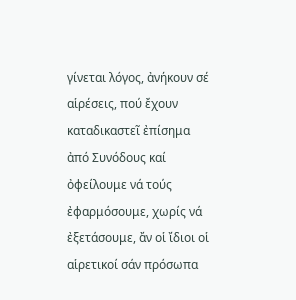γίνεται λόγος, ἀνήκουν σέ αἱρέσεις, πού ἔχουν καταδικαστεῖ ἐπίσημα ἀπό Συνόδους καί ὀφείλουμε νά τούς ἐφαρμόσουμε, χωρίς νά ἐξετάσουμε, ἄν οἱ ἴδιοι οἱ αἱρετικοί σάν πρόσωπα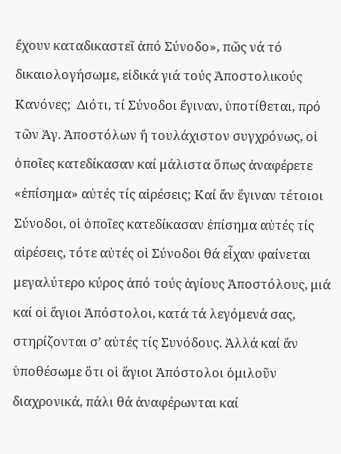ἔχουν καταδικαστεῖ ἀπό Σύνοδο», πῶς νά τό δικαιολογήσωμε, εἰδικά γιά τούς Ἀποστολικούς Κανόνες;  Διότι, τί Σύνοδοι ἔγιναν, ὑποτίθεται, πρό τῶν Ἁγ. Ἀποστόλων ἤ τουλάχιστον συγχρόνως, οἱ ὁποῖες κατεδίκασαν καί μάλιστα ὅπως ἀναφέρετε «ἐπίσημα» αὐτές τίς αἱρέσεις; Καί ἄν ἔγιναν τέτοιοι Σύνοδοι, οἱ ὁποῖες κατεδίκασαν ἐπίσημα αὐτές τίς αἱρέσεις, τότε αὐτές οἱ Σύνοδοι θά εἶχαν φαίνεται μεγαλύτερο κύρος ἀπό τούς ἁγίους Ἀποστόλους, μιά καί οἱ ἅγιοι Ἀπόστολοι, κατά τά λεγόμενά σας, στηρίζονται σ’ αὐτές τίς Συνόδους. Ἀλλά καί ἄν ὑποθέσωμε ὅτι οἱ ἅγιοι Ἀπόστολοι ὁμιλοῦν διαχρονικά, πάλι θά ἀναφέρωνται καί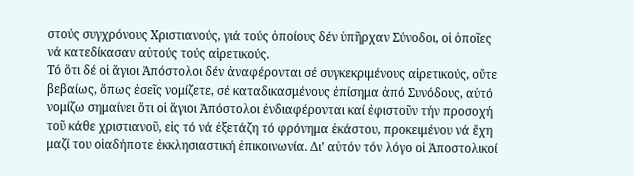στούς συγχρόνους Χριστιανούς, γιά τούς ὁποίους δέν ὑπῆρχαν Σύνοδοι, οἱ ὁποῖες νά κατεδίκασαν αὐτούς τούς αἱρετικούς.
Τό ὅτι δέ οἱ ἅγιοι Ἀπόστολοι δέν ἀναφέρονται σέ συγκεκριμένους αἱρετικούς, οὔτε βεβαίως, ὅπως ἐσεῖς νομίζετε, σέ καταδικασμένους ἐπίσημα ἀπό Συνόδους, αὐτό νομίζω σημαίνει ὅτι οἱ ἅγιοι Ἀπόστολοι ἐνδιαφέρονται καί ἐφιστοῦν τήν προσοχή τοῦ κάθε χριστιανοῦ, εἰς τό νά ἐξετάζη τό φρόνημα ἑκάστου, προκειμένου νά ἔχη μαζί του οἱαδήποτε ἐκκλησιαστική ἐπικοινωνία. Δι’ αὐτόν τόν λόγο οἱ Ἀποστολικοί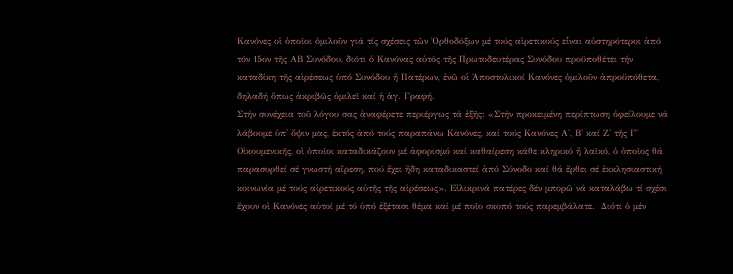Κανόνες οἱ ὁποῖοι ὁμιλοῦν γιά τίς σχέσεις τῶν Ὀρθοδόξων μέ τούς αἱρετικούς εἶναι αὐστηρότεροι ἀπό τόν 15ον τῆς ΑΒ Συνόδου, διότι ὁ Κανόνας αὐτός τῆς Πρωτοδευτέρας Συνόδου προϋποθέτει τήν καταδίκη τῆς αἱρέσεως ὑπό Συνόδου ἤ Πατέρων, ἐνῶ οἱ Ἀποστολικοί Κανόνες ὁμιλοῦν ἀπροϋπόθετα, δηλαδή ὅπως ἀκριβῶς ὁμιλεῖ καί ἡ ἁγ. Γραφή.
Στήν συνέχεια τοῦ λόγου σας ἀναφέρετε περιέργως τά ἑξῆς: «Στήν προκειμένη περίπτωση ὀφείλουμε νά λάβουμε ὑπ' ὄψιν μας, ἐκτός ἀπό τούς παραπάνω Κανόνες, καί τούς Κανόνες Α', Β' καί Ζ' τῆς Γ΄ Οἰκουμενικῆς, οἱ ὁποῖοι καταδικάζουν μέ ἀφορισμό καί καθαίρεση κάθε κληρικό ἤ λαϊκό, ὁ ὁποῖος θά παρασυρθεί σέ γνωστή αἵρεση, πού ἔχει ἤδη καταδικαστεί ἀπό Σύνοδο καί θά ἔρθει σέ ἐκκλησιαστική κοινωνία μέ τούς αἱρετικούς αὐτῆς τῆς αἱρέσεως». Εἰλικρινά πατέρες δέν μπορῶ νά καταλάβω τί σχέσι ἔχουν οἱ Κανόνες αὐτοί μέ τό ὑπό ἐξέτασι θέμα καί μέ ποῖο σκοπό τούς παρεμβάλατε.  Διότι ὁ μέν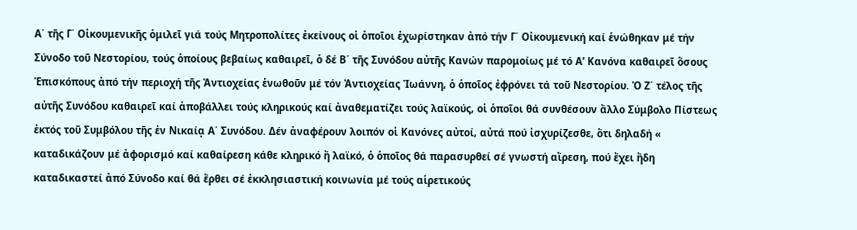Α΄ τῆς Γ΄ Οἰκουμενικῆς ὁμιλεῖ γιά τούς Μητροπολίτες ἐκείνους οἱ ὁποῖοι ἐχωρίστηκαν ἀπό τήν Γ΄ Οἰκουμενική καί ἑνώθηκαν μέ τήν Σύνοδο τοῦ Νεστορίου, τούς ὁποίους βεβαίως καθαιρεῖ, ὁ δέ Β΄ τῆς Συνόδου αὐτῆς Κανών παρομοίως μέ τό Α’ Κανόνα καθαιρεῖ ὅσους Ἐπισκόπους ἀπό τήν περιοχή τῆς Ἀντιοχείας ἑνωθοῦν μέ τόν Ἀντιοχείας Ἰωάννη, ὁ ὁποῖος ἐφρόνει τά τοῦ Νεστορίου. Ὁ Ζ΄ τέλος τῆς αὐτῆς Συνόδου καθαιρεῖ καί ἀποβάλλει τούς κληρικούς καί ἀναθεματίζει τούς λαϊκούς, οἱ ὁποῖοι θά συνθέσουν ἄλλο Σύμβολο Πίστεως ἐκτός τοῦ Συμβόλου τῆς ἐν Νικαίᾳ Α΄ Συνόδου. Δέν ἀναφέρουν λοιπόν οἱ Κανόνες αὐτοί, αὐτά πού ἰσχυρίζεσθε, ὅτι δηλαδή « καταδικάζουν μέ ἀφορισμό καί καθαίρεση κάθε κληρικό ἤ λαϊκό, ὁ ὁποῖος θά παρασυρθεί σέ γνωστή αἵρεση, πού ἔχει ἤδη καταδικαστεί ἀπό Σύνοδο καί θά ἔρθει σέ ἐκκλησιαστική κοινωνία μέ τούς αἱρετικούς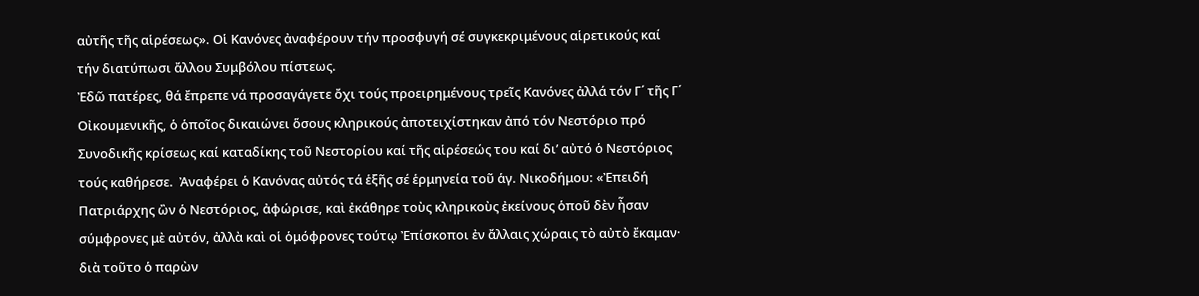αὐτῆς τῆς αἱρέσεως». Οἱ Κανόνες ἀναφέρουν τήν προσφυγή σέ συγκεκριμένους αἱρετικούς καί τήν διατύπωσι ἄλλου Συμβόλου πίστεως.
Ἐδῶ πατέρες, θά ἔπρεπε νά προσαγάγετε ὄχι τούς προειρημένους τρεῖς Κανόνες ἀλλά τόν Γ΄ τῆς Γ΄ Οἰκουμενικῆς, ὁ ὁποῖος δικαιώνει ὅσους κληρικούς ἀποτειχίστηκαν ἀπό τόν Νεστόριο πρό Συνοδικῆς κρίσεως καί καταδίκης τοῦ Νεστορίου καί τῆς αἱρέσεώς του καί δι’ αὐτό ὁ Νεστόριος τούς καθήρεσε.  Ἀναφέρει ὁ Κανόνας αὐτός τά ἑξῆς σέ ἑρμηνεία τοῦ ἁγ. Νικοδήμου: «Ἐπειδή Πατριάρχης ὢν ὁ Νεστόριος, ἀφώρισε, καὶ ἐκάθηρε τοὺς κληρικοὺς ἐκείνους ὁποῦ δὲν ἦσαν σύμφρονες μὲ αὐτόν, ἀλλὰ καὶ οἱ ὁμόφρονες τούτῳ Ἐπίσκοποι ἐν ἄλλαις χώραις τὸ αὐτὸ ἔκαμαν· διὰ τοῦτο ὁ παρὼν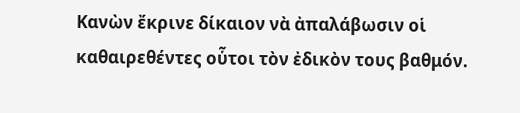Κανὼν ἔκρινε δίκαιον νὰ ἀπαλάβωσιν οἱ καθαιρεθέντες οὗτοι τὸν ἐδικὸν τους βαθμόν.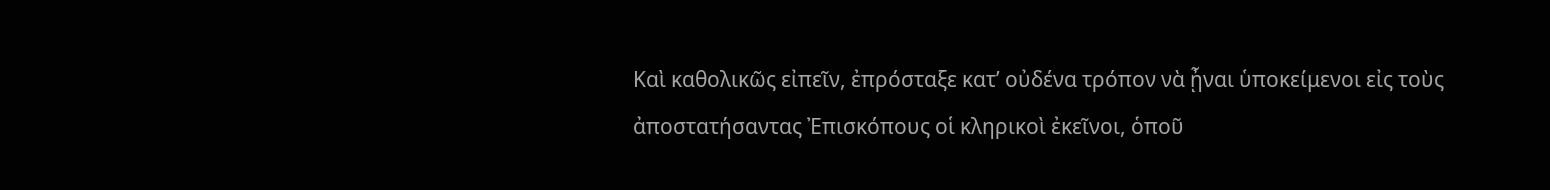Καὶ καθολικῶς εἰπεῖν, ἐπρόσταξε κατ’ οὐδένα τρόπον νὰ ᾖναι ὑποκείμενοι εἰς τοὺς ἀποστατήσαντας Ἐπισκόπους οἱ κληρικοὶ ἐκεῖνοι, ὁποῦ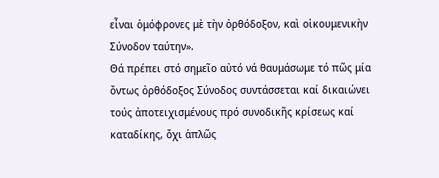εἶναι ὁμόφρονες μὲ τὴν ὀρθόδοξον, καὶ οἰκουμενικὴν Σύνοδον ταύτην».
Θά πρέπει στό σημεῖο αὐτό νά θαυμάσωμε τό πῶς μία ὄντως ὀρθόδοξος Σύνοδος συντάσσεται καί δικαιώνει τούς ἀποτειχισμένους πρό συνοδικῆς κρίσεως καί καταδίκης, ὄχι ἁπλῶς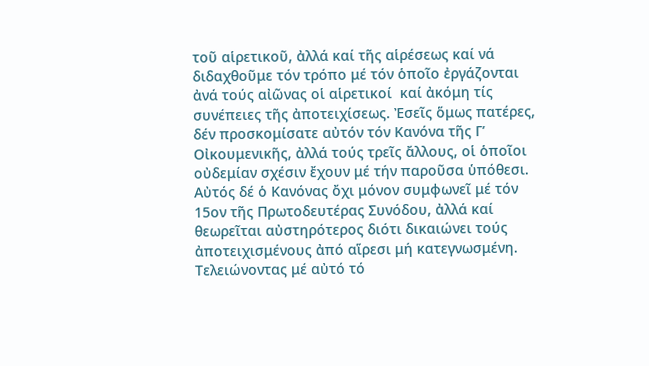τοῦ αἱρετικοῦ, ἀλλά καί τῆς αἱρέσεως καί νά διδαχθοῦμε τόν τρόπο μέ τόν ὁποῖο ἐργάζονται ἀνά τούς αἰῶνας οἱ αἱρετικοί  καί ἀκόμη τίς συνέπειες τῆς ἀποτειχίσεως. Ἐσεῖς ὅμως πατέρες, δέν προσκομίσατε αὐτόν τόν Κανόνα τῆς Γ’ Οἰκουμενικῆς, ἀλλά τούς τρεῖς ἄλλους, οἱ ὁποῖοι οὐδεμίαν σχέσιν ἔχουν μέ τήν παροῦσα ὑπόθεσι. Αὐτός δέ ὁ Κανόνας ὄχι μόνον συμφωνεῖ μέ τόν 15ον τῆς Πρωτοδευτέρας Συνόδου, ἀλλά καί θεωρεῖται αὐστηρότερος διότι δικαιώνει τούς ἀποτειχισμένους ἀπό αἵρεσι μή κατεγνωσμένη.
Τελειώνοντας μέ αὐτό τό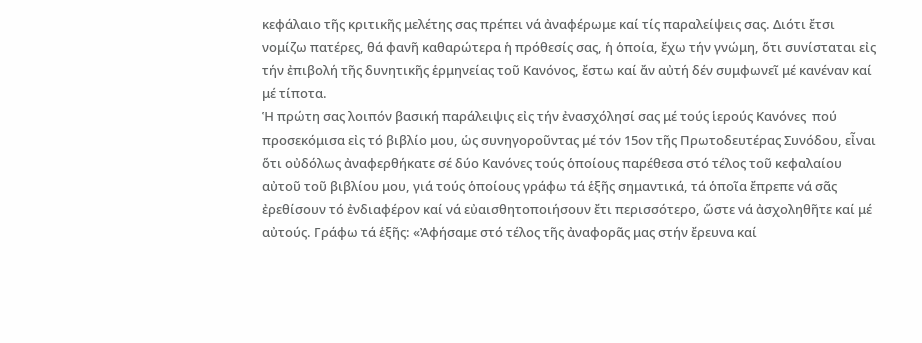κεφάλαιο τῆς κριτικῆς μελέτης σας πρέπει νά ἀναφέρωμε καί τίς παραλείψεις σας. Διότι ἔτσι νομίζω πατέρες, θά φανῆ καθαρώτερα ἡ πρόθεσίς σας, ἡ ὁποία, ἔχω τήν γνώμη, ὅτι συνίσταται εἰς τήν ἐπιβολή τῆς δυνητικῆς ἑρμηνείας τοῦ Κανόνος, ἔστω καί ἄν αὐτή δέν συμφωνεῖ μέ κανέναν καί μέ τίποτα.
Ἡ πρώτη σας λοιπόν βασική παράλειψις εἰς τήν ἐνασχόλησί σας μέ τούς ἱερούς Κανόνες  πού προσεκόμισα εἰς τό βιβλίο μου, ὡς συνηγοροῦντας μέ τόν 15ον τῆς Πρωτοδευτέρας Συνόδου, εἶναι ὅτι οὐδόλως ἀναφερθήκατε σέ δύο Κανόνες τούς ὁποίους παρέθεσα στό τέλος τοῦ κεφαλαίου αὐτοῦ τοῦ βιβλίου μου, γιά τούς ὁποίους γράφω τά ἑξῆς σημαντικά, τά ὁποῖα ἔπρεπε νά σᾶς ἐρεθίσουν τό ἐνδιαφέρον καί νά εὐαισθητοποιήσουν ἔτι περισσότερο, ὥστε νά ἀσχοληθῆτε καί μέ αὐτούς. Γράφω τά ἑξῆς: «Ἀφήσαμε στό τέλος τῆς ἀναφορᾶς μας στήν ἔρευνα καί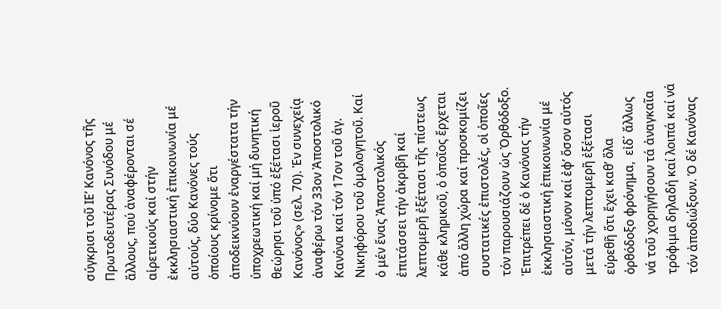σύγκρισι τοῦ ΙΕ’ Κανόνος τῆς Πρωτοδευτέρας Συνόδου μέ ἄλλους, πού ἀναφέρονται σέ αἱρετικούς καί στήν ἐκκλησιαστική ἐπικοινωνία μέ αὐτούς, δύο Κανόνες τούς ὁποίους κρίνομε ὅτι ἀποδεικνύουν ἐναργέστατα τήν ὑποχρεωτική καί μή δυνητική θεώρησι τοῦ ὑπό ἐξέτασι ἱεροῦ Κανόνος» (σελ. 70). Ἐν συνεχείᾳ  ἀναφέρω τόν 33ον Ἀποστολικό Κανόνα καί τόν 17ον τοῦ ἁγ. Νικηφόρου τοῦ ὁμολογητοῦ. Καί ὁ μέν ἕνας Ἀποστολικός ἐπιτάσσει τήν ἀκριβῆ καί λεπτομερῆ ἐξέτασι τῆς πίστεως κάθε κληρικοῦ, ὁ ὁποῖος ἔρχεται ἀπό ἄλλη χώρα καί προσκομίζει συστατικές ἐπιστολές, οἱ ὁποῖες τόν παρουσιάζουν ὡς Ὀρθόδοξο. Ἐπιτρέπει δέ ὁ Κανόνας τήν ἐκκλησιαστική ἐπικοινωνία μέ αὐτόν, μόνον καί ἐφ’ ὅσον αὐτός μετά τήν λεπτομερῆ ἐξέτασι εὑρεθῆ ὅτι ἔχει καθ’ ὅλα ὀρθόδοξο φρόνημα,  εἰδ΄ ἄλλως νά τοῦ χορηγήσουν τά ἀναγκαῖα τρόφιμα δηλαδή καί λοιπά καί νά τόν ἀποδιώξουν. Ὁ δέ Κανόνας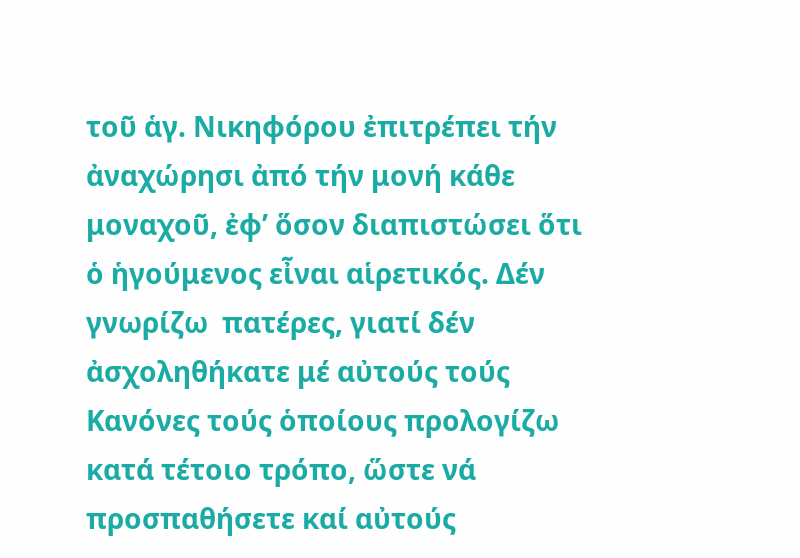τοῦ ἁγ. Νικηφόρου ἐπιτρέπει τήν ἀναχώρησι ἀπό τήν μονή κάθε μοναχοῦ, ἐφ’ ὅσον διαπιστώσει ὅτι ὁ ἡγούμενος εἶναι αἱρετικός. Δέν γνωρίζω  πατέρες, γιατί δέν ἀσχοληθήκατε μέ αὐτούς τούς Κανόνες τούς ὁποίους προλογίζω κατά τέτοιο τρόπο, ὥστε νά προσπαθήσετε καί αὐτούς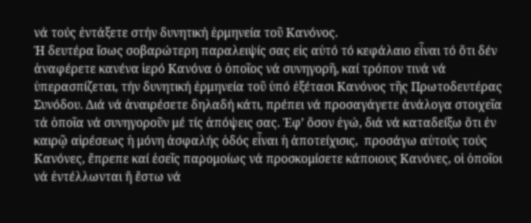νά τούς ἐντάξετε στήν δυνητική ἑρμηνεία τοῦ Κανόνος.
Ἡ δευτέρα ἴσως σοβαρώτερη παραλειψίς σας εἰς αὐτό τό κεφάλαιο εἶναι τό ὅτι δέν ἀναφέρετε κανένα ἱερό Κανόνα ὁ ὁποῖος νά συνηγορῆ, καί τρόπον τινά νά ὑπερασπίζεται, τήν δυνητική ἑρμηνεία τοῦ ὑπό ἐξέτασι Κανόνος τῆς Πρωτοδευτέρας Συνόδου. Διά νά ἀναιρέσετε δηλαδή κάτι, πρέπει νά προσαγάγετε ἀνάλογα στοιχεῖα τά ὁποῖα νά συνηγοροῦν μέ τίς ἀπόψεις σας. Ἐφ’ ὅσον ἐγώ, διά νά καταδείξω ὅτι ἐν καιρῷ αἱρέσεως ἡ μόνη ἀσφαλής ὁδός εἶναι ἡ ἀποτείχισις,  προσάγω αὐτούς τούς Κανόνες, ἔπρεπε καί ἐσεῖς παρομοίως νά προσκομίσετε κάποιους Κανόνες, οἱ ὁποῖοι νά ἐντέλλωνται ἤ ἔστω νά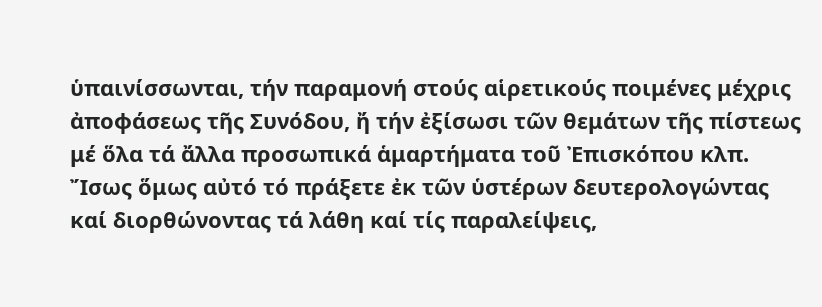ὑπαινίσσωνται, τήν παραμονή στούς αἱρετικούς ποιμένες μέχρις ἀποφάσεως τῆς Συνόδου, ἤ τήν ἐξίσωσι τῶν θεμάτων τῆς πίστεως μέ ὅλα τά ἄλλα προσωπικά ἁμαρτήματα τοῦ Ἐπισκόπου κλπ. Ἴσως ὅμως αὐτό τό πράξετε ἐκ τῶν ὑστέρων δευτερολογώντας καί διορθώνοντας τά λάθη καί τίς παραλείψεις,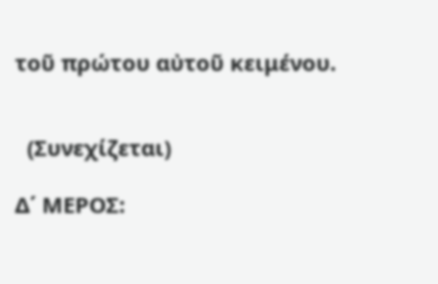τοῦ πρώτου αὐτοῦ κειμένου.


  (Συνεχίζεται)

Δ΄ ΜΕΡΟΣ: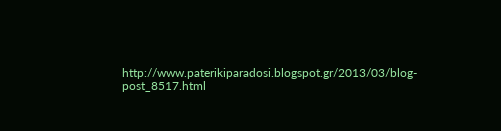http://www.paterikiparadosi.blogspot.gr/2013/03/blog-post_8517.html